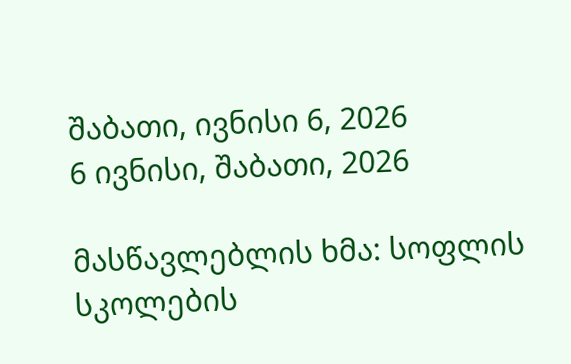შაბათი, ივნისი 6, 2026
6 ივნისი, შაბათი, 2026

მასწავლებლის ხმა: სოფლის სკოლების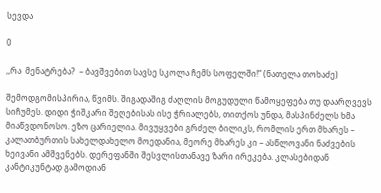სევდა

0

,,რა  მენატრება?  – ბავშვებით სავსე სკოლა ჩემს სოფელში!“ (ნათელა თოხაძე)

შემოდგომისპირია, წვიმს. შიგადაშიგ ძაღლის მოგუდული წამოყეფება თუ დაარღვევს სიჩუმეს. დიდი ჭიშკარი შეღებისას ისე ჭრიალებს, თითქოს უნდა, მასპინძელს ხმა მიაწვდონოსო. ეზო ცარიელია. მივუყვები გრძელ ბილიკს, რომლის ერთ მხარეს – კალათბურთის სახელდახელო მოედანია, მეორე მხარეს კი – ასწლოვანი ნაძვების ხეივანი ამშვენებს. დერეფანში შესვლისთანავე ზარი ირეკება. კლასებიდან კანტიკუნტად გამოდიან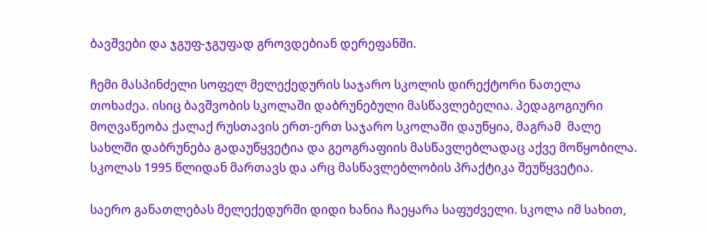ბავშვები და ჯგუფ-ჯგუფად გროვდებიან დერეფანში.

ჩემი მასპინძელი სოფელ მელექედურის საჯარო სკოლის დირექტორი ნათელა თოხაძეა. ისიც ბავშვობის სკოლაში დაბრუნებული მასწავლებელია. პედაგოგიური მოღვაწეობა ქალაქ რუსთავის ერთ-ერთ საჯარო სკოლაში დაუწყია, მაგრამ  მალე სახლში დაბრუნება გადაუწყვეტია და გეოგრაფიის მასწავლებლადაც აქვე მოწყობილა. სკოლას 1995 წლიდან მართავს და არც მასწავლებლობის პრაქტიკა შეუწყვეტია.

საერო განათლებას მელექედურში დიდი ხანია ჩაეყარა საფუძველი. სკოლა იმ სახით,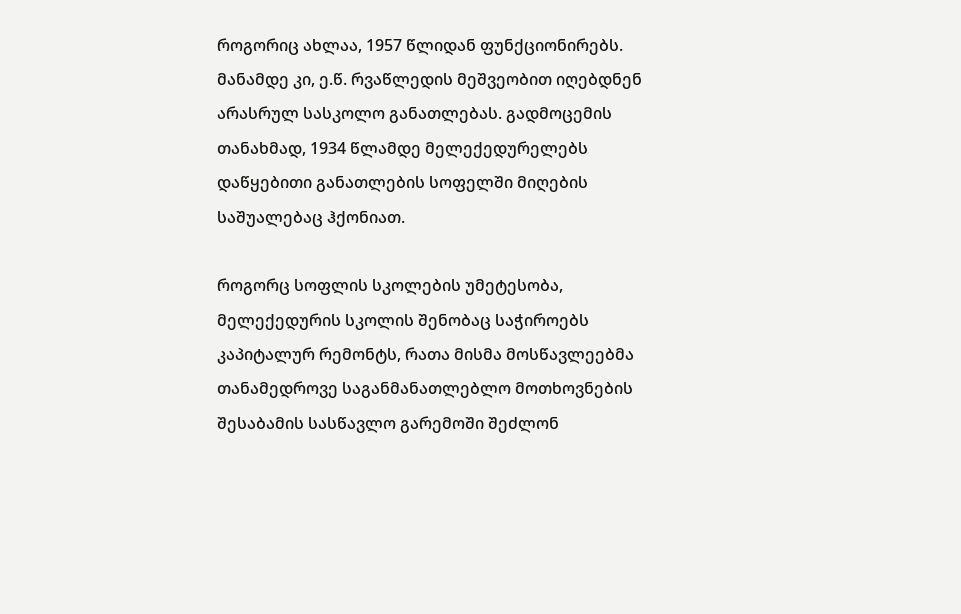როგორიც ახლაა, 1957 წლიდან ფუნქციონირებს. მანამდე კი, ე.წ. რვაწლედის მეშვეობით იღებდნენ არასრულ სასკოლო განათლებას. გადმოცემის თანახმად, 1934 წლამდე მელექედურელებს დაწყებითი განათლების სოფელში მიღების საშუალებაც ჰქონიათ.

როგორც სოფლის სკოლების უმეტესობა, მელექედურის სკოლის შენობაც საჭიროებს კაპიტალურ რემონტს, რათა მისმა მოსწავლეებმა თანამედროვე საგანმანათლებლო მოთხოვნების შესაბამის სასწავლო გარემოში შეძლონ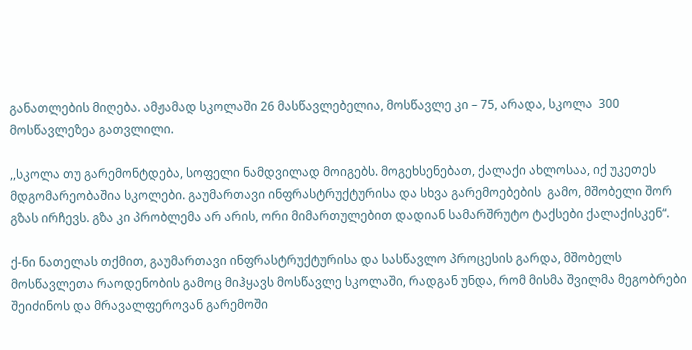განათლების მიღება. ამჟამად სკოლაში 26 მასწავლებელია, მოსწავლე კი – 75, არადა, სკოლა  300 მოსწავლეზეა გათვლილი.

,,სკოლა თუ გარემონტდება, სოფელი ნამდვილად მოიგებს. მოგეხსენებათ, ქალაქი ახლოსაა, იქ უკეთეს მდგომარეობაშია სკოლები. გაუმართავი ინფრასტრუქტურისა და სხვა გარემოებების  გამო, მშობელი შორ გზას ირჩევს. გზა კი პრობლემა არ არის, ორი მიმართულებით დადიან სამარშრუტო ტაქსები ქალაქისკენ“.

ქ-ნი ნათელას თქმით, გაუმართავი ინფრასტრუქტურისა და სასწავლო პროცესის გარდა, მშობელს მოსწავლეთა რაოდენობის გამოც მიჰყავს მოსწავლე სკოლაში, რადგან უნდა, რომ მისმა შვილმა მეგობრები შეიძინოს და მრავალფეროვან გარემოში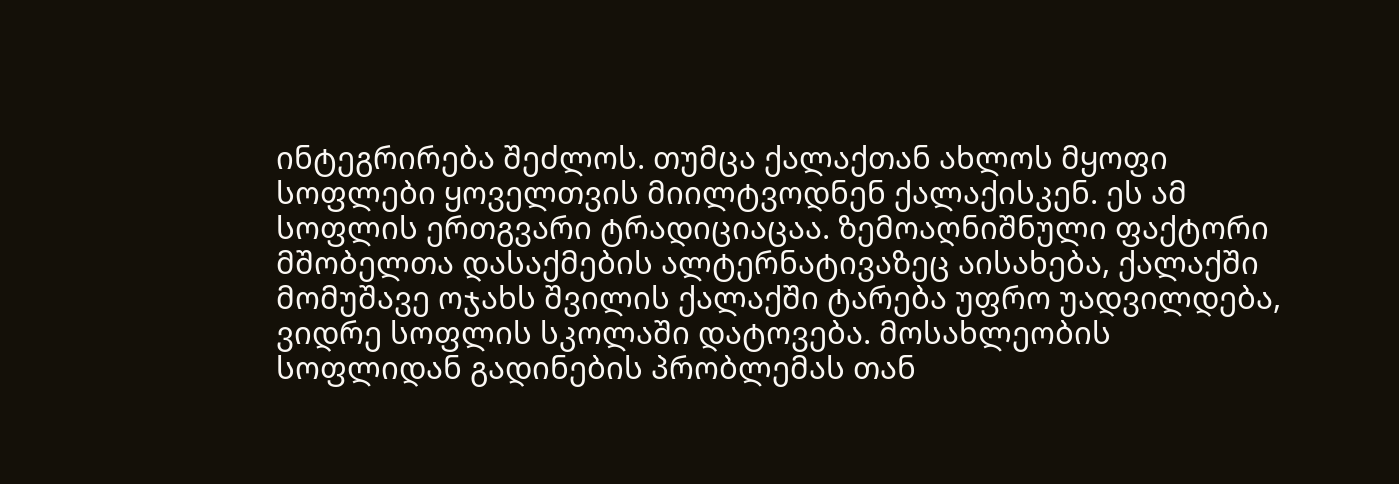ინტეგრირება შეძლოს. თუმცა ქალაქთან ახლოს მყოფი სოფლები ყოველთვის მიილტვოდნენ ქალაქისკენ. ეს ამ სოფლის ერთგვარი ტრადიციაცაა. ზემოაღნიშნული ფაქტორი მშობელთა დასაქმების ალტერნატივაზეც აისახება, ქალაქში მომუშავე ოჯახს შვილის ქალაქში ტარება უფრო უადვილდება, ვიდრე სოფლის სკოლაში დატოვება. მოსახლეობის სოფლიდან გადინების პრობლემას თან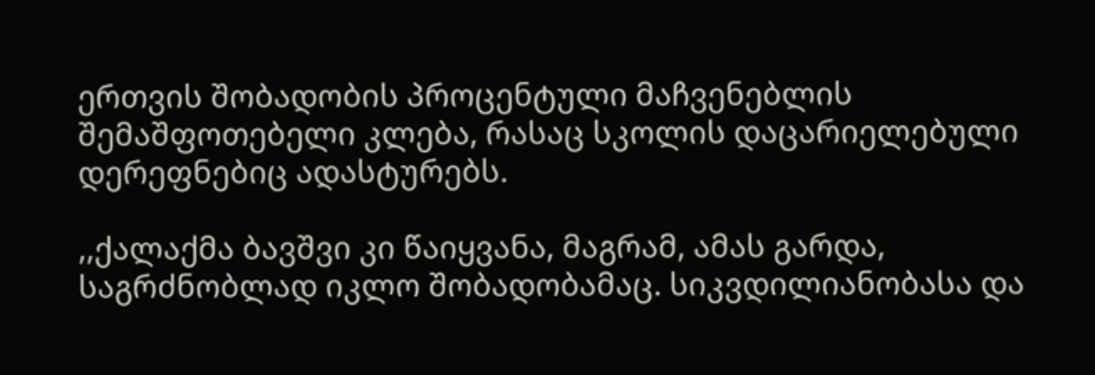ერთვის შობადობის პროცენტული მაჩვენებლის შემაშფოთებელი კლება, რასაც სკოლის დაცარიელებული დერეფნებიც ადასტურებს.

,,ქალაქმა ბავშვი კი წაიყვანა, მაგრამ, ამას გარდა, საგრძნობლად იკლო შობადობამაც. სიკვდილიანობასა და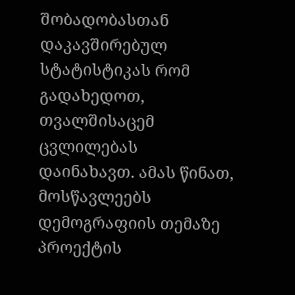შობადობასთან დაკავშირებულ სტატისტიკას რომ გადახედოთ, თვალშისაცემ ცვლილებას დაინახავთ. ამას წინათ, მოსწავლეებს დემოგრაფიის თემაზე პროექტის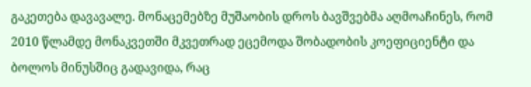გაკეთება დავავალე. მონაცემებზე მუშაობის დროს ბავშვებმა აღმოაჩინეს, რომ 2010 წლამდე მონაკვეთში მკვეთრად ეცემოდა შობადობის კოეფიციენტი და ბოლოს მინუსშიც გადავიდა, რაც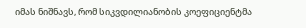იმას ნიშნავს, რომ სიკვდილიანობის კოეფიციენტმა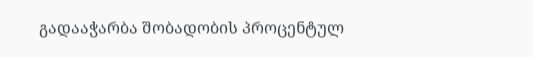გადააჭარბა შობადობის პროცენტულ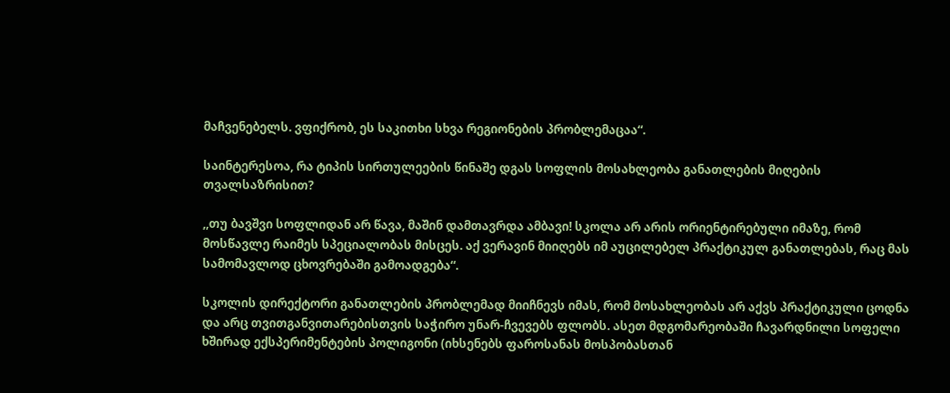მაჩვენებელს. ვფიქრობ, ეს საკითხი სხვა რეგიონების პრობლემაცაა“.

საინტერესოა, რა ტიპის სირთულეების წინაშე დგას სოფლის მოსახლეობა განათლების მიღების თვალსაზრისით?

,,თუ ბავშვი სოფლიდან არ წავა, მაშინ დამთავრდა ამბავი! სკოლა არ არის ორიენტირებული იმაზე, რომ მოსწავლე რაიმეს სპეციალობას მისცეს. აქ ვერავინ მიიღებს იმ აუცილებელ პრაქტიკულ განათლებას, რაც მას სამომავლოდ ცხოვრებაში გამოადგება“.

სკოლის დირექტორი განათლების პრობლემად მიიჩნევს იმას, რომ მოსახლეობას არ აქვს პრაქტიკული ცოდნა და არც თვითგანვითარებისთვის საჭირო უნარ-ჩვევებს ფლობს. ასეთ მდგომარეობაში ჩავარდნილი სოფელი ხშირად ექსპერიმენტების პოლიგონი (იხსენებს ფაროსანას მოსპობასთან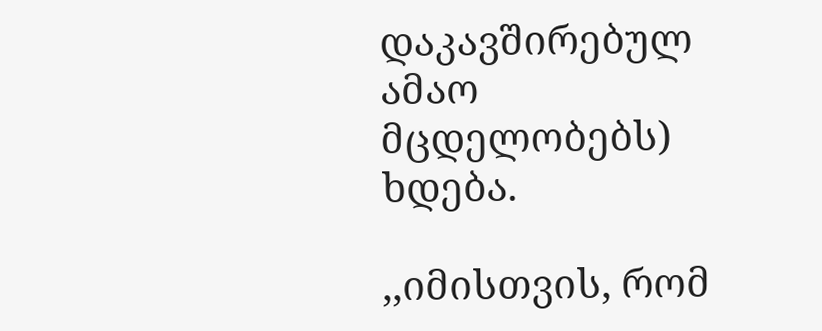დაკავშირებულ ამაო მცდელობებს) ხდება.

,,იმისთვის, რომ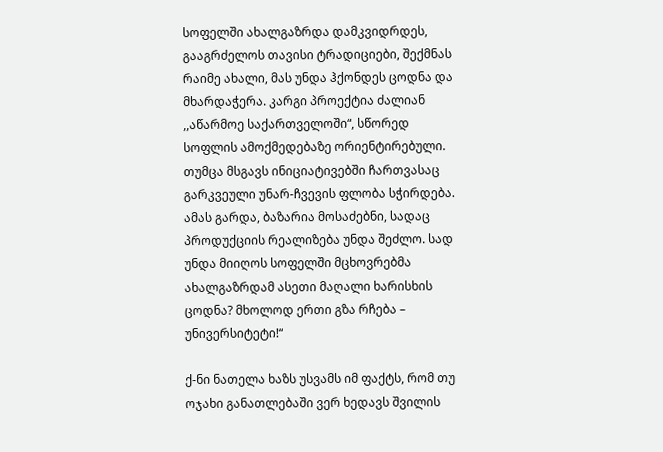სოფელში ახალგაზრდა დამკვიდრდეს, გააგრძელოს თავისი ტრადიციები, შექმნას რაიმე ახალი, მას უნდა ჰქონდეს ცოდნა და მხარდაჭერა. კარგი პროექტია ძალიან ,,აწარმოე საქართველოში“, სწორედ სოფლის ამოქმედებაზე ორიენტირებული. თუმცა მსგავს ინიციატივებში ჩართვასაც გარკვეული უნარ-ჩვევის ფლობა სჭირდება. ამას გარდა, ბაზარია მოსაძებნი, სადაც პროდუქციის რეალიზება უნდა შეძლო. სად უნდა მიიღოს სოფელში მცხოვრებმა ახალგაზრდამ ასეთი მაღალი ხარისხის ცოდნა? მხოლოდ ერთი გზა რჩება – უნივერსიტეტი!“

ქ-ნი ნათელა ხაზს უსვამს იმ ფაქტს, რომ თუ ოჯახი განათლებაში ვერ ხედავს შვილის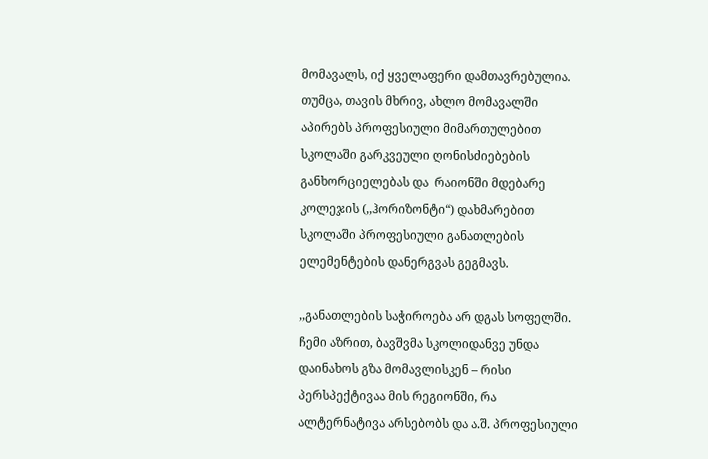მომავალს, იქ ყველაფერი დამთავრებულია. თუმცა, თავის მხრივ, ახლო მომავალში  აპირებს პროფესიული მიმართულებით სკოლაში გარკვეული ღონისძიებების განხორციელებას და  რაიონში მდებარე კოლეჯის (,,ჰორიზონტი“) დახმარებით  სკოლაში პროფესიული განათლების ელემენტების დანერგვას გეგმავს.

,,განათლების საჭიროება არ დგას სოფელში. ჩემი აზრით, ბავშვმა სკოლიდანვე უნდა დაინახოს გზა მომავლისკენ – რისი პერსპექტივაა მის რეგიონში, რა ალტერნატივა არსებობს და ა.შ. პროფესიული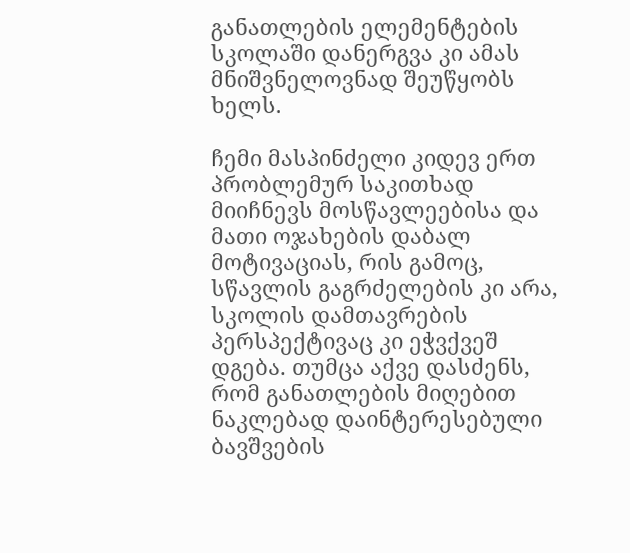განათლების ელემენტების სკოლაში დანერგვა კი ამას მნიშვნელოვნად შეუწყობს ხელს.

ჩემი მასპინძელი კიდევ ერთ პრობლემურ საკითხად მიიჩნევს მოსწავლეებისა და მათი ოჯახების დაბალ მოტივაციას, რის გამოც, სწავლის გაგრძელების კი არა, სკოლის დამთავრების პერსპექტივაც კი ეჭვქვეშ დგება. თუმცა აქვე დასძენს, რომ განათლების მიღებით ნაკლებად დაინტერესებული ბავშვების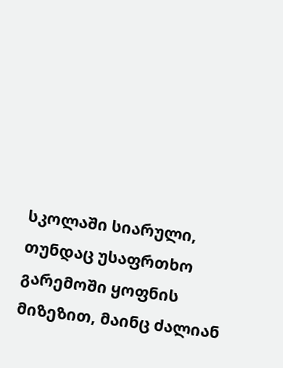სკოლაში სიარული, თუნდაც უსაფრთხო გარემოში ყოფნის მიზეზით, მაინც ძალიან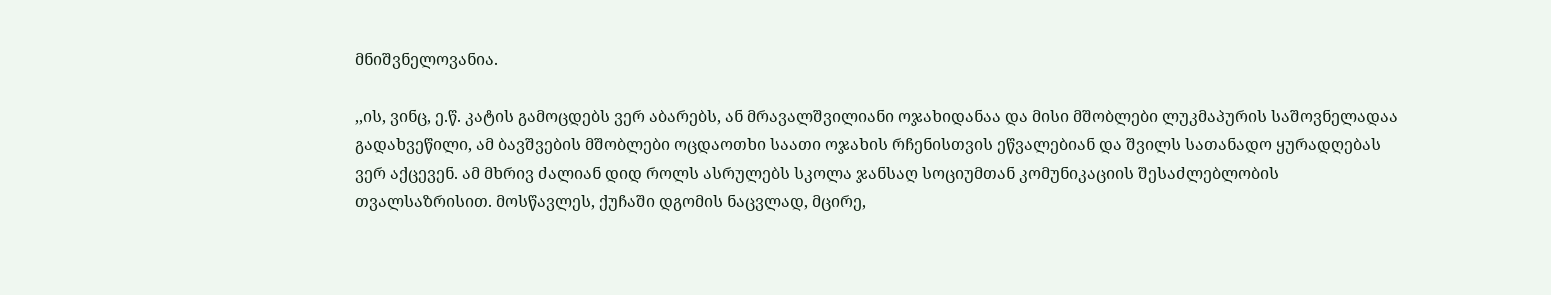მნიშვნელოვანია.

,,ის, ვინც, ე.წ. კატის გამოცდებს ვერ აბარებს, ან მრავალშვილიანი ოჯახიდანაა და მისი მშობლები ლუკმაპურის საშოვნელადაა გადახვეწილი, ამ ბავშვების მშობლები ოცდაოთხი საათი ოჯახის რჩენისთვის ეწვალებიან და შვილს სათანადო ყურადღებას ვერ აქცევენ. ამ მხრივ ძალიან დიდ როლს ასრულებს სკოლა ჯანსაღ სოციუმთან კომუნიკაციის შესაძლებლობის თვალსაზრისით. მოსწავლეს, ქუჩაში დგომის ნაცვლად, მცირე,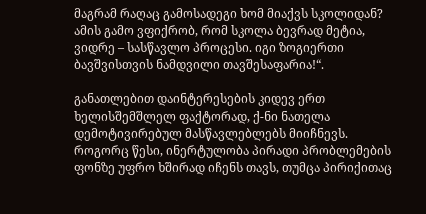მაგრამ რაღაც გამოსადეგი ხომ მიაქვს სკოლიდან? ამის გამო ვფიქრობ, რომ სკოლა ბევრად მეტია, ვიდრე – სასწავლო პროცესი. იგი ზოგიერთი ბავშვისთვის ნამდვილი თავშესაფარია!“.

განათლებით დაინტერესების კიდევ ერთ ხელისშემშლელ ფაქტორად, ქ-ნი ნათელა დემოტივირებულ მასწავლებლებს მიიჩნევს. როგორც წესი, ინერტულობა პირადი პრობლემების ფონზე უფრო ხშირად იჩენს თავს, თუმცა პირიქითაც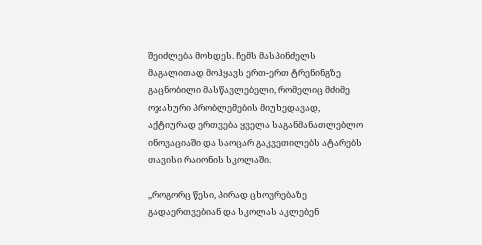შეიძლება მოხდეს. ჩემს მასპინძელს მაგალითად მოჰყავს ერთ-ერთ ტრენინგზე გაცნობილი მასწავლებელი, რომელიც მძიმე ოჯახური პრობლემების მიუხედავად, აქტიურად ერთვება ყველა საგანმანათლებლო ინოვაციაში და საოცარ გაკვეთილებს ატარებს თავისი რაიონის სკოლაში.

,,როგორც წესი, პირად ცხოვრებაზე გადაერთვებიან და სკოლას აკლებენ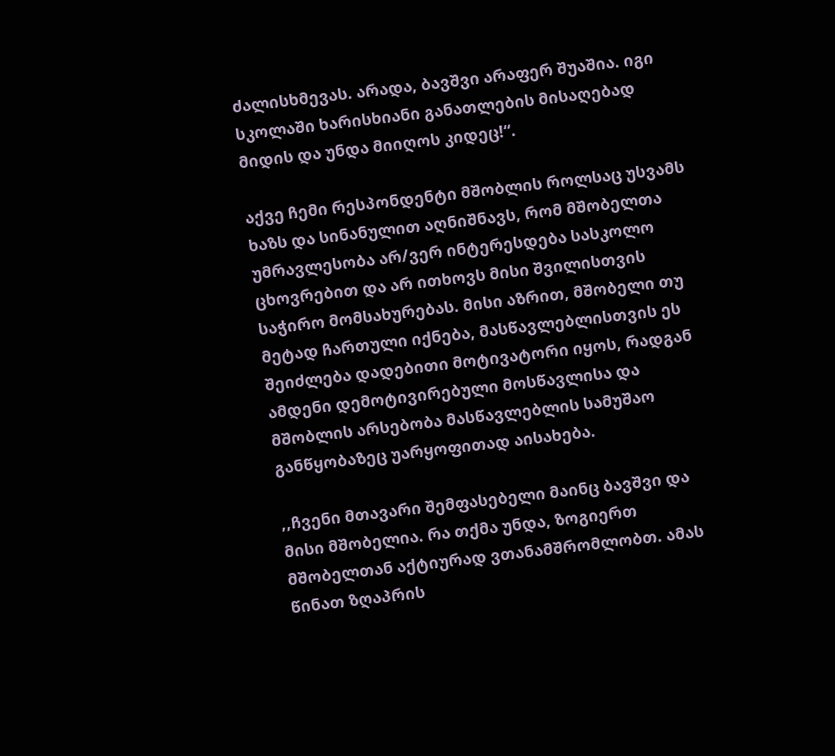ძალისხმევას. არადა, ბავშვი არაფერ შუაშია. იგი სკოლაში ხარისხიანი განათლების მისაღებად მიდის და უნდა მიიღოს კიდეც!“.

აქვე ჩემი რესპონდენტი მშობლის როლსაც უსვამს ხაზს და სინანულით აღნიშნავს, რომ მშობელთა უმრავლესობა არ/ვერ ინტერესდება სასკოლო ცხოვრებით და არ ითხოვს მისი შვილისთვის საჭირო მომსახურებას. მისი აზრით, მშობელი თუ მეტად ჩართული იქნება, მასწავლებლისთვის ეს შეიძლება დადებითი მოტივატორი იყოს, რადგან ამდენი დემოტივირებული მოსწავლისა და მშობლის არსებობა მასწავლებლის სამუშაო განწყობაზეც უარყოფითად აისახება.

,,ჩვენი მთავარი შემფასებელი მაინც ბავშვი და მისი მშობელია. რა თქმა უნდა, ზოგიერთ მშობელთან აქტიურად ვთანამშრომლობთ. ამას წინათ ზღაპრის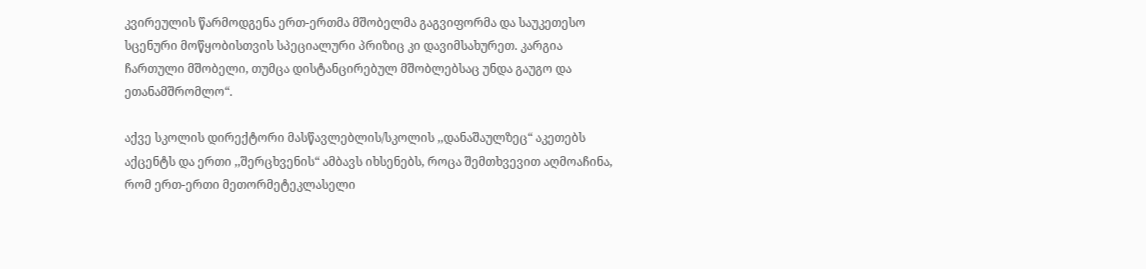კვირეულის წარმოდგენა ერთ-ერთმა მშობელმა გაგვიფორმა და საუკეთესო სცენური მოწყობისთვის სპეციალური პრიზიც კი დავიმსახურეთ. კარგია  ჩართული მშობელი, თუმცა დისტანცირებულ მშობლებსაც უნდა გაუგო და ეთანამშრომლო“.

აქვე სკოლის დირექტორი მასწავლებლის/სკოლის ,,დანაშაულზეც“ აკეთებს აქცენტს და ერთი ,,შერცხვენის“ ამბავს იხსენებს, როცა შემთხვევით აღმოაჩინა, რომ ერთ-ერთი მეთორმეტეკლასელი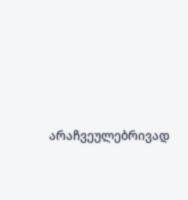არაჩვეულებრივად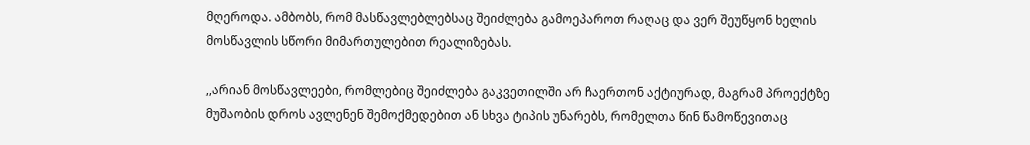მღეროდა. ამბობს, რომ მასწავლებლებსაც შეიძლება გამოეპაროთ რაღაც და ვერ შეუწყონ ხელის მოსწავლის სწორი მიმართულებით რეალიზებას.

,,არიან მოსწავლეები, რომლებიც შეიძლება გაკვეთილში არ ჩაერთონ აქტიურად, მაგრამ პროექტზე მუშაობის დროს ავლენენ შემოქმედებით ან სხვა ტიპის უნარებს, რომელთა წინ წამოწევითაც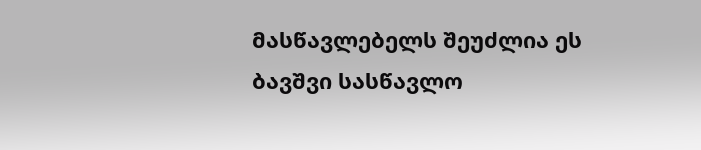მასწავლებელს შეუძლია ეს ბავშვი სასწავლო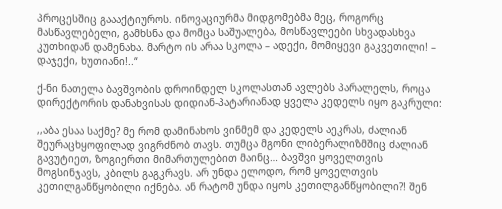პროცესშიც გაააქტიუროს. ინოვაციურმა მიდგომებმა მეც, როგორც მასწავლებელი, გამხსნა და მომცა საშუალება, მოსწავლეები სხვადასხვა კუთხიდან დამენახა. მარტო ის არაა სკოლა – ადექი, მომიყევი გაკვეთილი! –  დაჯექი, ხუთიანი!..“

ქ-ნი ნათელა ბავშვობის დროინდელ სკოლასთან ავლებს პარალელს, როცა დირექტორის დანახვისას დიდიან-პატარიანად ყველა კედელს იყო გაკრული:

,,აბა ესაა საქმე? მე რომ დამინახოს ვინმემ და კედელს აეკრას, ძალიან შეურაცხყოფილად ვიგრძნობ თავს. თუმცა მგონი ლიბერალიზმშიც ძალიან გავუტიეთ, ზოგიერთი მიმართულებით მაინც… ბავშვი ყოველთვის მოგსინჯავს, კბილს გაგკრავს. არ უნდა ელოდო, რომ ყოველთვის კეთილგანწყობილი იქნება. ან რატომ უნდა იყოს კეთილგანწყობილი?! შენ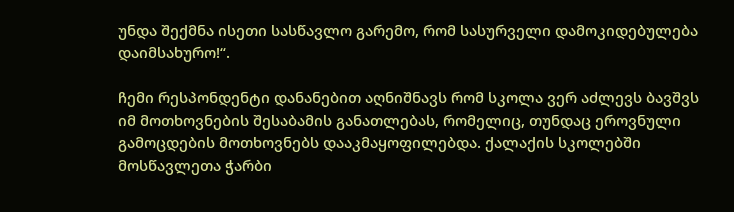უნდა შექმნა ისეთი სასწავლო გარემო, რომ სასურველი დამოკიდებულება დაიმსახურო!“.

ჩემი რესპონდენტი დანანებით აღნიშნავს რომ სკოლა ვერ აძლევს ბავშვს იმ მოთხოვნების შესაბამის განათლებას, რომელიც, თუნდაც ეროვნული გამოცდების მოთხოვნებს დააკმაყოფილებდა. ქალაქის სკოლებში მოსწავლეთა ჭარბი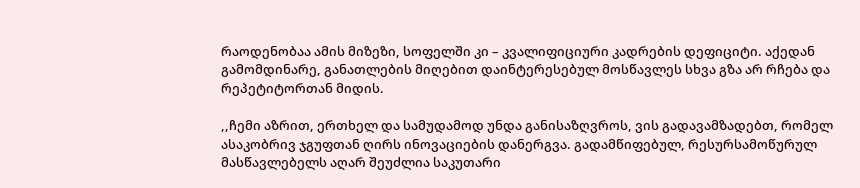რაოდენობაა ამის მიზეზი, სოფელში კი – კვალიფიციური კადრების დეფიციტი. აქედან გამომდინარე, განათლების მიღებით დაინტერესებულ მოსწავლეს სხვა გზა არ რჩება და რეპეტიტორთან მიდის.

,,ჩემი აზრით, ერთხელ და სამუდამოდ უნდა განისაზღვროს, ვის გადავამზადებთ, რომელ ასაკობრივ ჯგუფთან ღირს ინოვაციების დანერგვა. გადამწიფებულ, რესურსამოწურულ მასწავლებელს აღარ შეუძლია საკუთარი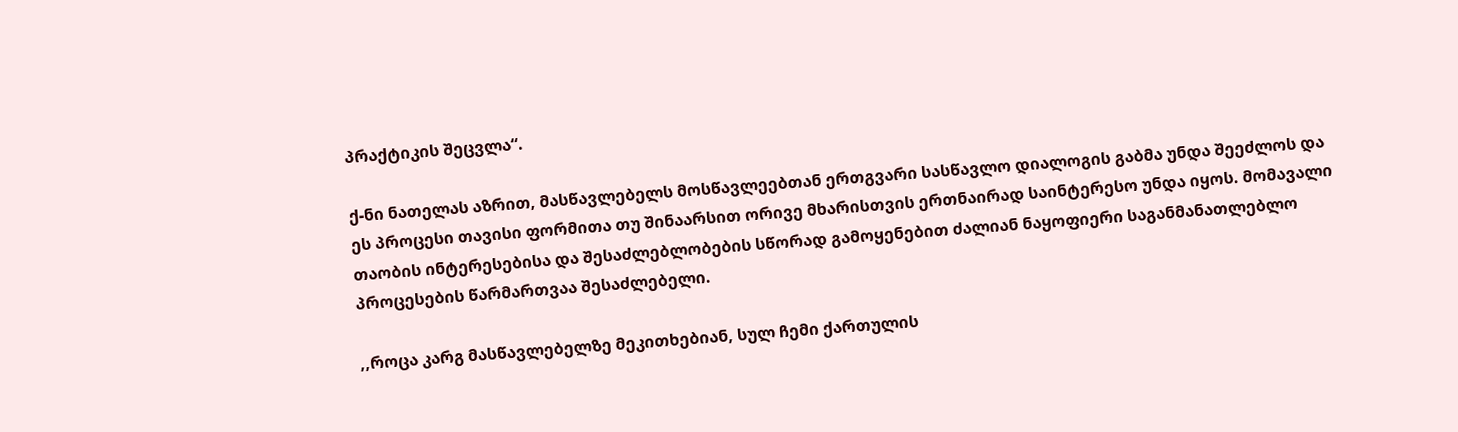პრაქტიკის შეცვლა“.

ქ-ნი ნათელას აზრით, მასწავლებელს მოსწავლეებთან ერთგვარი სასწავლო დიალოგის გაბმა უნდა შეეძლოს და ეს პროცესი თავისი ფორმითა თუ შინაარსით ორივე მხარისთვის ერთნაირად საინტერესო უნდა იყოს. მომავალი თაობის ინტერესებისა და შესაძლებლობების სწორად გამოყენებით ძალიან ნაყოფიერი საგანმანათლებლო პროცესების წარმართვაა შესაძლებელი.

,,როცა კარგ მასწავლებელზე მეკითხებიან, სულ ჩემი ქართულის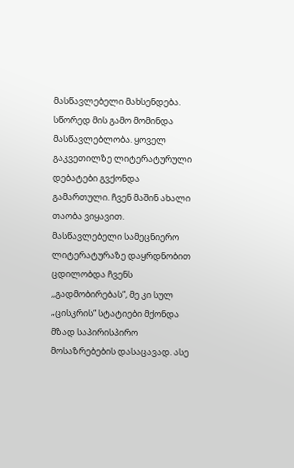მასწავლებელი მახსენდება. სწორედ მის გამო მომინდა მასწავლებლობა. ყოველ გაკვეთილზე ლიტერატურული დებატები გვქონდა გამართული. ჩვენ მაშინ ახალი თაობა ვიყავით. მასწავლებელი სამეცნიერო ლიტერატურაზე დაყრდნობით ცდილობდა ჩვენს  ,,გადმობირებას“, მე კი სულ „ცისკრის“ სტატიები მქონდა მზად საპირისპირო მოსაზრებების დასაცავად. ასე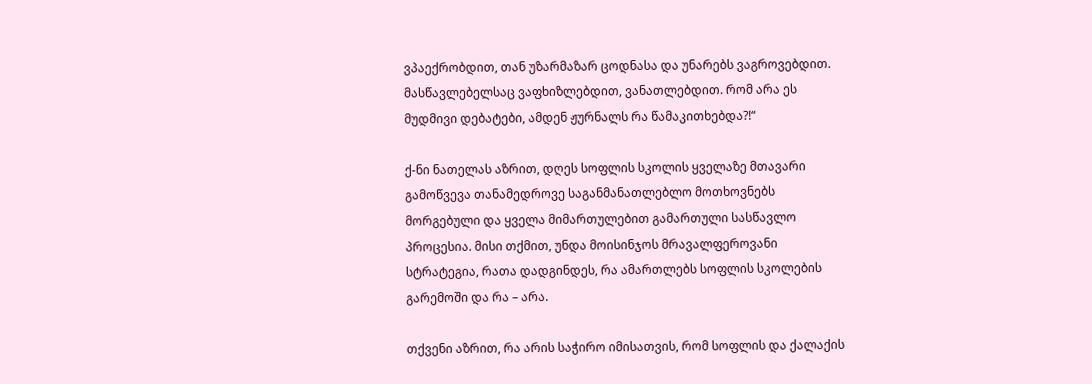ვპაექრობდით, თან უზარმაზარ ცოდნასა და უნარებს ვაგროვებდით. მასწავლებელსაც ვაფხიზლებდით, ვანათლებდით. რომ არა ეს მუდმივი დებატები, ამდენ ჟურნალს რა წამაკითხებდა?!“

ქ-ნი ნათელას აზრით, დღეს სოფლის სკოლის ყველაზე მთავარი გამოწვევა თანამედროვე საგანმანათლებლო მოთხოვნებს მორგებული და ყველა მიმართულებით გამართული სასწავლო პროცესია. მისი თქმით, უნდა მოისინჯოს მრავალფეროვანი სტრატეგია, რათა დადგინდეს, რა ამართლებს სოფლის სკოლების გარემოში და რა – არა.

თქვენი აზრით, რა არის საჭირო იმისათვის, რომ სოფლის და ქალაქის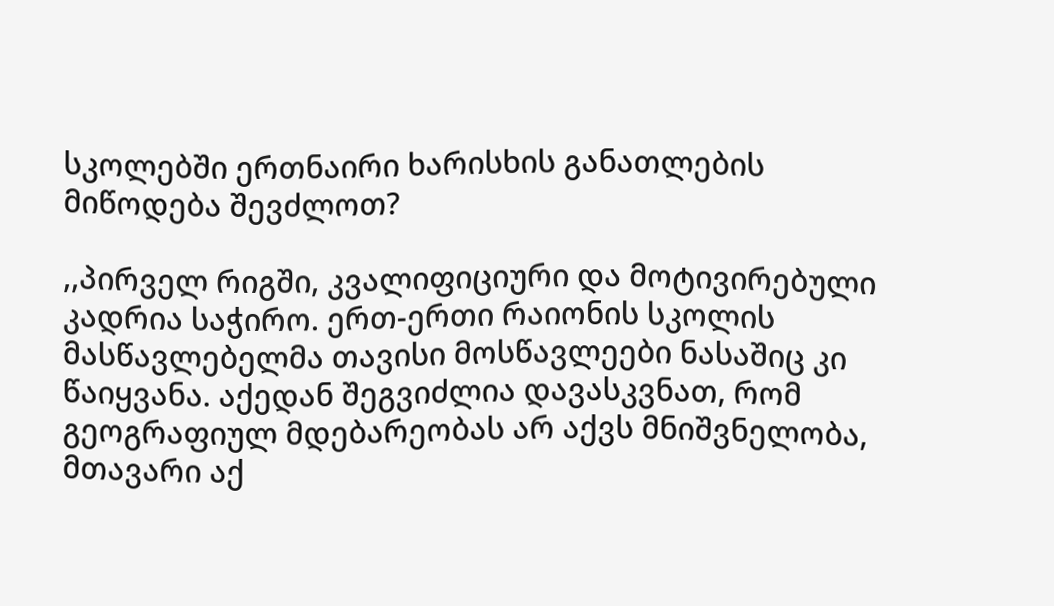სკოლებში ერთნაირი ხარისხის განათლების მიწოდება შევძლოთ?

,,პირველ რიგში, კვალიფიციური და მოტივირებული კადრია საჭირო. ერთ-ერთი რაიონის სკოლის მასწავლებელმა თავისი მოსწავლეები ნასაშიც კი წაიყვანა. აქედან შეგვიძლია დავასკვნათ, რომ გეოგრაფიულ მდებარეობას არ აქვს მნიშვნელობა, მთავარი აქ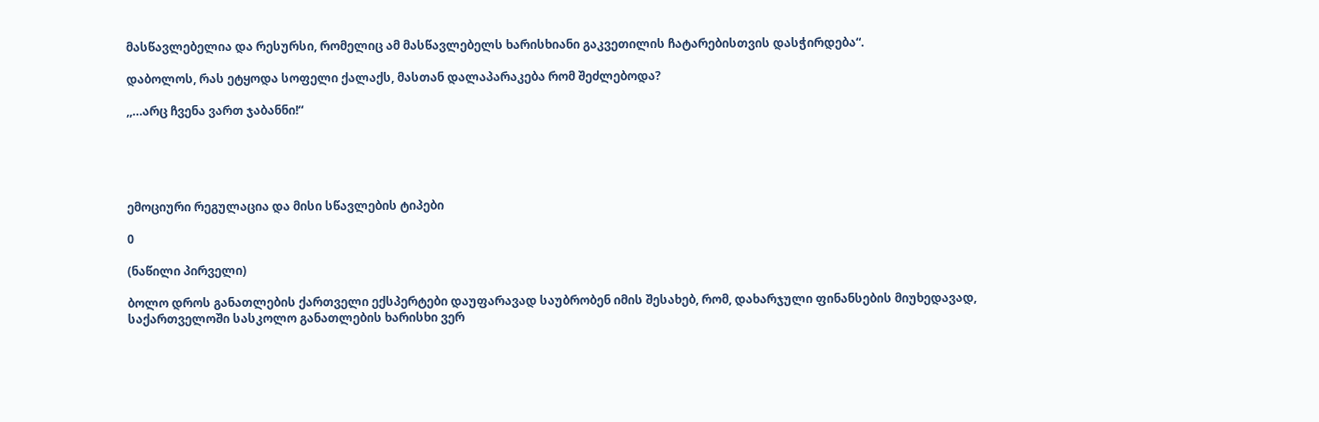მასწავლებელია და რესურსი, რომელიც ამ მასწავლებელს ხარისხიანი გაკვეთილის ჩატარებისთვის დასჭირდება“.

დაბოლოს, რას ეტყოდა სოფელი ქალაქს, მასთან დალაპარაკება რომ შეძლებოდა?

,,…არც ჩვენა ვართ ჯაბანნი!“





ემოციური რეგულაცია და მისი სწავლების ტიპები

0

(ნაწილი პირველი)

ბოლო დროს განათლების ქართველი ექსპერტები დაუფარავად საუბრობენ იმის შესახებ, რომ, დახარჯული ფინანსების მიუხედავად, საქართველოში სასკოლო განათლების ხარისხი ვერ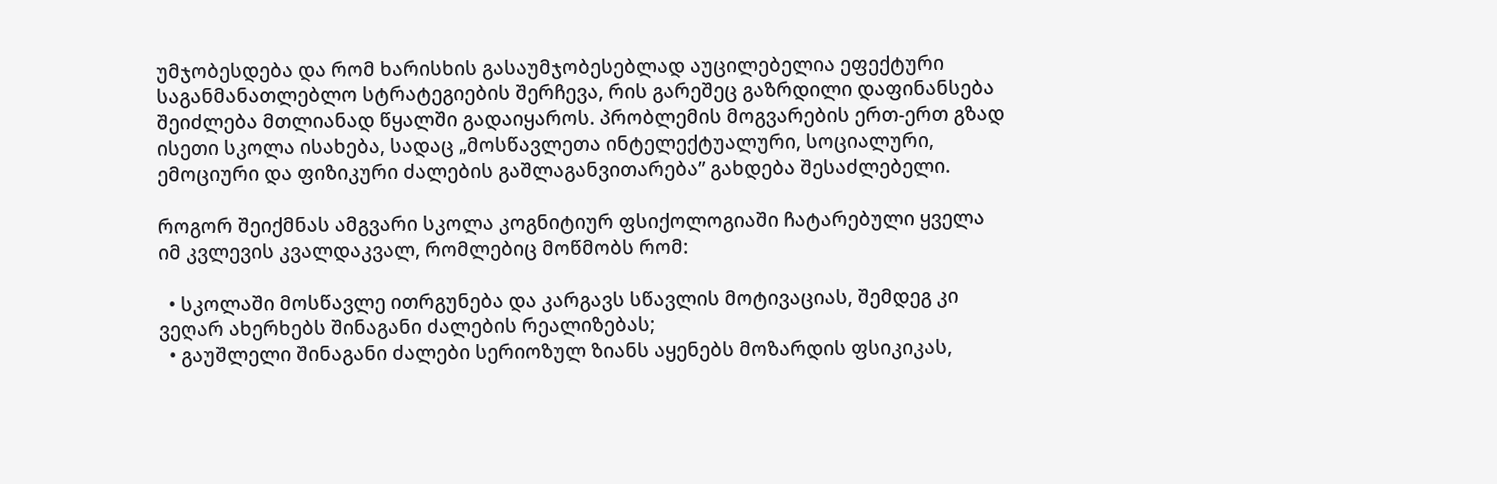უმჯობესდება და რომ ხარისხის გასაუმჯობესებლად აუცილებელია ეფექტური საგანმანათლებლო სტრატეგიების შერჩევა, რის გარეშეც გაზრდილი დაფინანსება შეიძლება მთლიანად წყალში გადაიყაროს. პრობლემის მოგვარების ერთ-ერთ გზად ისეთი სკოლა ისახება, სადაც „მოსწავლეთა ინტელექტუალური, სოციალური, ემოციური და ფიზიკური ძალების გაშლაგანვითარება” გახდება შესაძლებელი.

როგორ შეიქმნას ამგვარი სკოლა კოგნიტიურ ფსიქოლოგიაში ჩატარებული ყველა იმ კვლევის კვალდაკვალ, რომლებიც მოწმობს რომ:

  • სკოლაში მოსწავლე ითრგუნება და კარგავს სწავლის მოტივაციას, შემდეგ კი ვეღარ ახერხებს შინაგანი ძალების რეალიზებას;
  • გაუშლელი შინაგანი ძალები სერიოზულ ზიანს აყენებს მოზარდის ფსიკიკას,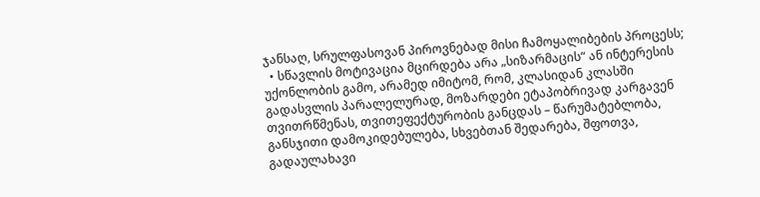ჯანსაღ, სრულფასოვან პიროვნებად მისი ჩამოყალიბების პროცესს;
  • სწავლის მოტივაცია მცირდება არა „სიზარმაცის“ ან ინტერესის უქონლობის გამო, არამედ იმიტომ, რომ, კლასიდან კლასში გადასვლის პარალელურად, მოზარდები ეტაპობრივად კარგავენ თვითრწმენას, თვითეფექტურობის განცდას – წარუმატებლობა, განსჯითი დამოკიდებულება, სხვებთან შედარება, შფოთვა, გადაულახავი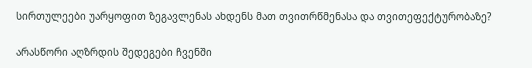სირთულეები უარყოფით ზეგავლენას ახდენს მათ თვითრწმენასა და თვითეფექტურობაზე?

არასწორი აღზრდის შედეგები ჩვენში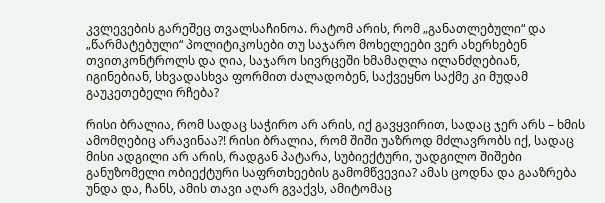კვლევების გარეშეც თვალსაჩინოა. რატომ არის, რომ „განათლებული“ და „წარმატებული“ პოლიტიკოსები თუ საჯარო მოხელეები ვერ ახერხებენ თვითკონტროლს და ღია, საჯარო სივრცეში ხმამაღლა ილანძღებიან, იგინებიან, სხვადასხვა ფორმით ძალადობენ, საქვეყნო საქმე კი მუდამ გაუკეთებელი რჩება?

რისი ბრალია, რომ სადაც საჭირო არ არის, იქ გავყვირით, სადაც ჯერ არს – ხმის ამომღებიც არავინაა?! რისი ბრალია, რომ შიში უაზროდ მძლავრობს იქ, სადაც მისი ადგილი არ არის, რადგან პატარა, სუბიექტური, უადგილო შიშები განუზომელი ობიექტური საფრთხეების გამომწვევია? ამას ცოდნა და გააზრება უნდა და, ჩანს, ამის თავი აღარ გვაქვს, ამიტომაც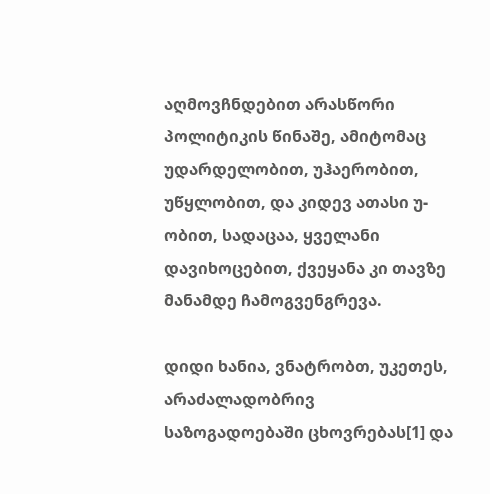აღმოვჩნდებით არასწორი პოლიტიკის წინაშე, ამიტომაც უდარდელობით, უჰაერობით, უწყლობით, და კიდევ ათასი უ-ობით, სადაცაა, ყველანი დავიხოცებით, ქვეყანა კი თავზე მანამდე ჩამოგვენგრევა.

დიდი ხანია, ვნატრობთ, უკეთეს, არაძალადობრივ საზოგადოებაში ცხოვრებას[1] და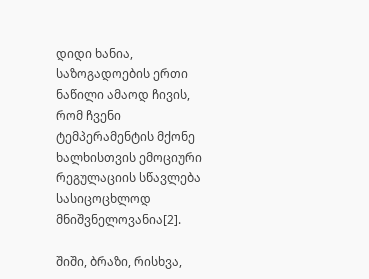დიდი ხანია, საზოგადოების ერთი ნაწილი ამაოდ ჩივის, რომ ჩვენი ტემპერამენტის მქონე ხალხისთვის ემოციური რეგულაციის სწავლება სასიცოცხლოდ მნიშვნელოვანია[2].

შიში, ბრაზი, რისხვა,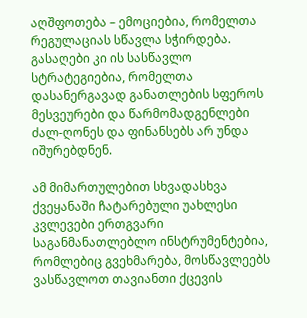აღშფოთება – ემოციებია, რომელთა რეგულაციას სწავლა სჭირდება. გასაღები კი ის სასწავლო სტრატეგიებია, რომელთა დასანერგავად განათლების სფეროს მესვეურები და წარმომადგენლები ძალ-ღონეს და ფინანსებს არ უნდა იშურებდნენ.

ამ მიმართულებით სხვადასხვა ქვეყანაში ჩატარებული უახლესი კვლევები ერთგვარი საგანმანათლებლო ინსტრუმენტებია, რომლებიც გვეხმარება, მოსწავლეებს ვასწავლოთ თავიანთი ქცევის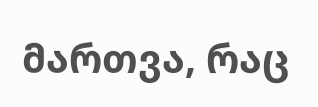მართვა, რაც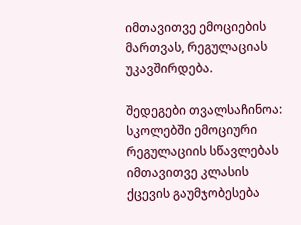იმთავითვე ემოციების მართვას, რეგულაციას უკავშირდება.

შედეგები თვალსაჩინოა: სკოლებში ემოციური რეგულაციის სწავლებას იმთავითვე კლასის ქცევის გაუმჯობესება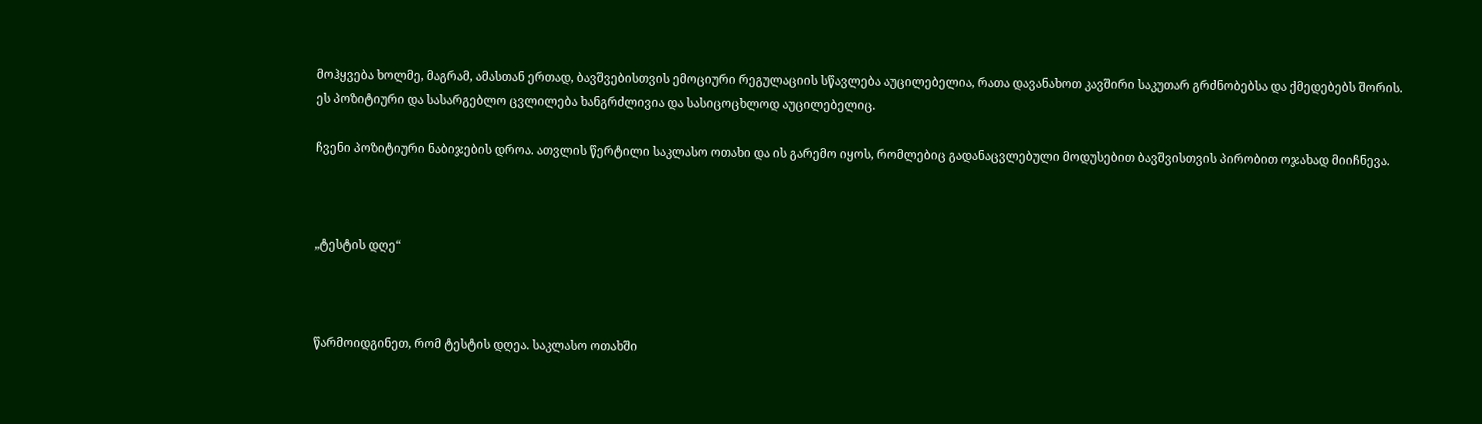მოჰყვება ხოლმე, მაგრამ, ამასთან ერთად, ბავშვებისთვის ემოციური რეგულაციის სწავლება აუცილებელია, რათა დავანახოთ კავშირი საკუთარ გრძნობებსა და ქმედებებს შორის. ეს პოზიტიური და სასარგებლო ცვლილება ხანგრძლივია და სასიცოცხლოდ აუცილებელიც.

ჩვენი პოზიტიური ნაბიჯების დროა. ათვლის წერტილი საკლასო ოთახი და ის გარემო იყოს, რომლებიც გადანაცვლებული მოდუსებით ბავშვისთვის პირობით ოჯახად მიიჩნევა.



„ტესტის დღე“



წარმოიდგინეთ, რომ ტესტის დღეა. საკლასო ოთახში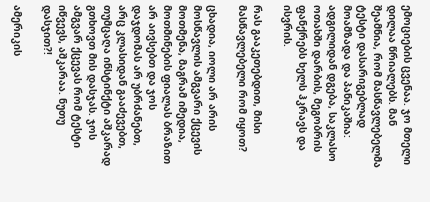ემოციების ცვენაა. ჯო მთელი დილაა წრიალებს. მან შეამნია, რომ მასწავლებელმა ტესტი დასარიგებლად მოამზადა და პანიკაშია: ადგილიდან დგება, საკლასო ოთახში დარბის, მეგობრის ფანქრებს ხელს ჰკრავს და ისვრის.

რას გააკეთებდით, მისი მასწავლებელი რომ იყოთ?

ცხადია, იოლი არ არის მოსწავლის ამგვარი ქცევის მოთმენა, მაგრამ იმედია, მოთმინების ფიალას ბრაზით არ აივსებთ და ჯოს დაჯდომას არ უბრძანებთ, არც კლასიდან გააძევებთ,  თუმცაღა ინსტინქტი აშკარად გთხოვთ მის დასჯას. ჯოს ამგვარ ქცევას რომ ტესტი იწვევს, აშკარაა. ნუთუ დასჯით?!

ამერიკის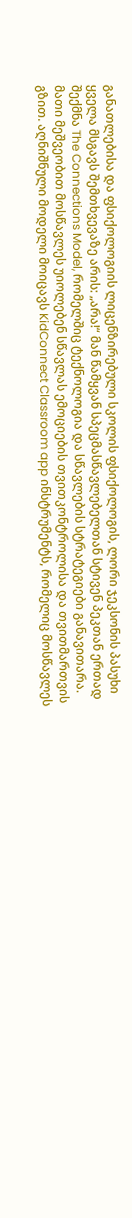განათლებისა და ფსიქოლოგიის ლიცენზირებული სკოლის ფსიქოლოგის, ლორი ჯეკსონის პასუხი ყველა მსგავს შემთხვევაზე არის: „არა!“ მან წამყვან სპეცმასწავლებელთან სტივენ პეკთან ერთად შექმნა The Connections Model, რომელშიც ტექნოლოგია და სწავლების სტრატეგიები განავითარა. მათი მეშვეობით მოსწავლეს უიოლებენ სწავლას ემოციების თვითკონტროლისა და თვითმართვის გზით. აღნიშნული მოდელი მოიცავს KidConnect Classroom app ინსტრუმენტს, რომელიც მოსწავლეს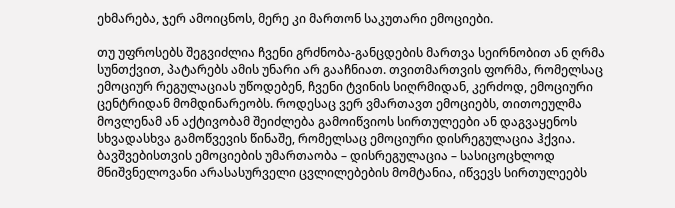ეხმარება, ჯერ ამოიცნოს, მერე კი მართონ საკუთარი ემოციები.

თუ უფროსებს შეგვიძლია ჩვენი გრძნობა-განცდების მართვა სეირნობით ან ღრმა სუნთქვით, პატარებს ამის უნარი არ გააჩნიათ. თვითმართვის ფორმა, რომელსაც ემოციურ რეგულაციას უწოდებენ, ჩვენი ტვინის სიღრმიდან, კერძოდ, ემოციური ცენტრიდან მომდინარეობს. როდესაც ვერ ვმართავთ ემოციებს, თითოეულმა მოვლენამ ან აქტივობამ შეიძლება გამოიწვიოს სირთულეები ან დაგვაყენოს სხვადასხვა გამოწვევის წინაშე, რომელსაც ემოციური დისრეგულაცია ჰქვია. ბავშვებისთვის ემოციების უმართაობა – დისრეგულაცია – სასიცოცხლოდ მნიშვნელოვანი არასასურველი ცვლილებების მომტანია, იწვევს სირთულეებს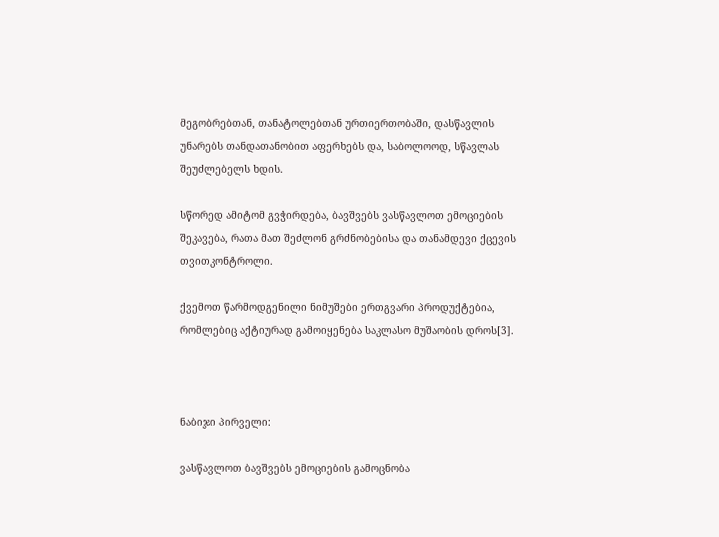მეგობრებთან, თანატოლებთან ურთიერთობაში, დასწავლის უნარებს თანდათანობით აფერხებს და, საბოლოოდ, სწავლას შეუძლებელს ხდის.

სწორედ ამიტომ გვჭირდება, ბავშვებს ვასწავლოთ ემოციების შეკავება, რათა მათ შეძლონ გრძნობებისა და თანამდევი ქცევის თვითკონტროლი.

ქვემოთ წარმოდგენილი ნიმუშები ერთგვარი პროდუქტებია, რომლებიც აქტიურად გამოიყენება საკლასო მუშაობის დროს[3].



ნაბიჯი პირველი:

ვასწავლოთ ბავშვებს ემოციების გამოცნობა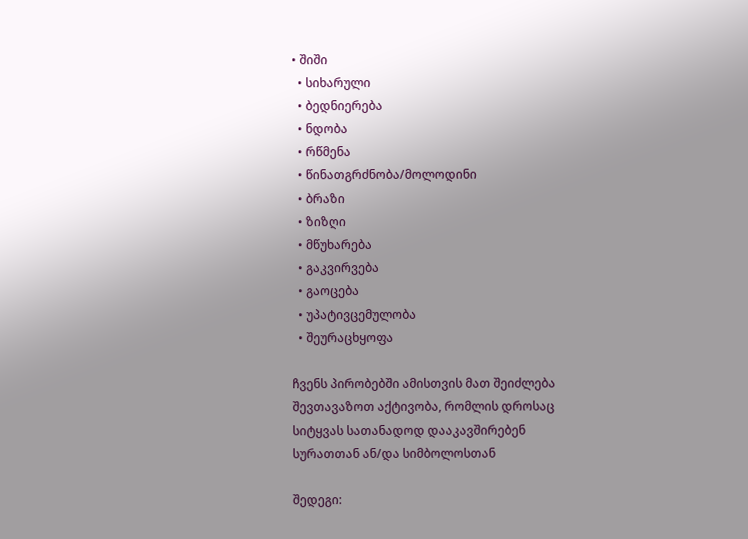• შიში
  • სიხარული
  • ბედნიერება
  • ნდობა
  • რწმენა
  • წინათგრძნობა/მოლოდინი
  • ბრაზი
  • ზიზღი
  • მწუხარება
  • გაკვირვება
  • გაოცება
  • უპატივცემულობა
  • შეურაცხყოფა

ჩვენს პირობებში ამისთვის მათ შეიძლება შევთავაზოთ აქტივობა, რომლის დროსაც სიტყვას სათანადოდ დააკავშირებენ სურათთან ან/და სიმბოლოსთან

შედეგი: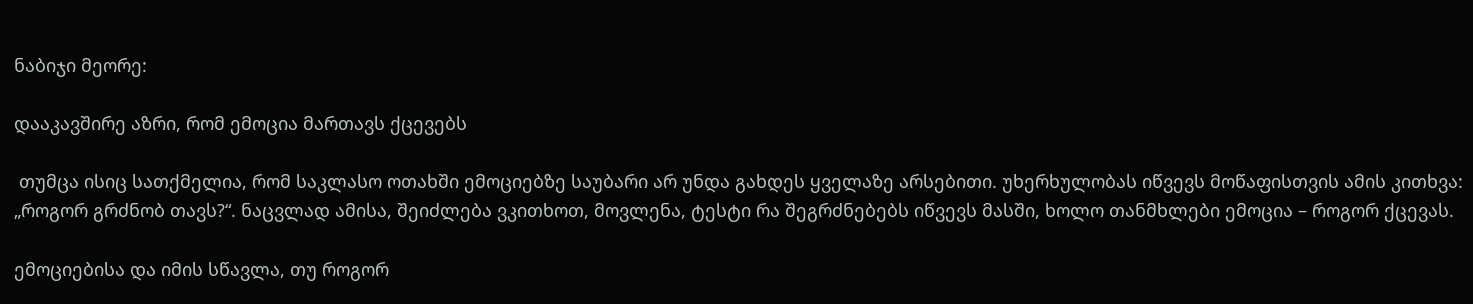ნაბიჯი მეორე:

დააკავშირე აზრი, რომ ემოცია მართავს ქცევებს

 თუმცა ისიც სათქმელია, რომ საკლასო ოთახში ემოციებზე საუბარი არ უნდა გახდეს ყველაზე არსებითი. უხერხულობას იწვევს მოწაფისთვის ამის კითხვა: „როგორ გრძნობ თავს?“. ნაცვლად ამისა, შეიძლება ვკითხოთ, მოვლენა, ტესტი რა შეგრძნებებს იწვევს მასში, ხოლო თანმხლები ემოცია – როგორ ქცევას.

ემოციებისა და იმის სწავლა, თუ როგორ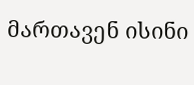მართავენ ისინი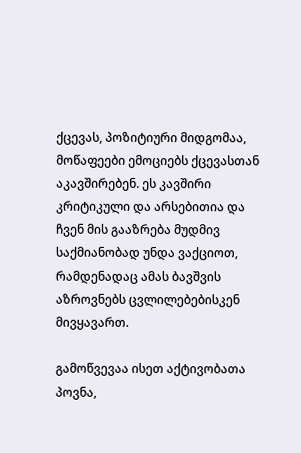ქცევას, პოზიტიური მიდგომაა, მოწაფეები ემოციებს ქცევასთან აკავშირებენ. ეს კავშირი კრიტიკული და არსებითია და ჩვენ მის გააზრება მუდმივ საქმიანობად უნდა ვაქციოთ, რამდენადაც ამას ბავშვის აზროვნებს ცვლილებებისკენ მივყავართ.

გამოწვევაა ისეთ აქტივობათა პოვნა,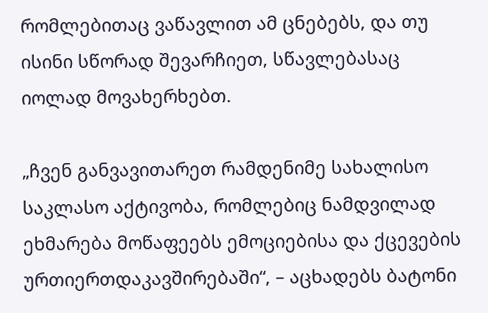რომლებითაც ვაწავლით ამ ცნებებს, და თუ ისინი სწორად შევარჩიეთ, სწავლებასაც იოლად მოვახერხებთ.

„ჩვენ განვავითარეთ რამდენიმე სახალისო საკლასო აქტივობა, რომლებიც ნამდვილად ეხმარება მოწაფეებს ემოციებისა და ქცევების ურთიერთდაკავშირებაში“, – აცხადებს ბატონი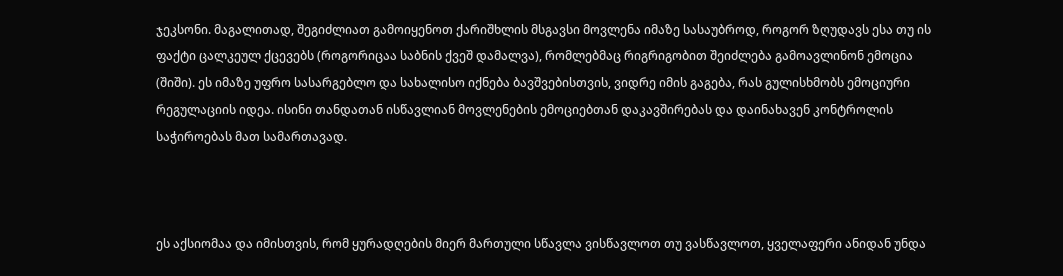ჯეკსონი. მაგალითად, შეგიძლიათ გამოიყენოთ ქარიშხლის მსგავსი მოვლენა იმაზე სასაუბროდ, როგორ ზღუდავს ესა თუ ის ფაქტი ცალკეულ ქცევებს (როგორიცაა საბნის ქვეშ დამალვა), რომლებმაც რიგრიგობით შეიძლება გამოავლინონ ემოცია (შიში). ეს იმაზე უფრო სასარგებლო და სახალისო იქნება ბავშვებისთვის, ვიდრე იმის გაგება, რას გულისხმობს ემოციური რეგულაციის იდეა. ისინი თანდათან ისწავლიან მოვლენების ემოციებთან დაკავშირებას და დაინახავენ კონტროლის საჭიროებას მათ სამართავად.



ეს აქსიომაა და იმისთვის, რომ ყურადღების მიერ მართული სწავლა ვისწავლოთ თუ ვასწავლოთ, ყველაფერი ანიდან უნდა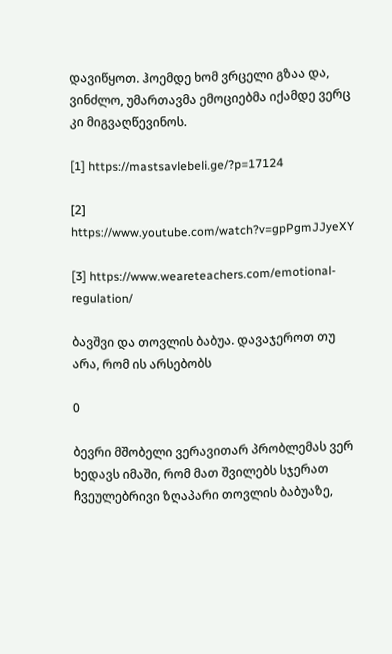დავიწყოთ. ჰოემდე ხომ ვრცელი გზაა და, ვინძლო, უმართავმა ემოციებმა იქამდე ვერც კი მიგვაღწევინოს.

[1] https://mastsavlebeli.ge/?p=17124

[2] https://www.youtube.com/watch?v=gpPgmJJyeXY

[3] https://www.weareteachers.com/emotional-regulation/

ბავშვი და თოვლის ბაბუა. დავაჯეროთ თუ არა, რომ ის არსებობს

0

ბევრი მშობელი ვერავითარ პრობლემას ვერ ხედავს იმაში, რომ მათ შვილებს სჯერათ ჩვეულებრივი ზღაპარი თოვლის ბაბუაზე,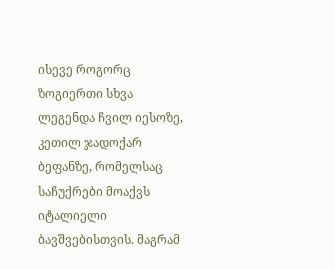ისევე როგორც ზოგიერთი სხვა ლეგენდა ჩვილ იესოზე, კეთილ ჯადოქარ ბეფანზე, რომელსაც საჩუქრები მოაქვს იტალიელი ბავშვებისთვის. მაგრამ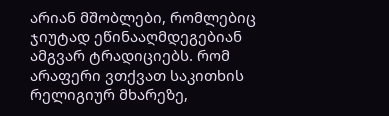არიან მშობლები, რომლებიც ჯიუტად ეწინააღმდეგებიან ამგვარ ტრადიციებს. რომ არაფერი ვთქვათ საკითხის რელიგიურ მხარეზე,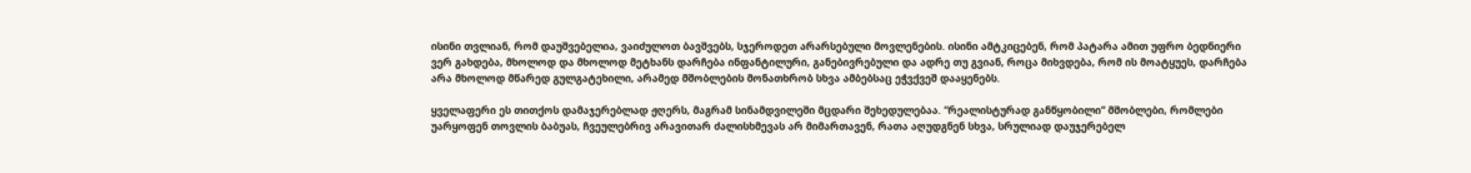ისინი თვლიან, რომ დაუშვებელია, ვაიძულოთ ბავშვებს, სჯეროდეთ არარსებული მოვლენების. ისინი ამტკიცებენ, რომ პატარა ამით უფრო ბედნიერი ვერ გახდება, მხოლოდ და მხოლოდ მეტხანს დარჩება ინფანტილური, განებივრებული და ადრე თუ გვიან, როცა მიხვდება, რომ ის მოატყუეს, დარჩება არა მხოლოდ მწარედ გულგატეხილი, არამედ მშობლების მონათხრობ სხვა ამბებსაც ეჭვქვეშ დააყენებს.

ყველაფერი ეს თითქოს დამაჯერებლად ჟღერს, მაგრამ სინამდვილეში მცდარი შეხედულებაა. “რეალისტურად განწყობილი“ მშობლები, რომლები უარყოფენ თოვლის ბაბუას, ჩვეულებრივ არავითარ ძალისხმევას არ მიმართავენ, რათა აღუდგნენ სხვა, სრულიად დაუჯერებელ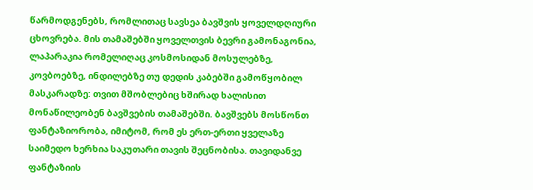წარმოდგენებს, რომლითაც სავსეა ბავშვის ყოველდღიური ცხოვრება. მის თამაშებში ყოველთვის ბევრი გამონაგონია, ლაპარაკია რომელიღაც კოსმოსიდან მოსულებზე, კოვბოებზე, ინდილებზე თუ დედის კაბებში გამოწყობილ მასკარადზე: თვით მშობლებიც ხშირად ხალისით მონაწილეობენ ბავშვების თამაშებში. ბავშვებს მოსწონთ ფანტაზიორობა, იმიტომ, რომ ეს ერთ-ერთი ყველაზე საიმედო ხერხია საკუთარი თავის შეცნობისა. თავიდანვე ფანტაზიის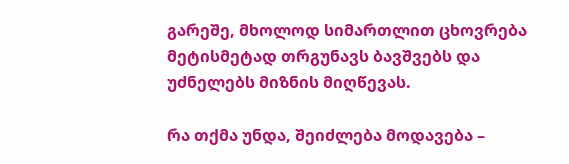გარეშე, მხოლოდ სიმართლით ცხოვრება მეტისმეტად თრგუნავს ბავშვებს და უძნელებს მიზნის მიღწევას.

რა თქმა უნდა, შეიძლება მოდავება –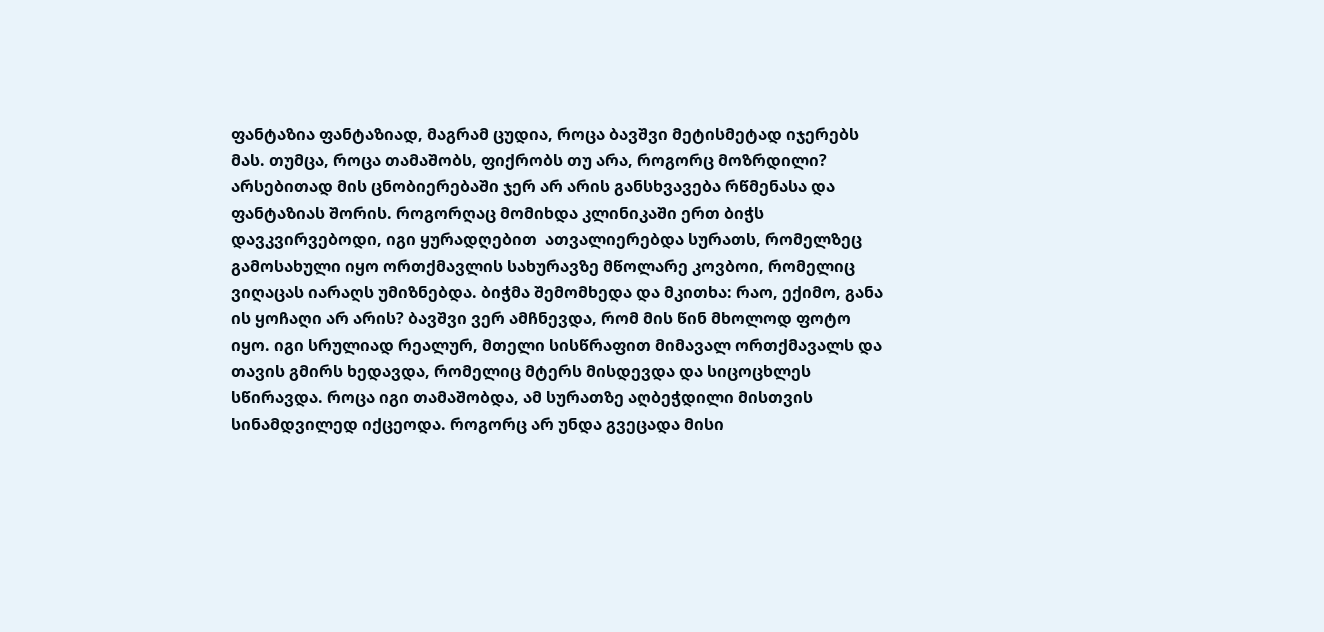ფანტაზია ფანტაზიად, მაგრამ ცუდია, როცა ბავშვი მეტისმეტად იჯერებს მას. თუმცა, როცა თამაშობს, ფიქრობს თუ არა, როგორც მოზრდილი? არსებითად მის ცნობიერებაში ჯერ არ არის განსხვავება რწმენასა და ფანტაზიას შორის. როგორღაც მომიხდა კლინიკაში ერთ ბიჭს დავკვირვებოდი, იგი ყურადღებით  ათვალიერებდა სურათს, რომელზეც გამოსახული იყო ორთქმავლის სახურავზე მწოლარე კოვბოი, რომელიც  ვიღაცას იარაღს უმიზნებდა. ბიჭმა შემომხედა და მკითხა: რაო, ექიმო, განა ის ყოჩაღი არ არის? ბავშვი ვერ ამჩნევდა, რომ მის წინ მხოლოდ ფოტო იყო. იგი სრულიად რეალურ, მთელი სისწრაფით მიმავალ ორთქმავალს და თავის გმირს ხედავდა, რომელიც მტერს მისდევდა და სიცოცხლეს სწირავდა. როცა იგი თამაშობდა, ამ სურათზე აღბეჭდილი მისთვის სინამდვილედ იქცეოდა. როგორც არ უნდა გვეცადა მისი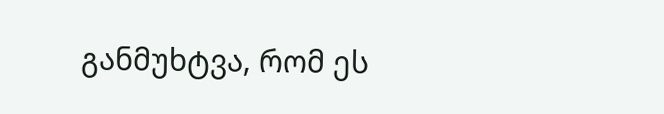განმუხტვა, რომ ეს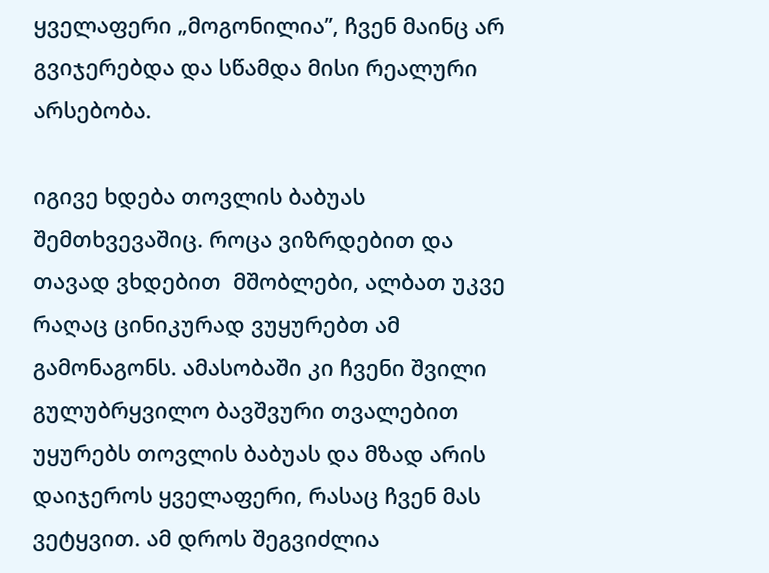ყველაფერი „მოგონილია’’, ჩვენ მაინც არ გვიჯერებდა და სწამდა მისი რეალური არსებობა.

იგივე ხდება თოვლის ბაბუას შემთხვევაშიც. როცა ვიზრდებით და თავად ვხდებით  მშობლები, ალბათ უკვე რაღაც ცინიკურად ვუყურებთ ამ გამონაგონს. ამასობაში კი ჩვენი შვილი გულუბრყვილო ბავშვური თვალებით უყურებს თოვლის ბაბუას და მზად არის დაიჯეროს ყველაფერი, რასაც ჩვენ მას ვეტყვით. ამ დროს შეგვიძლია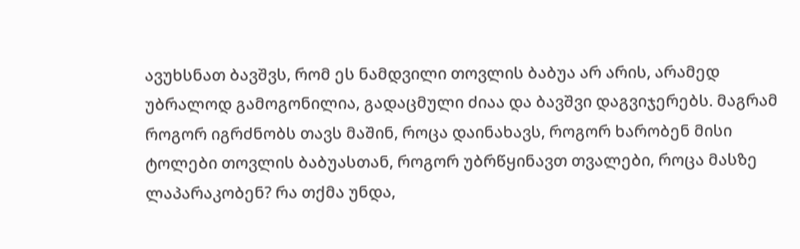ავუხსნათ ბავშვს, რომ ეს ნამდვილი თოვლის ბაბუა არ არის, არამედ უბრალოდ გამოგონილია, გადაცმული ძიაა და ბავშვი დაგვიჯერებს. მაგრამ როგორ იგრძნობს თავს მაშინ, როცა დაინახავს, როგორ ხარობენ მისი ტოლები თოვლის ბაბუასთან, როგორ უბრწყინავთ თვალები, როცა მასზე ლაპარაკობენ? რა თქმა უნდა,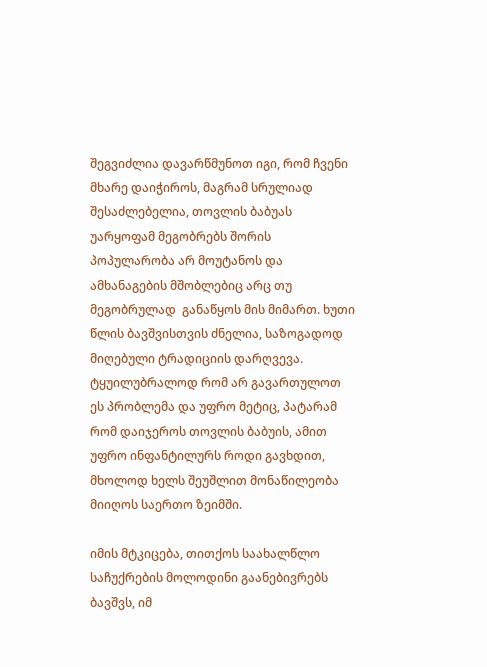შეგვიძლია დავარწმუნოთ იგი, რომ ჩვენი მხარე დაიჭიროს, მაგრამ სრულიად შესაძლებელია, თოვლის ბაბუას უარყოფამ მეგობრებს შორის პოპულარობა არ მოუტანოს და ამხანაგების მშობლებიც არც თუ მეგობრულად  განაწყოს მის მიმართ. ხუთი წლის ბავშვისთვის ძნელია, საზოგადოდ მიღებული ტრადიციის დარღვევა. ტყუილუბრალოდ რომ არ გავართულოთ ეს პრობლემა და უფრო მეტიც, პატარამ რომ დაიჯეროს თოვლის ბაბუის, ამით უფრო ინფანტილურს როდი გავხდით, მხოლოდ ხელს შეუშლით მონაწილეობა მიიღოს საერთო ზეიმში.

იმის მტკიცება, თითქოს საახალწლო საჩუქრების მოლოდინი გაანებივრებს ბავშვს, იმ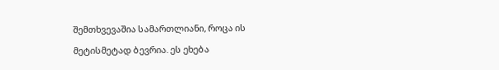შემთხვევაშია სამართლიანი, როცა ის მეტისმეტად ბევრია. ეს ეხება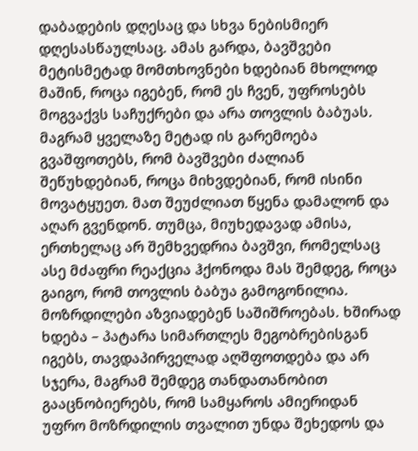დაბადების დღესაც და სხვა ნებისმიერ დღესასწაულსაც. ამას გარდა, ბავშვები მეტისმეტად მომთხოვნები ხდებიან მხოლოდ მაშინ, როცა იგებენ, რომ ეს ჩვენ, უფროსებს მოგვაქვს საჩუქრები და არა თოვლის ბაბუას. მაგრამ ყველაზე მეტად ის გარემოება გვაშფოთებს, რომ ბავშვები ძალიან შეწუხდებიან, როცა მიხვდებიან, რომ ისინი მოვატყუეთ. მათ შეუძლიათ წყენა დამალონ და აღარ გვენდონ. თუმცა, მიუხედავად ამისა, ერთხელაც არ შემხვედრია ბავშვი, რომელსაც ასე მძაფრი რეაქცია ჰქონოდა მას შემდეგ, როცა გაიგო, რომ თოვლის ბაბუა გამოგონილია. მოზრდილები აზვიადებენ საშიშროებას. ხშირად ხდება – პატარა სიმართლეს მეგობრებისგან იგებს, თავდაპირველად აღშფოთდება და არ სჯერა, მაგრამ შემდეგ თანდათანობით გააცნობიერებს, რომ სამყაროს ამიერიდან უფრო მოზრდილის თვალით უნდა შეხედოს და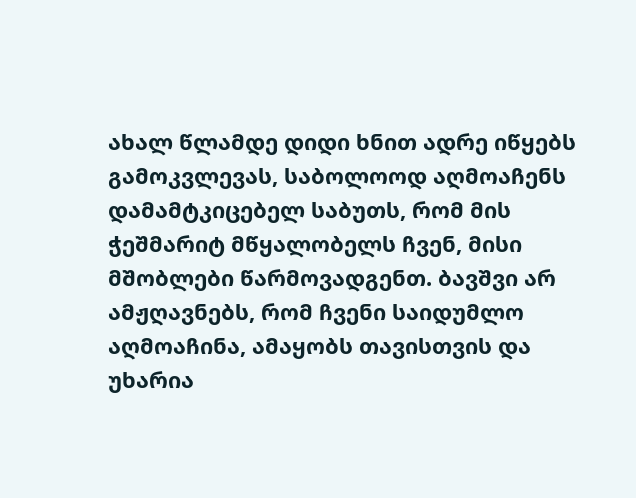ახალ წლამდე დიდი ხნით ადრე იწყებს გამოკვლევას, საბოლოოდ აღმოაჩენს დამამტკიცებელ საბუთს, რომ მის ჭეშმარიტ მწყალობელს ჩვენ, მისი მშობლები წარმოვადგენთ. ბავშვი არ ამჟღავნებს, რომ ჩვენი საიდუმლო აღმოაჩინა, ამაყობს თავისთვის და უხარია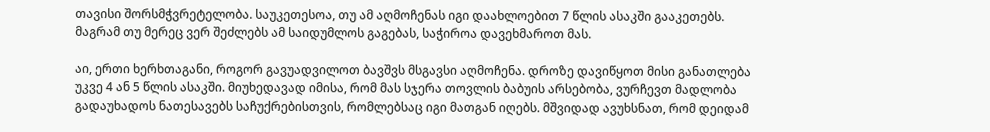თავისი შორსმჭვრეტელობა. საუკეთესოა, თუ ამ აღმოჩენას იგი დაახლოებით 7 წლის ასაკში გააკეთებს. მაგრამ თუ მერეც ვერ შეძლებს ამ საიდუმლოს გაგებას, საჭიროა დავეხმაროთ მას.

აი, ერთი ხერხთაგანი, როგორ გავუადვილოთ ბავშვს მსგავსი აღმოჩენა. დროზე დავიწყოთ მისი განათლება უკვე 4 ან 5 წლის ასაკში. მიუხედავად იმისა, რომ მას სჯერა თოვლის ბაბუის არსებობა, ვურჩევთ მადლობა გადაუხადოს ნათესავებს საჩუქრებისთვის, რომლებსაც იგი მათგან იღებს. მშვიდად ავუხსნათ, რომ დეიდამ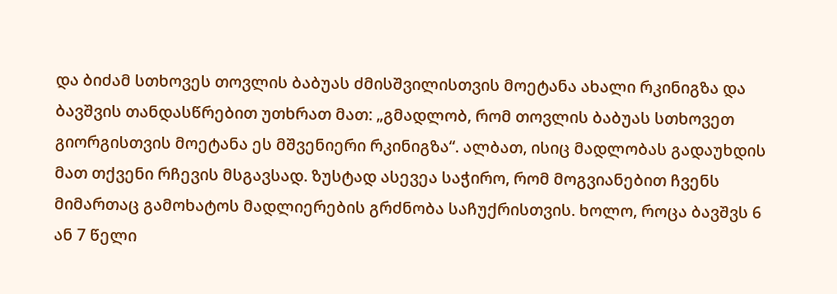და ბიძამ სთხოვეს თოვლის ბაბუას ძმისშვილისთვის მოეტანა ახალი რკინიგზა და ბავშვის თანდასწრებით უთხრათ მათ: „გმადლობ, რომ თოვლის ბაბუას სთხოვეთ გიორგისთვის მოეტანა ეს მშვენიერი რკინიგზა“. ალბათ, ისიც მადლობას გადაუხდის მათ თქვენი რჩევის მსგავსად. ზუსტად ასევეა საჭირო, რომ მოგვიანებით ჩვენს მიმართაც გამოხატოს მადლიერების გრძნობა საჩუქრისთვის. ხოლო, როცა ბავშვს 6 ან 7 წელი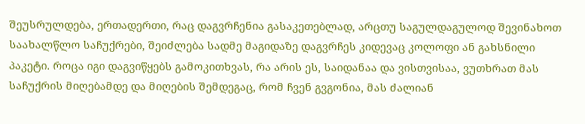შეუსრულდება, ერთადერთი, რაც დაგვრჩენია გასაკეთებლად, არცთუ საგულდაგულოდ შევინახოთ საახალწლო საჩუქრები, შეიძლება სადმე მაგიდაზე დაგვრჩეს კიდევაც კოლოფი ან გახსნილი პაკეტი. როცა იგი დაგვიწყებს გამოკითხვას, რა არის ეს, საიდანაა და ვისთვისაა, ვუთხრათ მას საჩუქრის მიღებამდე და მიღების შემდეგაც, რომ ჩვენ გვგონია, მას ძალიან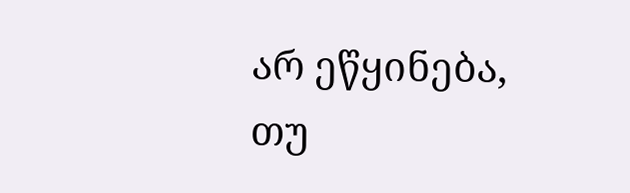არ ეწყინება, თუ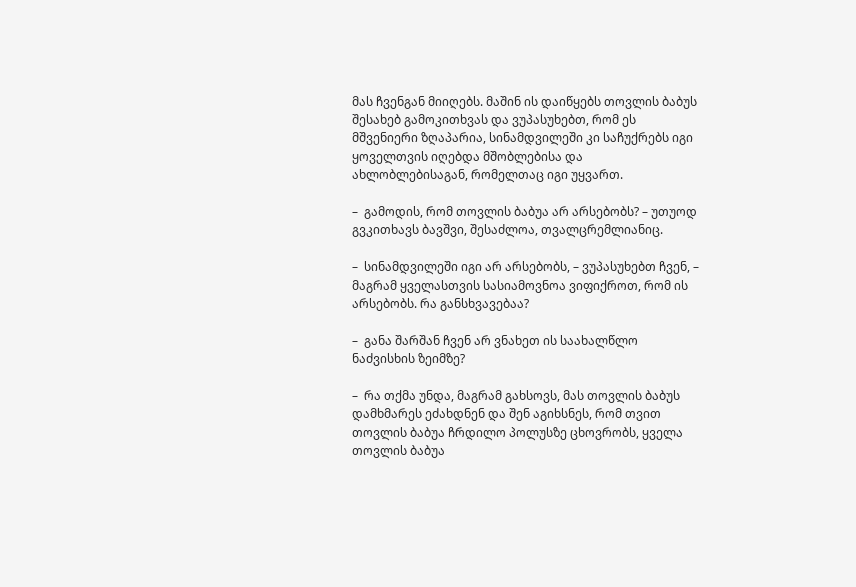მას ჩვენგან მიიღებს. მაშინ ის დაიწყებს თოვლის ბაბუს შესახებ გამოკითხვას და ვუპასუხებთ, რომ ეს მშვენიერი ზღაპარია, სინამდვილეში კი საჩუქრებს იგი ყოველთვის იღებდა მშობლებისა და ახლობლებისაგან, რომელთაც იგი უყვართ.

–  გამოდის, რომ თოვლის ბაბუა არ არსებობს? – უთუოდ გვკითხავს ბავშვი, შესაძლოა, თვალცრემლიანიც.

–  სინამდვილეში იგი არ არსებობს, – ვუპასუხებთ ჩვენ, – მაგრამ ყველასთვის სასიამოვნოა ვიფიქროთ, რომ ის არსებობს. რა განსხვავებაა?

–  განა შარშან ჩვენ არ ვნახეთ ის საახალწლო ნაძვისხის ზეიმზე?

–  რა თქმა უნდა, მაგრამ გახსოვს, მას თოვლის ბაბუს დამხმარეს ეძახდნენ და შენ აგიხსნეს, რომ თვით თოვლის ბაბუა ჩრდილო პოლუსზე ცხოვრობს, ყველა თოვლის ბაბუა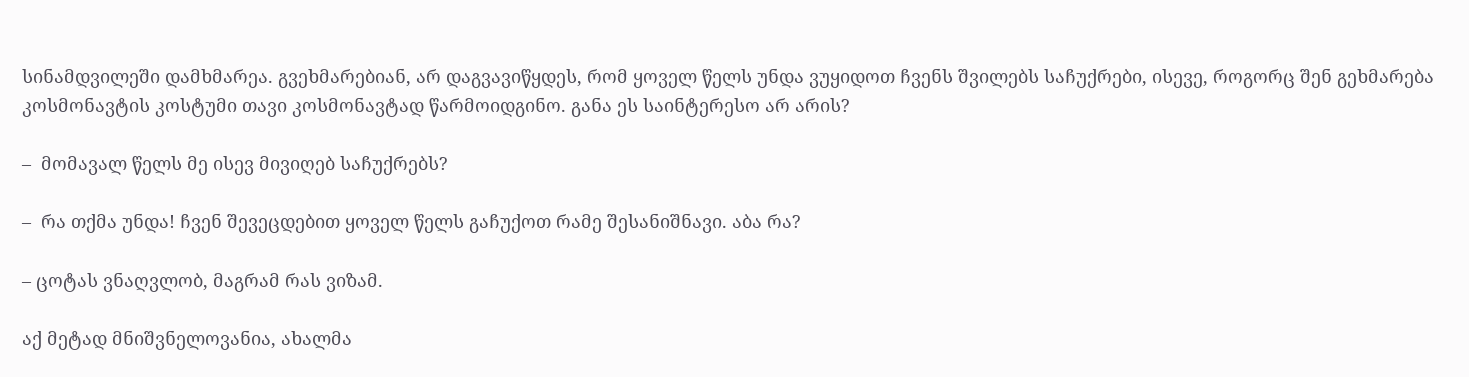სინამდვილეში დამხმარეა. გვეხმარებიან, არ დაგვავიწყდეს, რომ ყოველ წელს უნდა ვუყიდოთ ჩვენს შვილებს საჩუქრები, ისევე, როგორც შენ გეხმარება კოსმონავტის კოსტუმი თავი კოსმონავტად წარმოიდგინო. განა ეს საინტერესო არ არის?

–  მომავალ წელს მე ისევ მივიღებ საჩუქრებს?

–  რა თქმა უნდა! ჩვენ შევეცდებით ყოველ წელს გაჩუქოთ რამე შესანიშნავი. აბა რა?

– ცოტას ვნაღვლობ, მაგრამ რას ვიზამ.

აქ მეტად მნიშვნელოვანია, ახალმა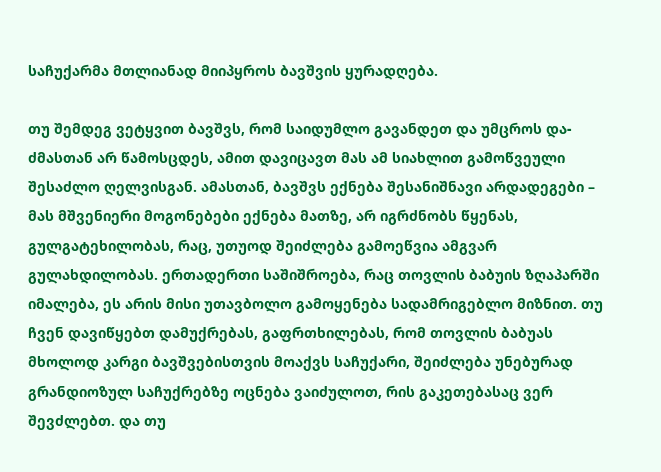საჩუქარმა მთლიანად მიიპყროს ბავშვის ყურადღება.

თუ შემდეგ ვეტყვით ბავშვს, რომ საიდუმლო გავანდეთ და უმცროს და-ძმასთან არ წამოსცდეს, ამით დავიცავთ მას ამ სიახლით გამოწვეული შესაძლო ღელვისგან. ამასთან, ბავშვს ექნება შესანიშნავი არდადეგები – მას მშვენიერი მოგონებები ექნება მათზე, არ იგრძნობს წყენას, გულგატეხილობას, რაც, უთუოდ შეიძლება გამოეწვია ამგვარ გულახდილობას. ერთადერთი საშიშროება, რაც თოვლის ბაბუის ზღაპარში იმალება, ეს არის მისი უთავბოლო გამოყენება სადამრიგებლო მიზნით. თუ ჩვენ დავიწყებთ დამუქრებას, გაფრთხილებას, რომ თოვლის ბაბუას მხოლოდ კარგი ბავშვებისთვის მოაქვს საჩუქარი, შეიძლება უნებურად გრანდიოზულ საჩუქრებზე ოცნება ვაიძულოთ, რის გაკეთებასაც ვერ შევძლებთ. და თუ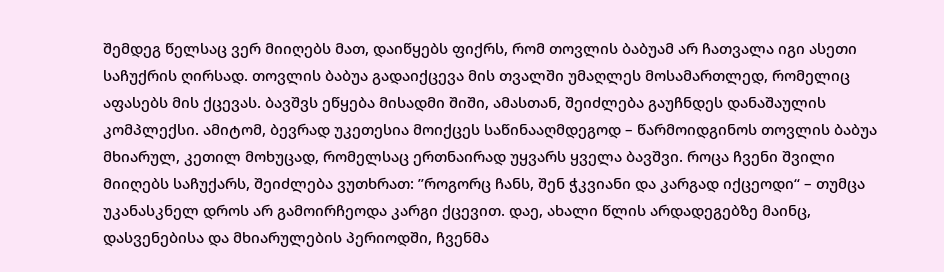შემდეგ წელსაც ვერ მიიღებს მათ, დაიწყებს ფიქრს, რომ თოვლის ბაბუამ არ ჩათვალა იგი ასეთი საჩუქრის ღირსად. თოვლის ბაბუა გადაიქცევა მის თვალში უმაღლეს მოსამართლედ, რომელიც აფასებს მის ქცევას. ბავშვს ეწყება მისადმი შიში, ამასთან, შეიძლება გაუჩნდეს დანაშაულის კომპლექსი. ამიტომ, ბევრად უკეთესია მოიქცეს საწინააღმდეგოდ – წარმოიდგინოს თოვლის ბაბუა მხიარულ, კეთილ მოხუცად, რომელსაც ერთნაირად უყვარს ყველა ბავშვი. როცა ჩვენი შვილი მიიღებს საჩუქარს, შეიძლება ვუთხრათ: ’’როგორც ჩანს, შენ ჭკვიანი და კარგად იქცეოდი“ – თუმცა უკანასკნელ დროს არ გამოირჩეოდა კარგი ქცევით. დაე, ახალი წლის არდადეგებზე მაინც, დასვენებისა და მხიარულების პერიოდში, ჩვენმა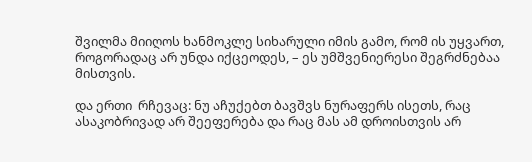შვილმა მიიღოს ხანმოკლე სიხარული იმის გამო, რომ ის უყვართ, როგორადაც არ უნდა იქცეოდეს, – ეს უმშვენიერესი შეგრძნებაა მისთვის.

და ერთი  რჩევაც: ნუ აჩუქებთ ბავშვს ნურაფერს ისეთს, რაც ასაკობრივად არ შეეფერება და რაც მას ამ დროისთვის არ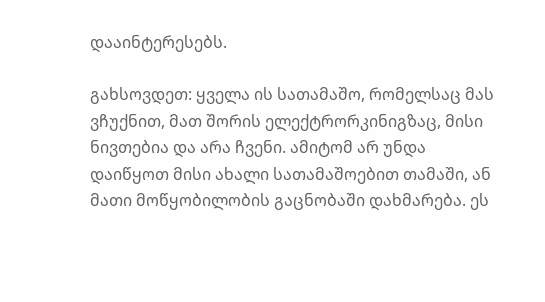დააინტერესებს.

გახსოვდეთ: ყველა ის სათამაშო, რომელსაც მას ვჩუქნით, მათ შორის ელექტრორკინიგზაც, მისი ნივთებია და არა ჩვენი. ამიტომ არ უნდა დაიწყოთ მისი ახალი სათამაშოებით თამაში, ან მათი მოწყობილობის გაცნობაში დახმარება. ეს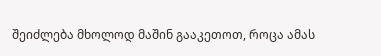შეიძლება მხოლოდ მაშინ გააკეთოთ, როცა ამას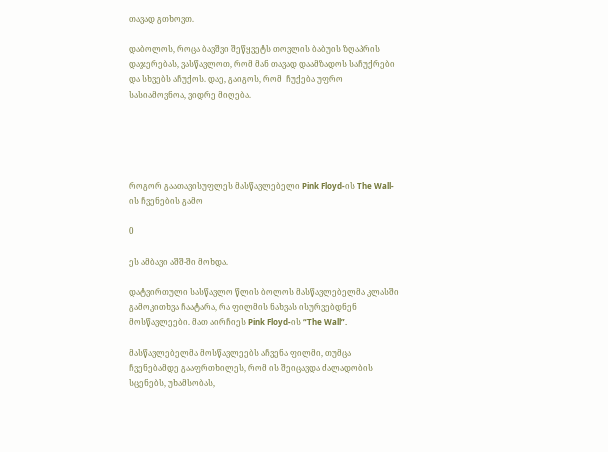თავად გთხოვთ.

დაბოლოს, როცა ბავშვი შეწყვეტს თოვლის ბაბუის ზღაპრის დაჯერებას, ვასწავლოთ, რომ მან თავად დაამზადოს საჩუქრები და სხვებს აჩუქოს. დაე, გაიგოს, რომ  ჩუქება უფრო სასიამოვნოა, ვიდრე მიღება.





როგორ გაათავისუფლეს მასწავლებელი Pink Floyd-ის The Wall-ის ჩვენების გამო

0

ეს ამბავი აშშ-ში მოხდა.

დატვირთული სასწავლო წლის ბოლოს მასწავლებელმა კლასში გამოკითხვა ჩაატარა, რა ფილმის ნახვას ისურვებდნენ მოსწავლეები. მათ აირჩიეს Pink Floyd-ის “The Wall”.

მასწავლებელმა მოსწავლეებს აჩვენა ფილმი, თუმცა ჩვენებამდე გააფრთხილეს, რომ ის შეიცავდა ძალადობის სცენებს, უხამსობას,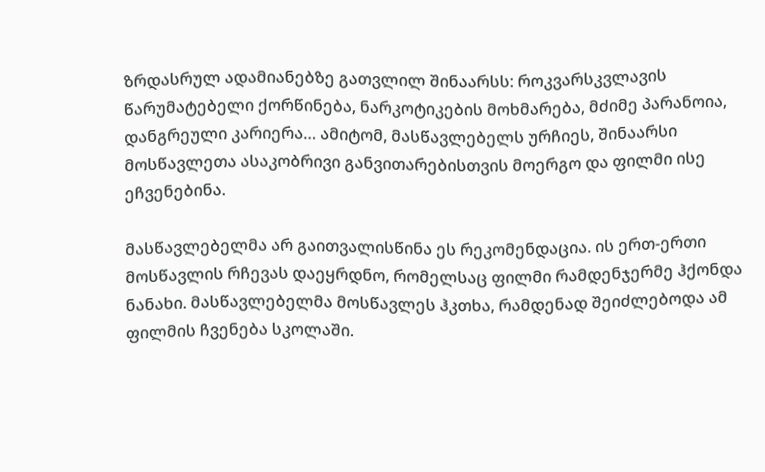ზრდასრულ ადამიანებზე გათვლილ შინაარსს: როკვარსკვლავის წარუმატებელი ქორწინება, ნარკოტიკების მოხმარება, მძიმე პარანოია, დანგრეული კარიერა… ამიტომ, მასწავლებელს ურჩიეს, შინაარსი მოსწავლეთა ასაკობრივი განვითარებისთვის მოერგო და ფილმი ისე ეჩვენებინა.

მასწავლებელმა არ გაითვალისწინა ეს რეკომენდაცია. ის ერთ-ერთი მოსწავლის რჩევას დაეყრდნო, რომელსაც ფილმი რამდენჯერმე ჰქონდა ნანახი. მასწავლებელმა მოსწავლეს ჰკთხა, რამდენად შეიძლებოდა ამ ფილმის ჩვენება სკოლაში.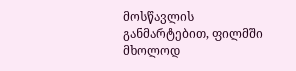მოსწავლის განმარტებით, ფილმში მხოლოდ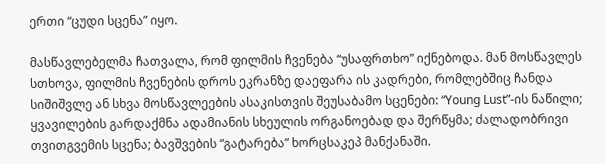ერთი “ცუდი სცენა” იყო.

მასწავლებელმა ჩათვალა, რომ ფილმის ჩვენება “უსაფრთხო” იქნებოდა. მან მოსწავლეს სთხოვა, ფილმის ჩვენების დროს ეკრანზე დაეფარა ის კადრები, რომლებშიც ჩანდა სიშიშვლე ან სხვა მოსწავლეების ასაკისთვის შეუსაბამო სცენები: “Young Lust”-ის ნაწილი; ყვავილების გარდაქმნა ადამიანის სხეულის ორგანოებად და შერწყმა; ძალადობრივი თვითგვემის სცენა; ბავშვების “გატარება” ხორცსაკეპ მანქანაში.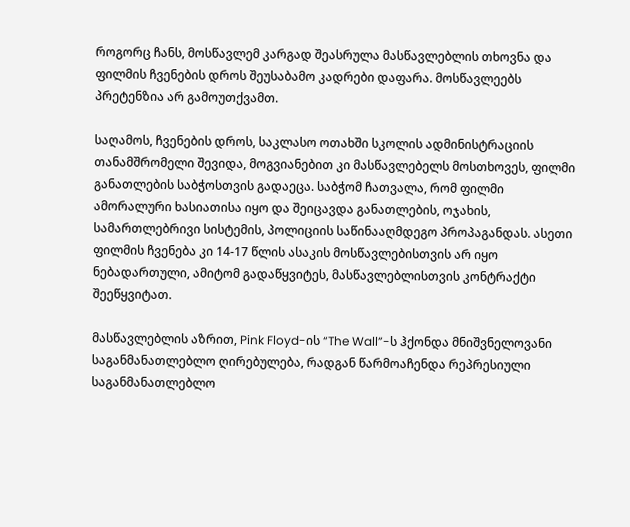როგორც ჩანს, მოსწავლემ კარგად შეასრულა მასწავლებლის თხოვნა და ფილმის ჩვენების დროს შეუსაბამო კადრები დაფარა. მოსწავლეებს პრეტენზია არ გამოუთქვამთ.

საღამოს, ჩვენების დროს, საკლასო ოთახში სკოლის ადმინისტრაციის თანამშრომელი შევიდა, მოგვიანებით კი მასწავლებელს მოსთხოვეს, ფილმი განათლების საბჭოსთვის გადაეცა. საბჭომ ჩათვალა, რომ ფილმი ამორალური ხასიათისა იყო და შეიცავდა განათლების, ოჯახის, სამართლებრივი სისტემის, პოლიციის საწინააღმდეგო პროპაგანდას. ასეთი ფილმის ჩვენება კი 14-17 წლის ასაკის მოსწავლებისთვის არ იყო ნებადართული, ამიტომ გადაწყვიტეს, მასწავლებლისთვის კონტრაქტი შეეწყვიტათ.

მასწავლებლის აზრით, Pink Floyd-ის “The Wall”-ს ჰქონდა მნიშვნელოვანი საგანმანათლებლო ღირებულება, რადგან წარმოაჩენდა რეპრესიული საგანმანათლებლო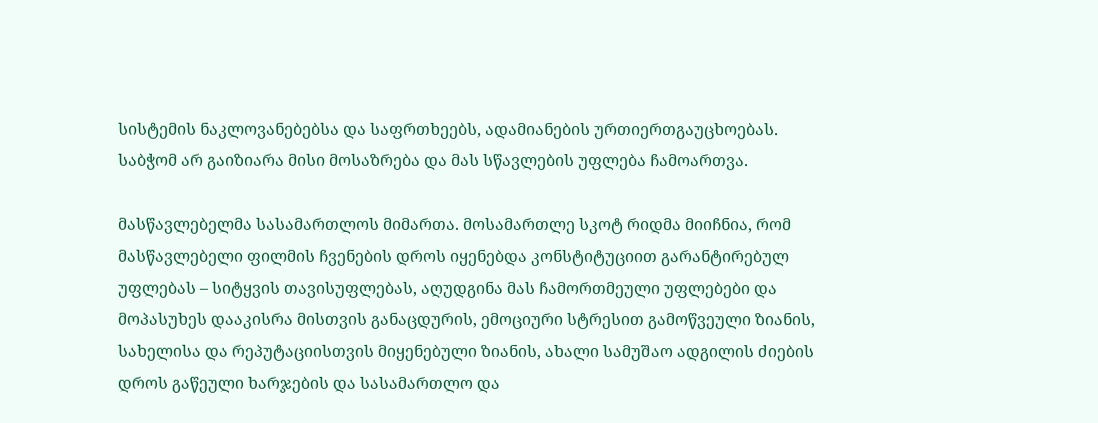სისტემის ნაკლოვანებებსა და საფრთხეებს, ადამიანების ურთიერთგაუცხოებას. საბჭომ არ გაიზიარა მისი მოსაზრება და მას სწავლების უფლება ჩამოართვა.

მასწავლებელმა სასამართლოს მიმართა. მოსამართლე სკოტ რიდმა მიიჩნია, რომ მასწავლებელი ფილმის ჩვენების დროს იყენებდა კონსტიტუციით გარანტირებულ უფლებას – სიტყვის თავისუფლებას, აღუდგინა მას ჩამორთმეული უფლებები და მოპასუხეს დააკისრა მისთვის განაცდურის, ემოციური სტრესით გამოწვეული ზიანის, სახელისა და რეპუტაციისთვის მიყენებული ზიანის, ახალი სამუშაო ადგილის ძიების დროს გაწეული ხარჯების და სასამართლო და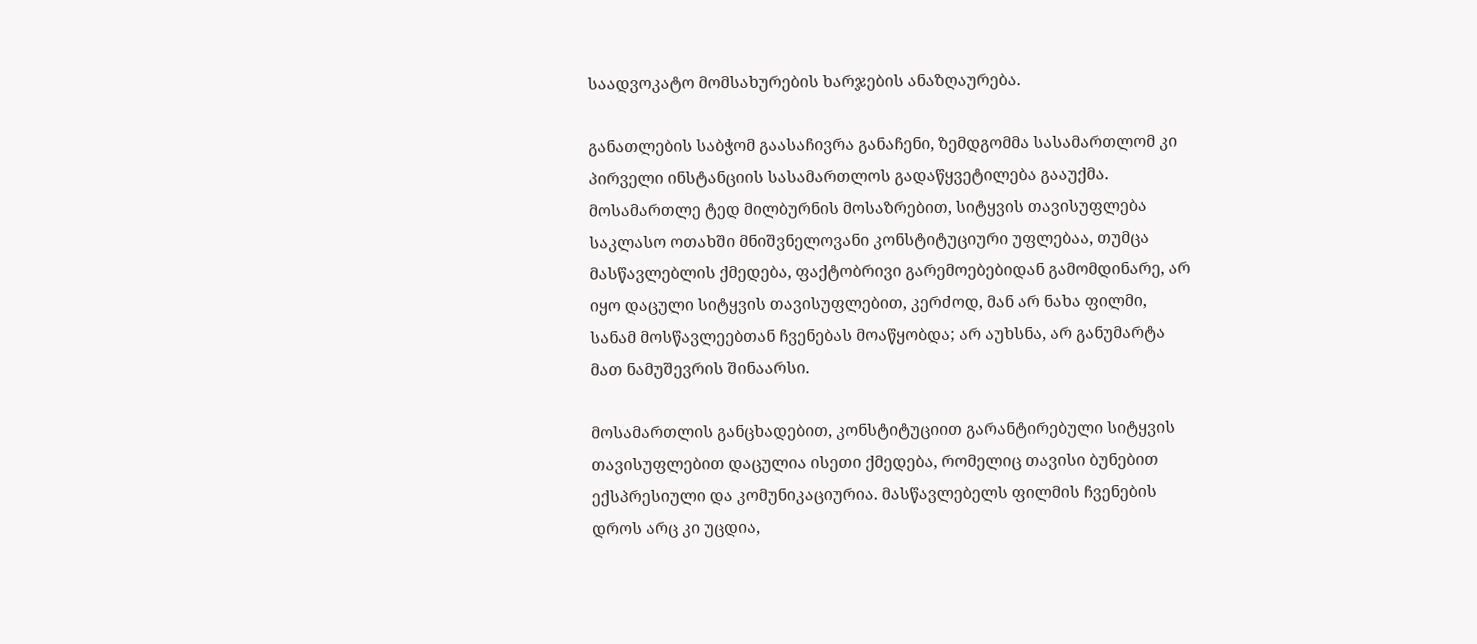საადვოკატო მომსახურების ხარჯების ანაზღაურება.

განათლების საბჭომ გაასაჩივრა განაჩენი, ზემდგომმა სასამართლომ კი პირველი ინსტანციის სასამართლოს გადაწყვეტილება გააუქმა. მოსამართლე ტედ მილბურნის მოსაზრებით, სიტყვის თავისუფლება საკლასო ოთახში მნიშვნელოვანი კონსტიტუციური უფლებაა, თუმცა მასწავლებლის ქმედება, ფაქტობრივი გარემოებებიდან გამომდინარე, არ იყო დაცული სიტყვის თავისუფლებით, კერძოდ, მან არ ნახა ფილმი, სანამ მოსწავლეებთან ჩვენებას მოაწყობდა; არ აუხსნა, არ განუმარტა მათ ნამუშევრის შინაარსი.

მოსამართლის განცხადებით, კონსტიტუციით გარანტირებული სიტყვის თავისუფლებით დაცულია ისეთი ქმედება, რომელიც თავისი ბუნებით ექსპრესიული და კომუნიკაციურია. მასწავლებელს ფილმის ჩვენების დროს არც კი უცდია,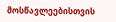მოსწავლეებისთვის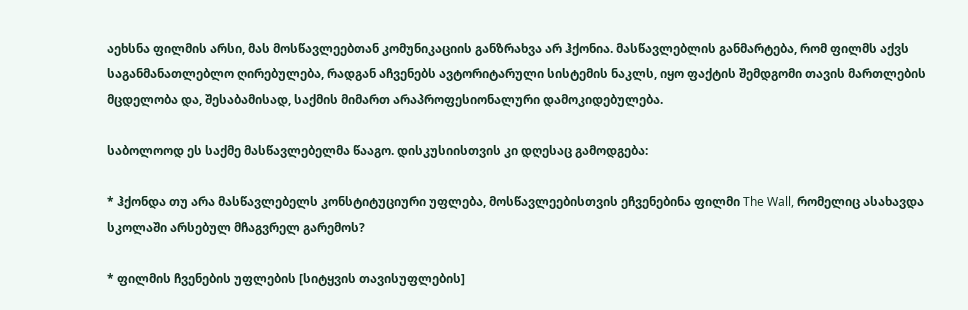აეხსნა ფილმის არსი, მას მოსწავლეებთან კომუნიკაციის განზრახვა არ ჰქონია. მასწავლებლის განმარტება, რომ ფილმს აქვს საგანმანათლებლო ღირებულება, რადგან აჩვენებს ავტორიტარული სისტემის ნაკლს, იყო ფაქტის შემდგომი თავის მართლების მცდელობა და, შესაბამისად, საქმის მიმართ არაპროფესიონალური დამოკიდებულება.

საბოლოოდ ეს საქმე მასწავლებელმა წააგო. დისკუსიისთვის კი დღესაც გამოდგება:

* ჰქონდა თუ არა მასწავლებელს კონსტიტუციური უფლება, მოსწავლეებისთვის ეჩვენებინა ფილმი The Wall, რომელიც ასახავდა სკოლაში არსებულ მჩაგვრელ გარემოს?

* ფილმის ჩვენების უფლების [სიტყვის თავისუფლების]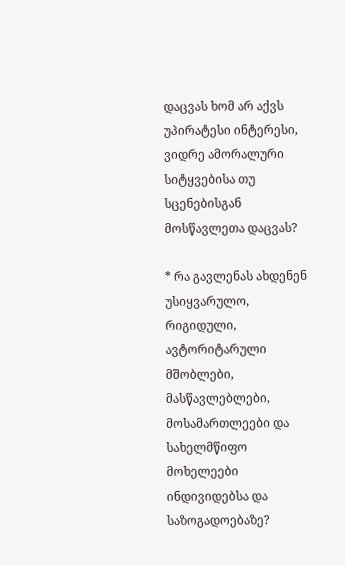დაცვას ხომ არ აქვს უპირატესი ინტერესი, ვიდრე ამორალური სიტყვებისა თუ სცენებისგან მოსწავლეთა დაცვას?

* რა გავლენას ახდენენ უსიყვარულო, რიგიდული, ავტორიტარული მშობლები, მასწავლებლები, მოსამართლეები და სახელმწიფო მოხელეები ინდივიდებსა და საზოგადოებაზე?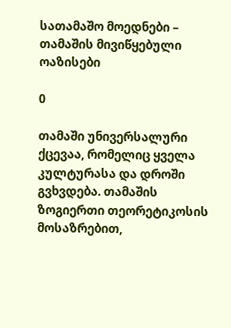სათამაშო მოედნები – თამაშის მივიწყებული ოაზისები

0

თამაში უნივერსალური ქცევაა, რომელიც ყველა კულტურასა და დროში გვხვდება. თამაშის ზოგიერთი თეორეტიკოსის მოსაზრებით,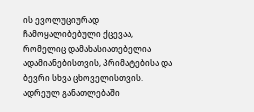ის ევოლუციურად ჩამოყალიბებული ქცევაა, რომელიც დამახასიათებელია ადამიანებისთვის, პრიმატებისა და ბევრი სხვა ცხოველისთვის. ადრეულ განათლებაში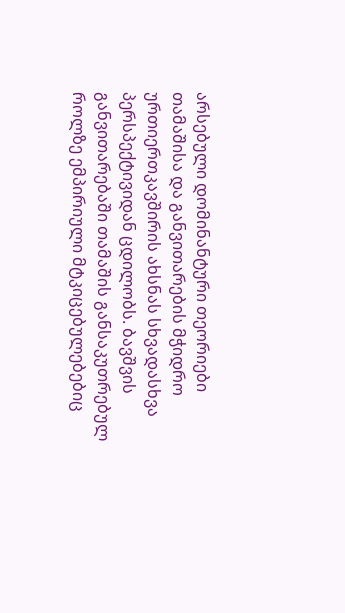არსებული დომინანტური თეორიები თამაშისა და განვითარების მჭიდრო ურთიერთკავშირის ახსნას სხვადასხვა პერსპექტივიდან ცდილობს. ბავშვის განვითარებაში თამაშის განსაკუთრებულ როლზე ემპირიული მტკიცებულებებიც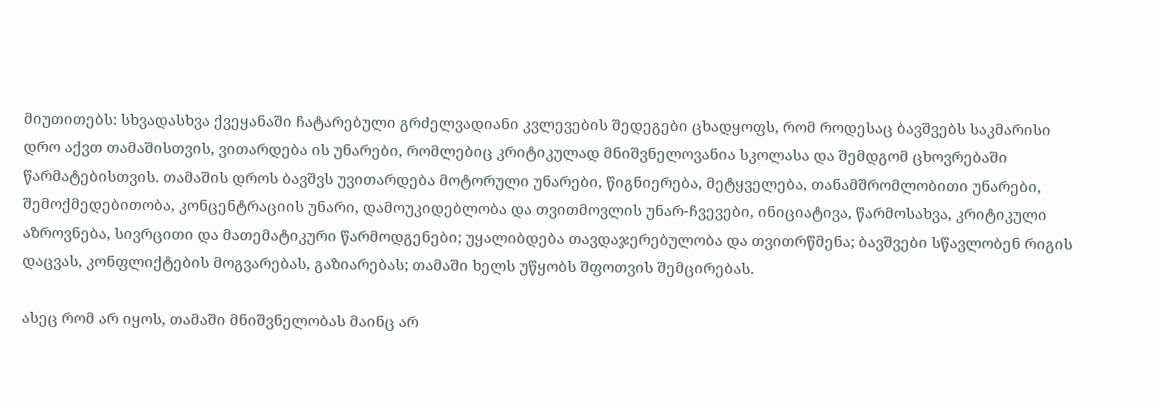მიუთითებს: სხვადასხვა ქვეყანაში ჩატარებული გრძელვადიანი კვლევების შედეგები ცხადყოფს, რომ როდესაც ბავშვებს საკმარისი დრო აქვთ თამაშისთვის, ვითარდება ის უნარები, რომლებიც კრიტიკულად მნიშვნელოვანია სკოლასა და შემდგომ ცხოვრებაში წარმატებისთვის. თამაშის დროს ბავშვს უვითარდება მოტორული უნარები, წიგნიერება, მეტყველება, თანამშრომლობითი უნარები, შემოქმედებითობა, კონცენტრაციის უნარი, დამოუკიდებლობა და თვითმოვლის უნარ-ჩვევები, ინიციატივა, წარმოსახვა, კრიტიკული აზროვნება, სივრცითი და მათემატიკური წარმოდგენები; უყალიბდება თავდაჯერებულობა და თვითრწმენა; ბავშვები სწავლობენ რიგის დაცვას, კონფლიქტების მოგვარებას, გაზიარებას; თამაში ხელს უწყობს შფოთვის შემცირებას.

ასეც რომ არ იყოს, თამაში მნიშვნელობას მაინც არ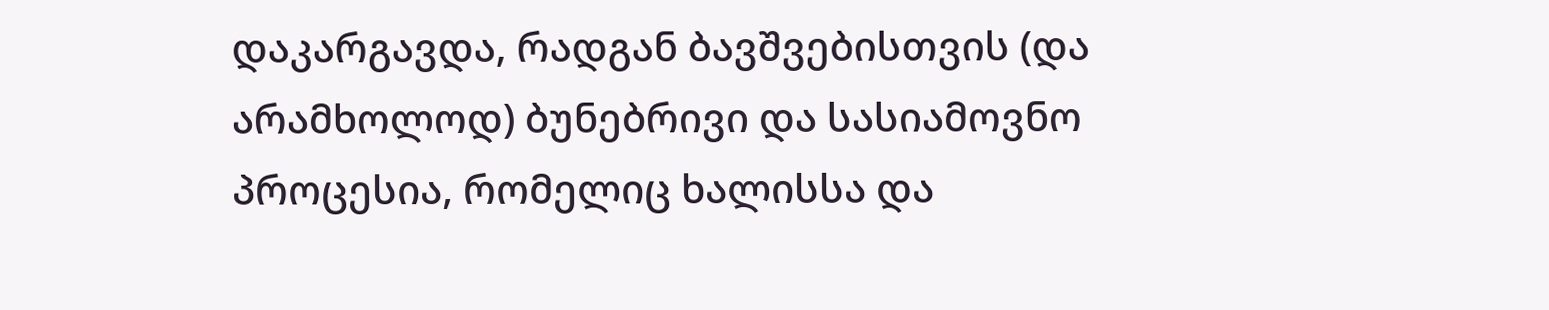დაკარგავდა, რადგან ბავშვებისთვის (და არამხოლოდ) ბუნებრივი და სასიამოვნო პროცესია, რომელიც ხალისსა და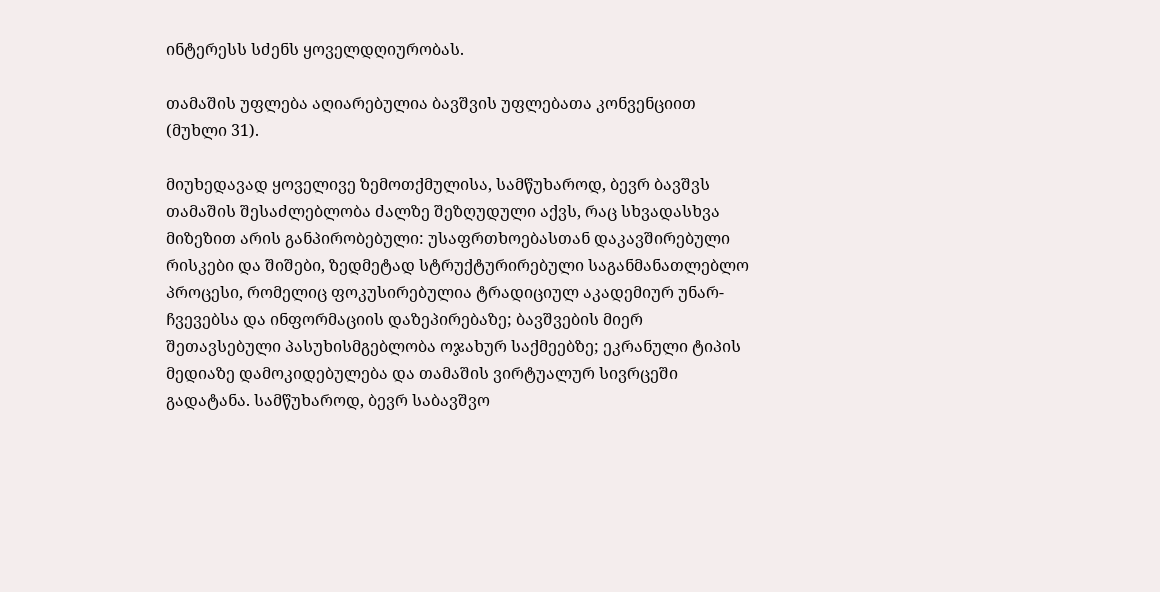ინტერესს სძენს ყოველდღიურობას.

თამაშის უფლება აღიარებულია ბავშვის უფლებათა კონვენციით (მუხლი 31).

მიუხედავად ყოველივე ზემოთქმულისა, სამწუხაროდ, ბევრ ბავშვს თამაშის შესაძლებლობა ძალზე შეზღუდული აქვს, რაც სხვადასხვა მიზეზით არის განპირობებული: უსაფრთხოებასთან დაკავშირებული რისკები და შიშები, ზედმეტად სტრუქტურირებული საგანმანათლებლო პროცესი, რომელიც ფოკუსირებულია ტრადიციულ აკადემიურ უნარ-ჩვევებსა და ინფორმაციის დაზეპირებაზე; ბავშვების მიერ შეთავსებული პასუხისმგებლობა ოჯახურ საქმეებზე; ეკრანული ტიპის მედიაზე დამოკიდებულება და თამაშის ვირტუალურ სივრცეში გადატანა. სამწუხაროდ, ბევრ საბავშვო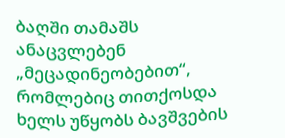ბაღში თამაშს ანაცვლებენ „მეცადინეობებით“, რომლებიც თითქოსდა ხელს უწყობს ბავშვების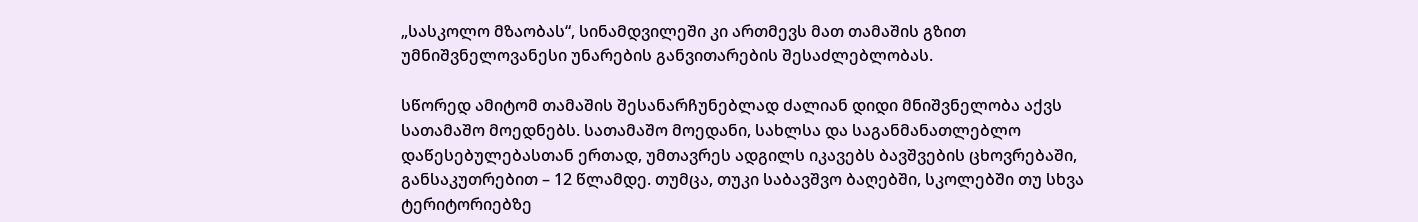„სასკოლო მზაობას“, სინამდვილეში კი ართმევს მათ თამაშის გზით უმნიშვნელოვანესი უნარების განვითარების შესაძლებლობას.

სწორედ ამიტომ თამაშის შესანარჩუნებლად ძალიან დიდი მნიშვნელობა აქვს სათამაშო მოედნებს. სათამაშო მოედანი, სახლსა და საგანმანათლებლო დაწესებულებასთან ერთად, უმთავრეს ადგილს იკავებს ბავშვების ცხოვრებაში, განსაკუთრებით – 12 წლამდე. თუმცა, თუკი საბავშვო ბაღებში, სკოლებში თუ სხვა ტერიტორიებზე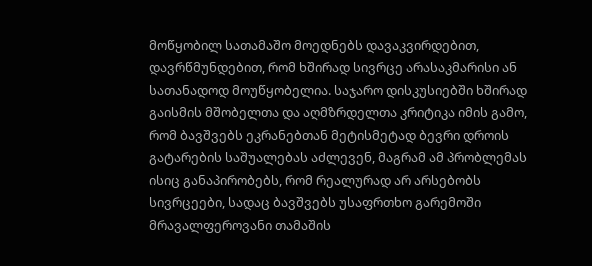მოწყობილ სათამაშო მოედნებს დავაკვირდებით, დავრწმუნდებით, რომ ხშირად სივრცე არასაკმარისი ან სათანადოდ მოუწყობელია. საჯარო დისკუსიებში ხშირად გაისმის მშობელთა და აღმზრდელთა კრიტიკა იმის გამო, რომ ბავშვებს ეკრანებთან მეტისმეტად ბევრი დროის გატარების საშუალებას აძლევენ, მაგრამ ამ პრობლემას ისიც განაპირობებს, რომ რეალურად არ არსებობს სივრცეები, სადაც ბავშვებს უსაფრთხო გარემოში მრავალფეროვანი თამაშის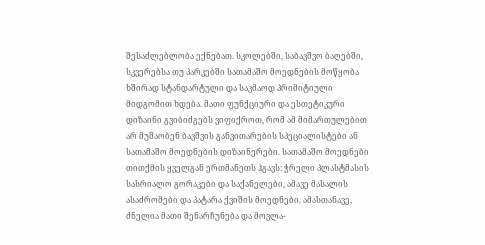შესაძლებლობა ექნებათ. სკოლებში, საბავშვო ბაღებში, სკვერებსა თუ პარკებში სათამაშო მოედნების მოწყობა ხშირად სტანდარტული და საკმაოდ პრიმიტიული მიდგომით ხდება. მათი ფუნქციური და ესთეტიკური დიზაინი გვიბიძგებს ვიფიქროთ, რომ ამ მიმართულებით არ მუშაობენ ბავშვის განვითარების სპეციალისტები ან სათამაშო მოედნების დიზაინერები. სათამაშო მოედნები თითქმის ყველგან ერთმანეთს ჰგავს: ჭრელი პლასტმასის სასრიალო გორაკები და საქანელები, ამავე მასალის ასაძრომები და პატარა ქვიშის მოედნები. ამასთანავე, ძნელია მათი შენარჩუნება და მოვლა-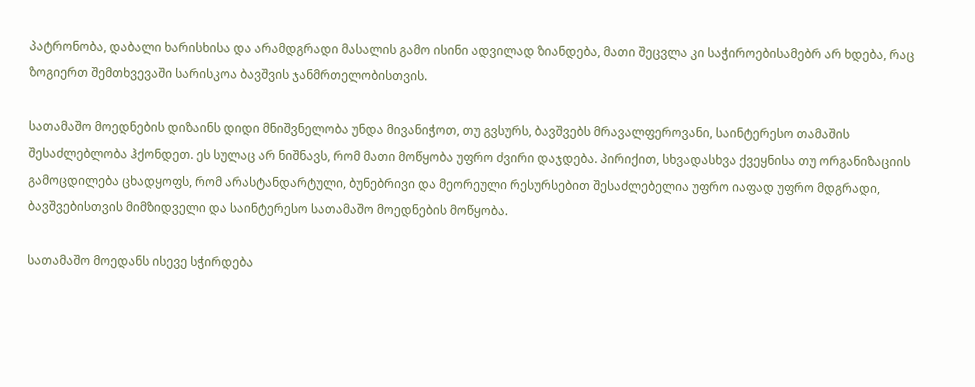პატრონობა, დაბალი ხარისხისა და არამდგრადი მასალის გამო ისინი ადვილად ზიანდება, მათი შეცვლა კი საჭიროებისამებრ არ ხდება, რაც ზოგიერთ შემთხვევაში სარისკოა ბავშვის ჯანმრთელობისთვის.

სათამაშო მოედნების დიზაინს დიდი მნიშვნელობა უნდა მივანიჭოთ, თუ გვსურს, ბავშვებს მრავალფეროვანი, საინტერესო თამაშის შესაძლებლობა ჰქონდეთ. ეს სულაც არ ნიშნავს, რომ მათი მოწყობა უფრო ძვირი დაჯდება. პირიქით, სხვადასხვა ქვეყნისა თუ ორგანიზაციის გამოცდილება ცხადყოფს, რომ არასტანდარტული, ბუნებრივი და მეორეული რესურსებით შესაძლებელია უფრო იაფად უფრო მდგრადი, ბავშვებისთვის მიმზიდველი და საინტერესო სათამაშო მოედნების მოწყობა.

სათამაშო მოედანს ისევე სჭირდება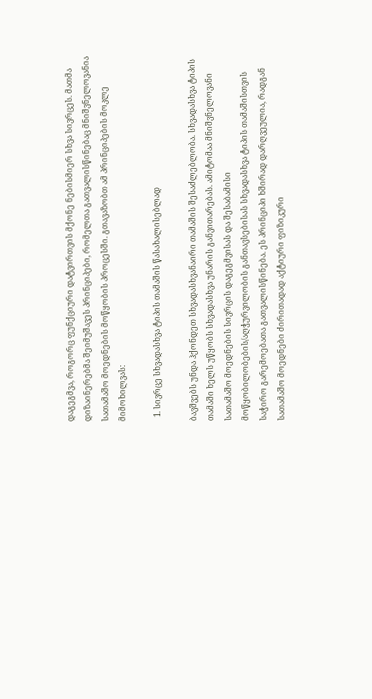დაგეგმვა, როგორც ფუნქციური დატვირთვის მქონე ნებისმიერ სხვა სივრცეს. მათმა დიზაინერებმა შეიმუშავეს პრინციპები, რომელთა გათვალისწინებაც მნიშვნელოვანია სათამაშო მოედნების მოწყობის პროცესში. გთავაზობთ ამ პრინციპების მოკლე მიმოხილვას:

  1. სივრცე სხვადასხვა ტიპის თამაშის წასახალისებლად

ბავშვებს უნდა ჰქონდეთ სხვადასხვანაირი თამაშის შესაძლებლობა. სხვადასხვა ტიპის თამაში ხელს უწყობს სხვადასხვა უნარის განვითარებას. ამიტომაა მნიშვნელოვანი სათამაშო მოედნების სივრცის დაგეგმვისას და შესაბამისი მოწყობილობების/აღჭურვილობის განთავსებისას სხვადასხვა ტიპის თამაშისთვის საჭირო გარემოებათა გათვალისწინება. ეს პრინციპი ხშირად დარღვეულია, რადგან სათამაშო მოედნები ძირითადად აქტიური ფიზიკური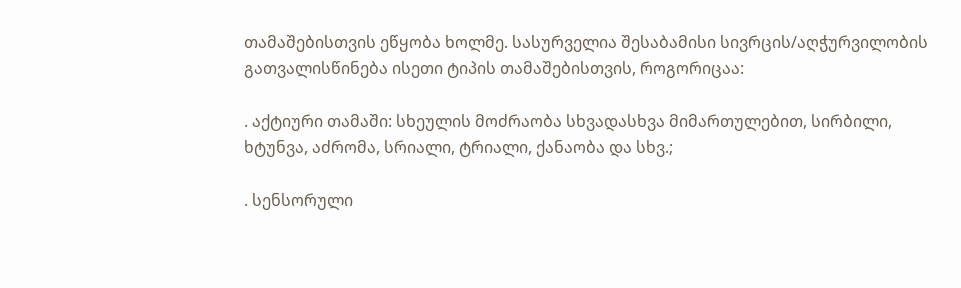თამაშებისთვის ეწყობა ხოლმე. სასურველია შესაბამისი სივრცის/აღჭურვილობის გათვალისწინება ისეთი ტიპის თამაშებისთვის, როგორიცაა:

. აქტიური თამაში: სხეულის მოძრაობა სხვადასხვა მიმართულებით, სირბილი, ხტუნვა, აძრომა, სრიალი, ტრიალი, ქანაობა და სხვ.;

. სენსორული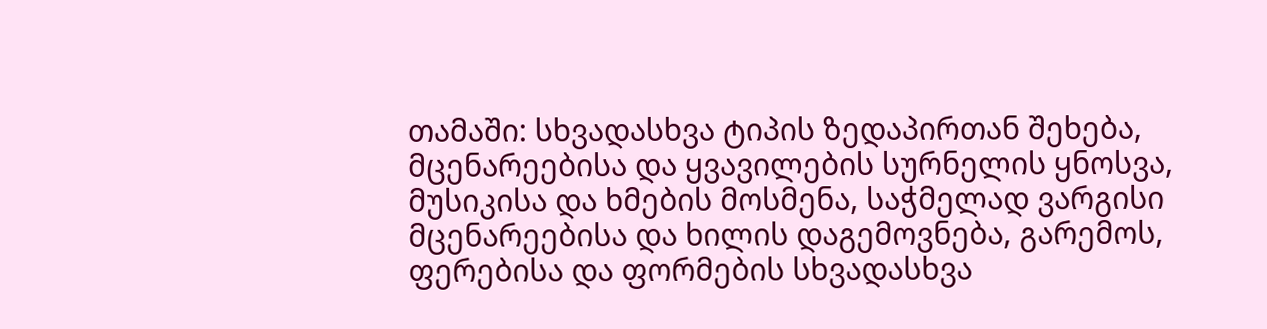თამაში: სხვადასხვა ტიპის ზედაპირთან შეხება, მცენარეებისა და ყვავილების სურნელის ყნოსვა, მუსიკისა და ხმების მოსმენა, საჭმელად ვარგისი მცენარეებისა და ხილის დაგემოვნება, გარემოს, ფერებისა და ფორმების სხვადასხვა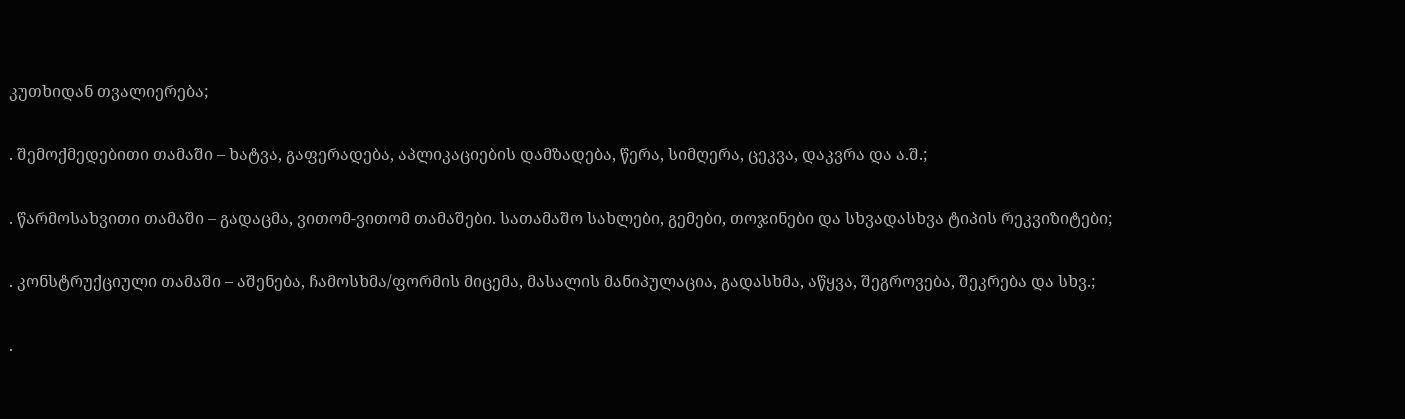კუთხიდან თვალიერება;

. შემოქმედებითი თამაში – ხატვა, გაფერადება, აპლიკაციების დამზადება, წერა, სიმღერა, ცეკვა, დაკვრა და ა.შ.;

. წარმოსახვითი თამაში – გადაცმა, ვითომ-ვითომ თამაშები. სათამაშო სახლები, გემები, თოჯინები და სხვადასხვა ტიპის რეკვიზიტები;

. კონსტრუქციული თამაში – აშენება, ჩამოსხმა/ფორმის მიცემა, მასალის მანიპულაცია, გადასხმა, აწყვა, შეგროვება, შეკრება და სხვ.;

.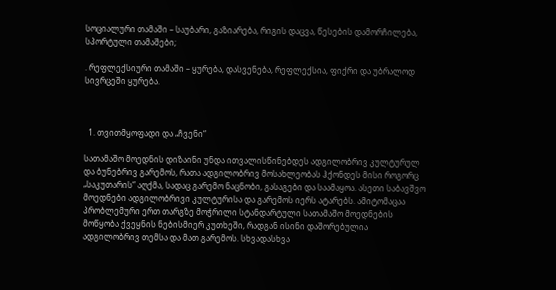სოციალური თამაში – საუბარი, გაზიარება, რიგის დაცვა, წესების დამორჩილება, სპორტული თამაშები;

. რეფლექსიური თამაში – ყურება, დასვენება, რეფლექსია, ფიქრი და უბრალოდ სივრცეში ყურება.



  1. თვითმყოფადი და „ჩვენი“

სათამაშო მოედნის დიზაინი უნდა ითვალისწინებდეს ადგილობრივ კულტურულ და ბუნებრივ გარემოს, რათა ადგილობრივ მოსახლეობას ჰქონდეს მისი როგორც „საკუთარის“ აღქმა, სადაც გარემო ნაცნობი, გასაგები და საამაყოა. ასეთი საბავშვო მოედნები ადგილობრივი კულტურისა და გარემოს იერს ატარებს. ამიტომაცაა პრობლემური ერთ თარგზე მოჭრილი სტანდარტული სათამაშო მოედნების მოწყობა ქვეყნის ნებისმიერ კუთხეში, რადგან ისინი დაშორებულია ადგილობრივ თემსა და მათ გარემოს. სხვადასხვა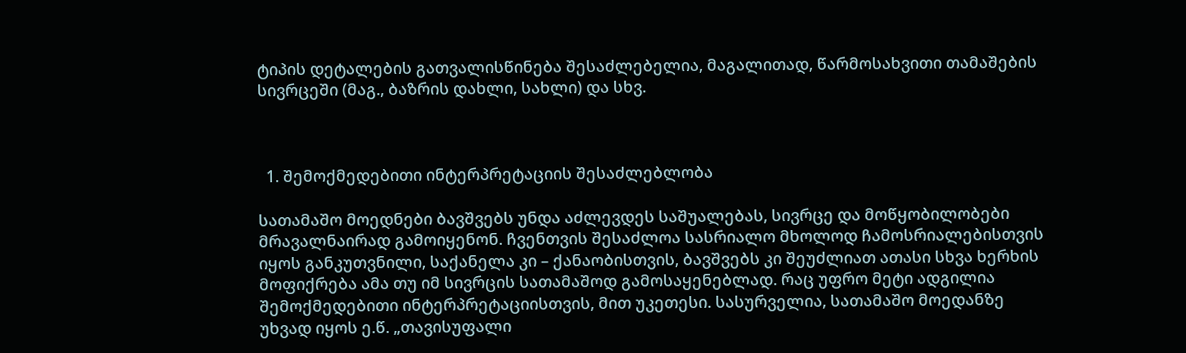ტიპის დეტალების გათვალისწინება შესაძლებელია, მაგალითად, წარმოსახვითი თამაშების სივრცეში (მაგ., ბაზრის დახლი, სახლი) და სხვ.



  1. შემოქმედებითი ინტერპრეტაციის შესაძლებლობა

სათამაშო მოედნები ბავშვებს უნდა აძლევდეს საშუალებას, სივრცე და მოწყობილობები მრავალნაირად გამოიყენონ. ჩვენთვის შესაძლოა სასრიალო მხოლოდ ჩამოსრიალებისთვის იყოს განკუთვნილი, საქანელა კი – ქანაობისთვის, ბავშვებს კი შეუძლიათ ათასი სხვა ხერხის მოფიქრება ამა თუ იმ სივრცის სათამაშოდ გამოსაყენებლად. რაც უფრო მეტი ადგილია შემოქმედებითი ინტერპრეტაციისთვის, მით უკეთესი. სასურველია, სათამაშო მოედანზე უხვად იყოს ე.წ. „თავისუფალი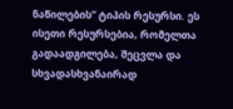ნაწილების“ ტიპის რესურსი. ეს ისეთი რესურსებია, რომელთა გადაადგილება, შეცვლა და სხვადასხვანაირად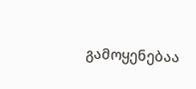გამოყენებაა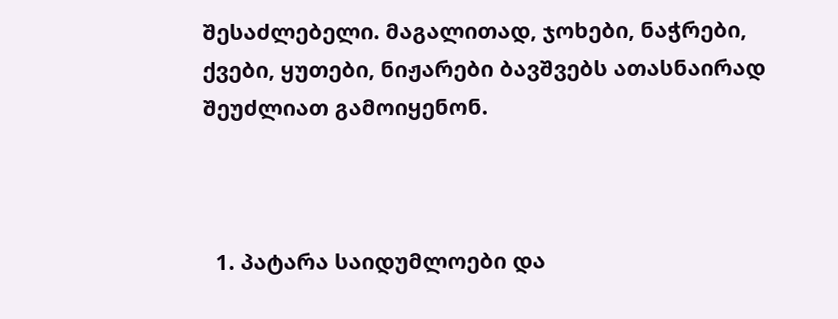შესაძლებელი. მაგალითად, ჯოხები, ნაჭრები, ქვები, ყუთები, ნიჟარები ბავშვებს ათასნაირად შეუძლიათ გამოიყენონ.



  1. პატარა საიდუმლოები და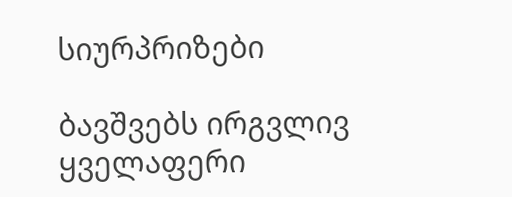სიურპრიზები

ბავშვებს ირგვლივ ყველაფერი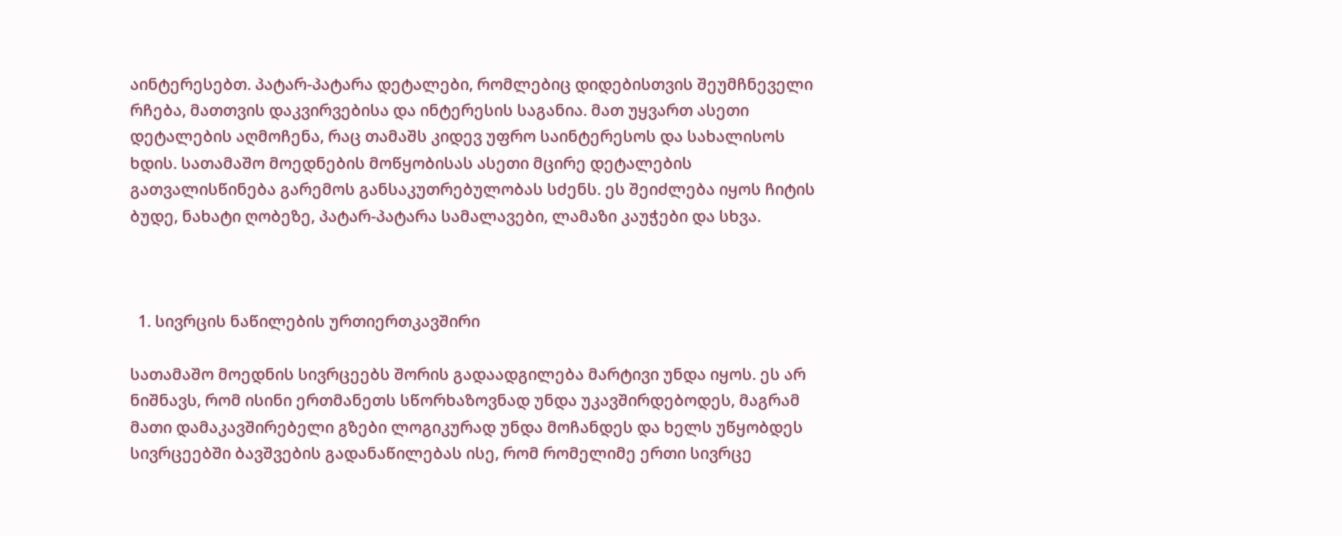აინტერესებთ. პატარ-პატარა დეტალები, რომლებიც დიდებისთვის შეუმჩნეველი რჩება, მათთვის დაკვირვებისა და ინტერესის საგანია. მათ უყვართ ასეთი დეტალების აღმოჩენა, რაც თამაშს კიდევ უფრო საინტერესოს და სახალისოს ხდის. სათამაშო მოედნების მოწყობისას ასეთი მცირე დეტალების გათვალისწინება გარემოს განსაკუთრებულობას სძენს. ეს შეიძლება იყოს ჩიტის ბუდე, ნახატი ღობეზე, პატარ-პატარა სამალავები, ლამაზი კაუჭები და სხვა.



  1. სივრცის ნაწილების ურთიერთკავშირი

სათამაშო მოედნის სივრცეებს შორის გადაადგილება მარტივი უნდა იყოს. ეს არ ნიშნავს, რომ ისინი ერთმანეთს სწორხაზოვნად უნდა უკავშირდებოდეს, მაგრამ მათი დამაკავშირებელი გზები ლოგიკურად უნდა მოჩანდეს და ხელს უწყობდეს სივრცეებში ბავშვების გადანაწილებას ისე, რომ რომელიმე ერთი სივრცე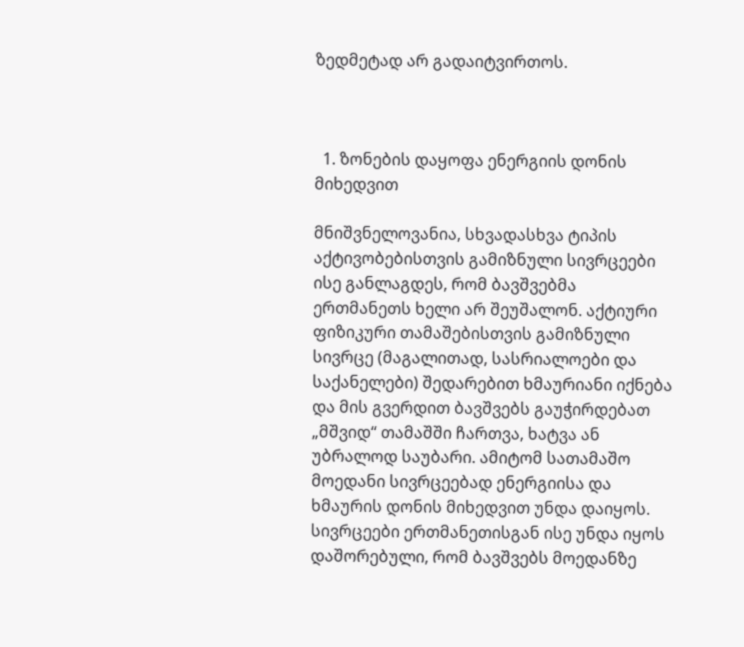ზედმეტად არ გადაიტვირთოს.



  1. ზონების დაყოფა ენერგიის დონის მიხედვით

მნიშვნელოვანია, სხვადასხვა ტიპის აქტივობებისთვის გამიზნული სივრცეები ისე განლაგდეს, რომ ბავშვებმა ერთმანეთს ხელი არ შეუშალონ. აქტიური ფიზიკური თამაშებისთვის გამიზნული სივრცე (მაგალითად, სასრიალოები და საქანელები) შედარებით ხმაურიანი იქნება და მის გვერდით ბავშვებს გაუჭირდებათ „მშვიდ“ თამაშში ჩართვა, ხატვა ან უბრალოდ საუბარი. ამიტომ სათამაშო მოედანი სივრცეებად ენერგიისა და ხმაურის დონის მიხედვით უნდა დაიყოს. სივრცეები ერთმანეთისგან ისე უნდა იყოს დაშორებული, რომ ბავშვებს მოედანზე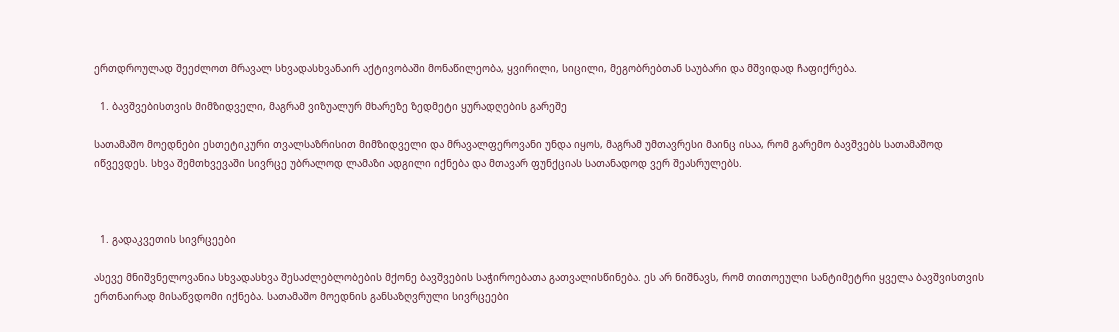ერთდროულად შეეძლოთ მრავალ სხვადასხვანაირ აქტივობაში მონაწილეობა, ყვირილი, სიცილი, მეგობრებთან საუბარი და მშვიდად ჩაფიქრება.

  1. ბავშვებისთვის მიმზიდველი, მაგრამ ვიზუალურ მხარეზე ზედმეტი ყურადღების გარეშე

სათამაშო მოედნები ესთეტიკური თვალსაზრისით მიმზიდველი და მრავალფეროვანი უნდა იყოს, მაგრამ უმთავრესი მაინც ისაა, რომ გარემო ბავშვებს სათამაშოდ იწვევდეს. სხვა შემთხვევაში სივრცე უბრალოდ ლამაზი ადგილი იქნება და მთავარ ფუნქციას სათანადოდ ვერ შეასრულებს.



  1. გადაკვეთის სივრცეები

ასევე მნიშვნელოვანია სხვადასხვა შესაძლებლობების მქონე ბავშვების საჭიროებათა გათვალისწინება. ეს არ ნიშნავს, რომ თითოეული სანტიმეტრი ყველა ბავშვისთვის ერთნაირად მისაწვდომი იქნება. სათამაშო მოედნის განსაზღვრული სივრცეები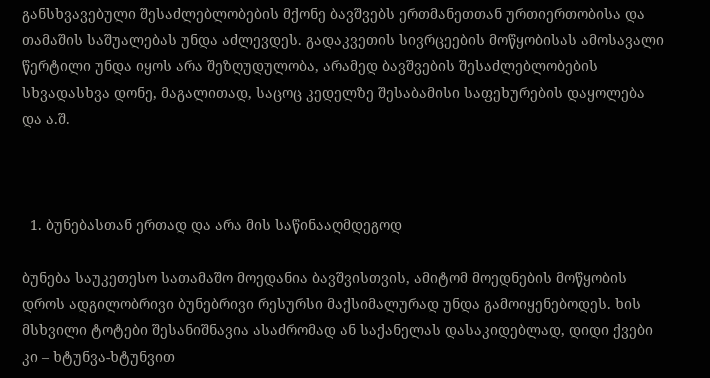განსხვავებული შესაძლებლობების მქონე ბავშვებს ერთმანეთთან ურთიერთობისა და თამაშის საშუალებას უნდა აძლევდეს. გადაკვეთის სივრცეების მოწყობისას ამოსავალი წერტილი უნდა იყოს არა შეზღუდულობა, არამედ ბავშვების შესაძლებლობების სხვადასხვა დონე, მაგალითად, საცოც კედელზე შესაბამისი საფეხურების დაყოლება და ა.შ.



  1. ბუნებასთან ერთად და არა მის საწინააღმდეგოდ

ბუნება საუკეთესო სათამაშო მოედანია ბავშვისთვის, ამიტომ მოედნების მოწყობის დროს ადგილობრივი ბუნებრივი რესურსი მაქსიმალურად უნდა გამოიყენებოდეს. ხის მსხვილი ტოტები შესანიშნავია ასაძრომად ან საქანელას დასაკიდებლად, დიდი ქვები კი – ხტუნვა-ხტუნვით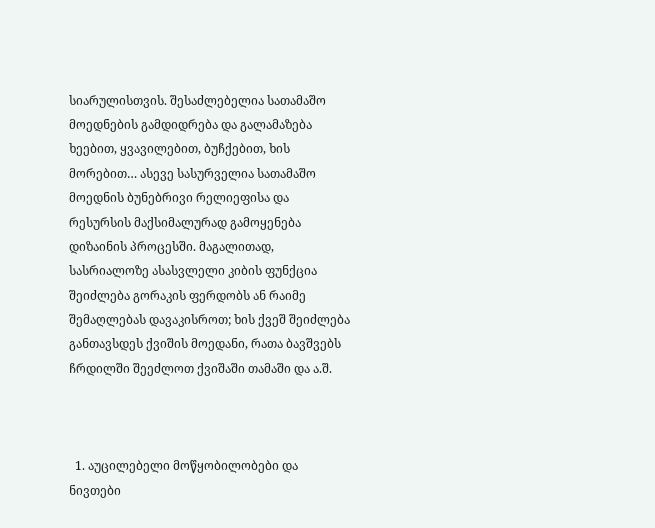სიარულისთვის. შესაძლებელია სათამაშო მოედნების გამდიდრება და გალამაზება ხეებით, ყვავილებით, ბუჩქებით, ხის მორებით… ასევე სასურველია სათამაშო მოედნის ბუნებრივი რელიეფისა და რესურსის მაქსიმალურად გამოყენება დიზაინის პროცესში. მაგალითად, სასრიალოზე ასასვლელი კიბის ფუნქცია შეიძლება გორაკის ფერდობს ან რაიმე შემაღლებას დავაკისროთ; ხის ქვეშ შეიძლება განთავსდეს ქვიშის მოედანი, რათა ბავშვებს ჩრდილში შეეძლოთ ქვიშაში თამაში და ა.შ.



  1. აუცილებელი მოწყობილობები და ნივთები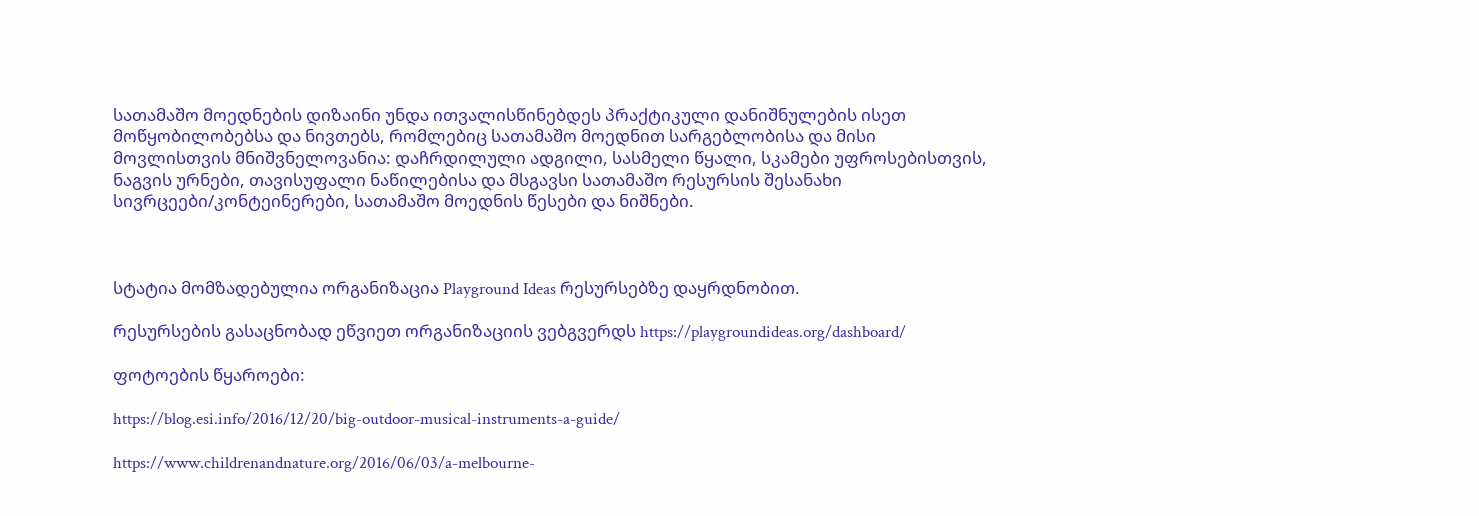სათამაშო მოედნების დიზაინი უნდა ითვალისწინებდეს პრაქტიკული დანიშნულების ისეთ მოწყობილობებსა და ნივთებს, რომლებიც სათამაშო მოედნით სარგებლობისა და მისი მოვლისთვის მნიშვნელოვანია: დაჩრდილული ადგილი, სასმელი წყალი, სკამები უფროსებისთვის, ნაგვის ურნები, თავისუფალი ნაწილებისა და მსგავსი სათამაშო რესურსის შესანახი სივრცეები/კონტეინერები, სათამაშო მოედნის წესები და ნიშნები.



სტატია მომზადებულია ორგანიზაცია Playground Ideas რესურსებზე დაყრდნობით.

რესურსების გასაცნობად ეწვიეთ ორგანიზაციის ვებგვერდს https://playgroundideas.org/dashboard/

ფოტოების წყაროები:

https://blog.esi.info/2016/12/20/big-outdoor-musical-instruments-a-guide/

https://www.childrenandnature.org/2016/06/03/a-melbourne-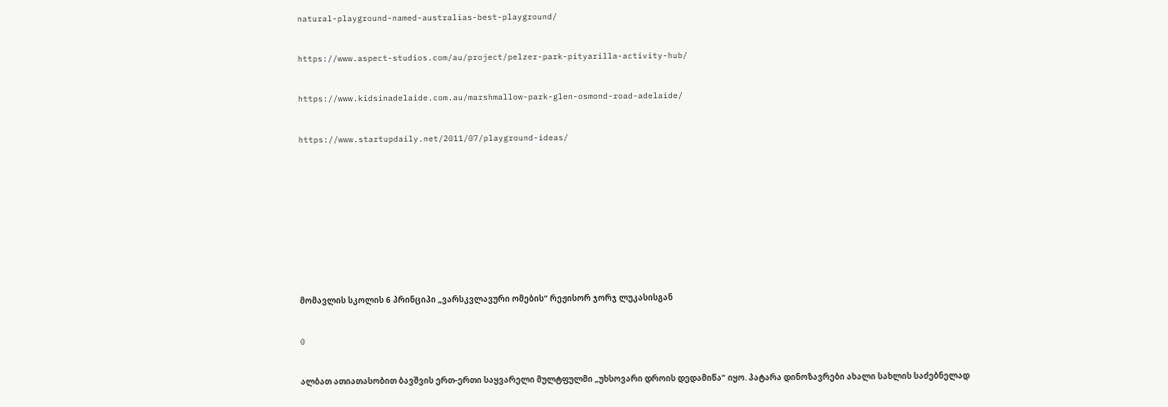natural-playground-named-australias-best-playground/

https://www.aspect-studios.com/au/project/pelzer-park-pityarilla-activity-hub/

https://www.kidsinadelaide.com.au/marshmallow-park-glen-osmond-road-adelaide/

https://www.startupdaily.net/2011/07/playground-ideas/







მომავლის სკოლის 6 პრინციპი „ვარსკვლავური ომების“ რეჟისორ ჯორჯ ლუკასისგან

0

ალბათ ათიათასობით ბავშვის ერთ-ერთი საყვარელი მულტფულმი „უხსოვარი დროის დედამიწა“ იყო. პატარა დინოზავრები ახალი სახლის საძებნელად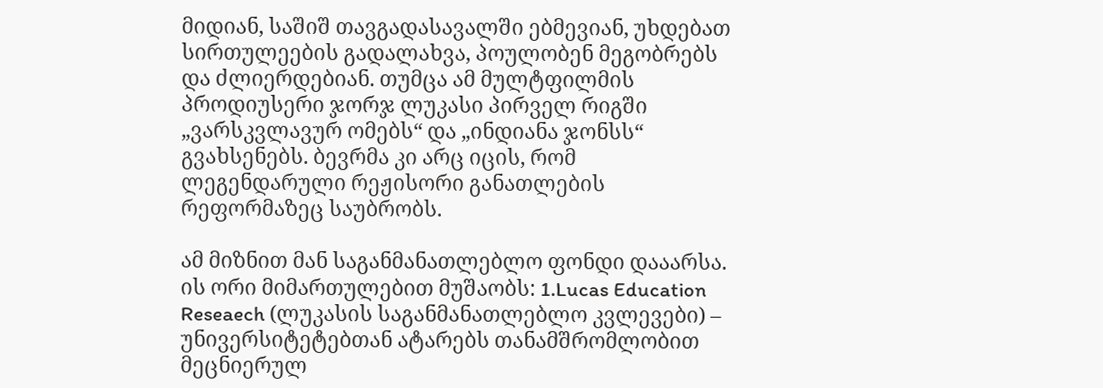მიდიან, საშიშ თავგადასავალში ებმევიან, უხდებათ სირთულეების გადალახვა, პოულობენ მეგობრებს და ძლიერდებიან. თუმცა ამ მულტფილმის პროდიუსერი ჯორჯ ლუკასი პირველ რიგში „ვარსკვლავურ ომებს“ და „ინდიანა ჯონსს“ გვახსენებს. ბევრმა კი არც იცის, რომ ლეგენდარული რეჟისორი განათლების რეფორმაზეც საუბრობს.

ამ მიზნით მან საგანმანათლებლო ფონდი დააარსა. ის ორი მიმართულებით მუშაობს: 1.Lucas Education Reseaech (ლუკასის საგანმანათლებლო კვლევები) – უნივერსიტეტებთან ატარებს თანამშრომლობით  მეცნიერულ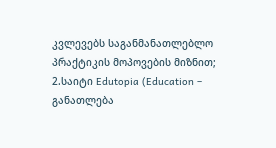კვლევებს საგანმანათლებლო პრაქტიკის მოპოვების მიზნით; 2.საიტი Edutopia (Education – განათლება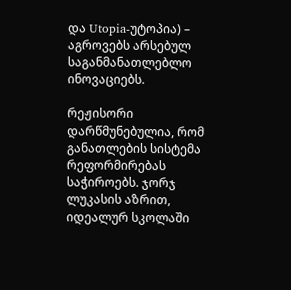და Utopia-უტოპია) – აგროვებს არსებულ საგანმანათლებლო ინოვაციებს.

რეჟისორი დარწმუნებულია, რომ განათლების სისტემა რეფორმირებას საჭიროებს. ჯორჯ ლუკასის აზრით, იდეალურ სკოლაში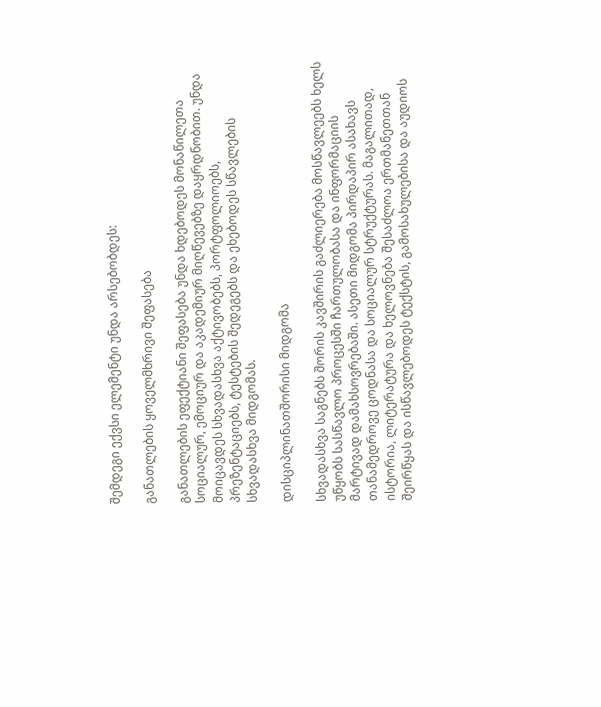შემდეგი ექვსი ელემენტი უნდა არსებობდეს:

განათლების ყოველმხრივი შეფასება

განათლების ეფექტიანი შეფასება უნდა ხდებოდეს მონაწილეთა სოციალურ, ემოციურ და აკადემიურ მიღწევებზე დაყრდნობით. უნდა მოიცავდეს სხვადასხვა აქტივობებს, პორტფოლიოებს, პრეზენტაციებს, ტესტების შედეგებს და ეხებოდეს სწავლების სხვადასხვა მიდგომას.

დისციპლინათშორისი მიდგომა

სხვადასხვა საგნებს შორის კავშირის გაძლიერება მოსწავლეებს ხელს უწყობს სასწავლო პროცესში ჩართულობასა და ინფორმაციის მარტივად დამახსოვრებაში. ასეთი მიდგომა პირდაპირ ასახავს თანამედროვე ცოდნასა და სოციალურ სტრუქტურას. მაგალითად, ისტორია, ლიტერატურა და ხელოვნება შესაძლოა ერთმანეთთან შეირწყას და ისწავლებოდეს ტექსტის, გამოსახულებისა და აუდიოს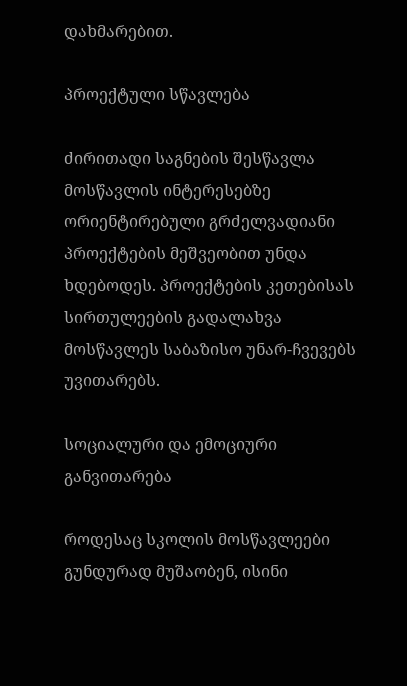დახმარებით.

პროექტული სწავლება

ძირითადი საგნების შესწავლა მოსწავლის ინტერესებზე ორიენტირებული გრძელვადიანი პროექტების მეშვეობით უნდა ხდებოდეს. პროექტების კეთებისას სირთულეების გადალახვა მოსწავლეს საბაზისო უნარ-ჩვევებს უვითარებს.

სოციალური და ემოციური განვითარება

როდესაც სკოლის მოსწავლეები გუნდურად მუშაობენ, ისინი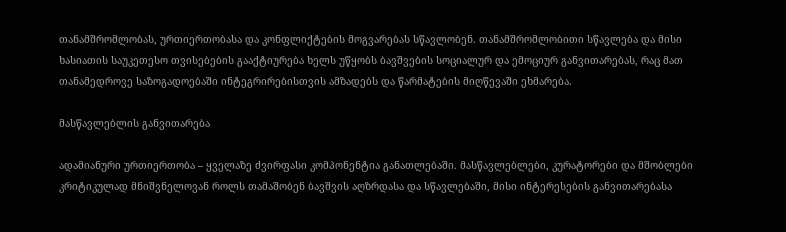თანამშრომლობას, ურთიერთობასა და კონფლიქტების მოგვარებას სწავლობენ. თანამშრომლობითი სწავლება და მისი ხასიათის საუკეთესო თვისებების გააქტიურება ხელს უწყობს ბავშვების სოციალურ და ემოციურ განვითარებას, რაც მათ თანამედროვე საზოგადოებაში ინტეგრირებისთვის ამზადებს და წარმატების მიღწევაში ეხმარება.

მასწავლებლის განვითარება

ადამიანური ურთიერთობა – ყველაზე ძვირფასი კომპონენტია განათლებაში. მასწავლებლები, კურატორები და მშობლები კრიტიკულად მნიშვნელოვან როლს თამაშობენ ბავშვის აღზრდასა და სწავლებაში, მისი ინტერესების განვითარებასა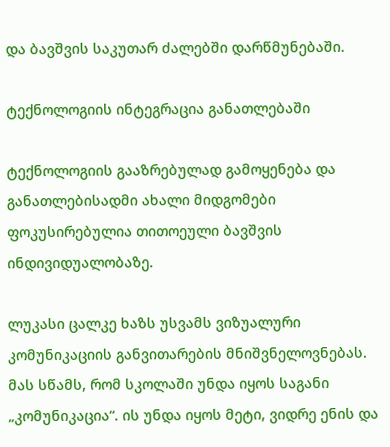და ბავშვის საკუთარ ძალებში დარწმუნებაში.

ტექნოლოგიის ინტეგრაცია განათლებაში

ტექნოლოგიის გააზრებულად გამოყენება და განათლებისადმი ახალი მიდგომები ფოკუსირებულია თითოეული ბავშვის ინდივიდუალობაზე.

ლუკასი ცალკე ხაზს უსვამს ვიზუალური კომუნიკაციის განვითარების მნიშვნელოვნებას. მას სწამს, რომ სკოლაში უნდა იყოს საგანი „კომუნიკაცია“. ის უნდა იყოს მეტი, ვიდრე ენის და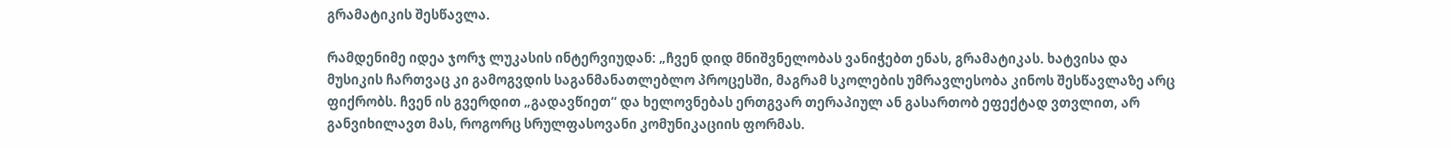გრამატიკის შესწავლა.

რამდენიმე იდეა ჯორჯ ლუკასის ინტერვიუდან: „ჩვენ დიდ მნიშვნელობას ვანიჭებთ ენას, გრამატიკას. ხატვისა და მუსიკის ჩართვაც კი გამოგვდის საგანმანათლებლო პროცესში, მაგრამ სკოლების უმრავლესობა კინოს შესწავლაზე არც ფიქრობს. ჩვენ ის გვერდით „გადავწიეთ“ და ხელოვნებას ერთგვარ თერაპიულ ან გასართობ ეფექტად ვთვლით, არ განვიხილავთ მას, როგორც სრულფასოვანი კომუნიკაციის ფორმას.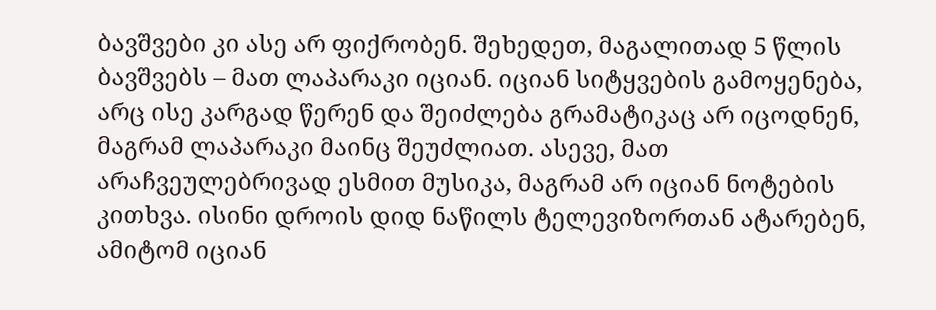ბავშვები კი ასე არ ფიქრობენ. შეხედეთ, მაგალითად 5 წლის ბავშვებს – მათ ლაპარაკი იციან. იციან სიტყვების გამოყენება, არც ისე კარგად წერენ და შეიძლება გრამატიკაც არ იცოდნენ, მაგრამ ლაპარაკი მაინც შეუძლიათ. ასევე, მათ არაჩვეულებრივად ესმით მუსიკა, მაგრამ არ იციან ნოტების კითხვა. ისინი დროის დიდ ნაწილს ტელევიზორთან ატარებენ, ამიტომ იციან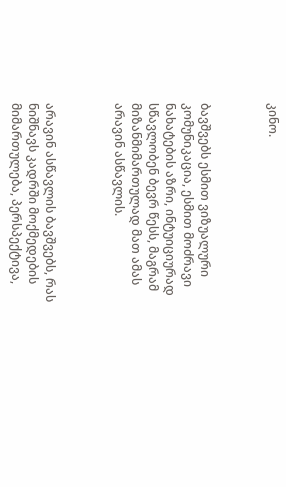კინო.



ბავშვებს ესმით ვიზუალური კომუნიკაცია, ესმით მოძრავი ნახატების აზრი, ინტუიციურად სწავლობენ ბევრ წესს, მაგრამ მიზანმიმართულად მათ ამას არავინ ასწავლის.



არავინ ასწავლის ბავშვებს, რას ნიშნავს კადრში მოქმედების მიმართულება, პერსპექტივა,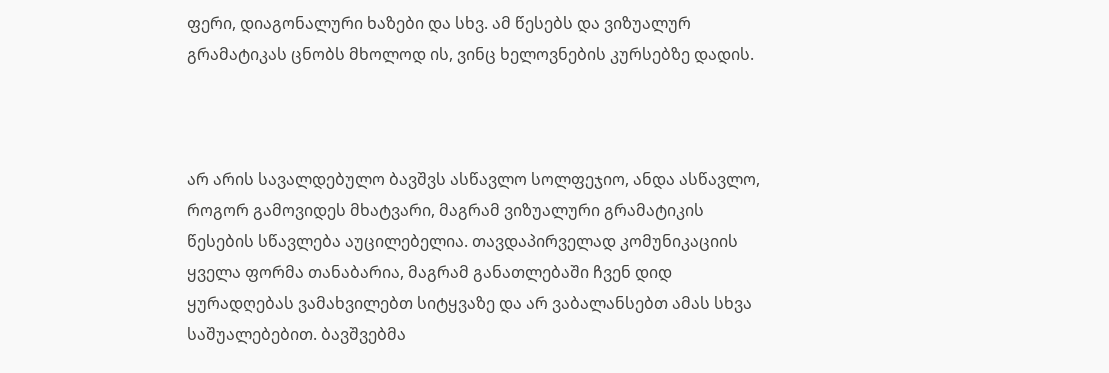ფერი, დიაგონალური ხაზები და სხვ. ამ წესებს და ვიზუალურ გრამატიკას ცნობს მხოლოდ ის, ვინც ხელოვნების კურსებზე დადის.



არ არის სავალდებულო ბავშვს ასწავლო სოლფეჯიო, ანდა ასწავლო, როგორ გამოვიდეს მხატვარი, მაგრამ ვიზუალური გრამატიკის წესების სწავლება აუცილებელია. თავდაპირველად კომუნიკაციის ყველა ფორმა თანაბარია, მაგრამ განათლებაში ჩვენ დიდ ყურადღებას ვამახვილებთ სიტყვაზე და არ ვაბალანსებთ ამას სხვა საშუალებებით. ბავშვებმა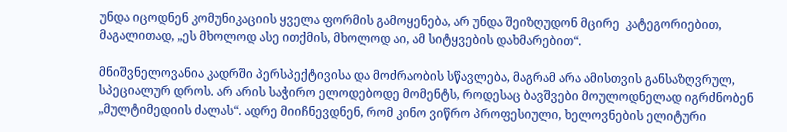უნდა იცოდნენ კომუნიკაციის ყველა ფორმის გამოყენება, არ უნდა შეიზღუდონ მცირე  კატეგორიებით, მაგალითად, „ეს მხოლოდ ასე ითქმის, მხოლოდ აი, ამ სიტყვების დახმარებით“.

მნიშვნელოვანია კადრში პერსპექტივისა და მოძრაობის სწავლება, მაგრამ არა ამისთვის განსაზღვრულ, სპეციალურ დროს. არ არის საჭირო ელოდებოდე მომენტს, როდესაც ბავშვები მოულოდნელად იგრძნობენ „მულტიმედიის ძალას“. ადრე მიიჩნევდნენ, რომ კინო ვიწრო პროფესიული, ხელოვნების ელიტური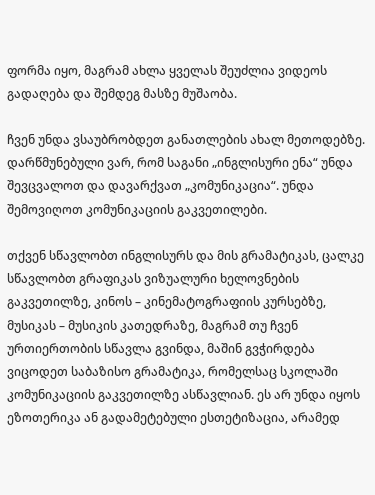ფორმა იყო, მაგრამ ახლა ყველას შეუძლია ვიდეოს გადაღება და შემდეგ მასზე მუშაობა.

ჩვენ უნდა ვსაუბრობდეთ განათლების ახალ მეთოდებზე. დარწმუნებული ვარ, რომ საგანი „ინგლისური ენა“ უნდა შევცვალოთ და დავარქვათ „კომუნიკაცია“. უნდა შემოვიღოთ კომუნიკაციის გაკვეთილები.

თქვენ სწავლობთ ინგლისურს და მის გრამატიკას, ცალკე სწავლობთ გრაფიკას ვიზუალური ხელოვნების გაკვეთილზე, კინოს – კინემატოგრაფიის კურსებზე, მუსიკას – მუსიკის კათედრაზე, მაგრამ თუ ჩვენ ურთიერთობის სწავლა გვინდა, მაშინ გვჭირდება ვიცოდეთ საბაზისო გრამატიკა, რომელსაც სკოლაში კომუნიკაციის გაკვეთილზე ასწავლიან. ეს არ უნდა იყოს ეზოთერიკა ან გადამეტებული ესთეტიზაცია, არამედ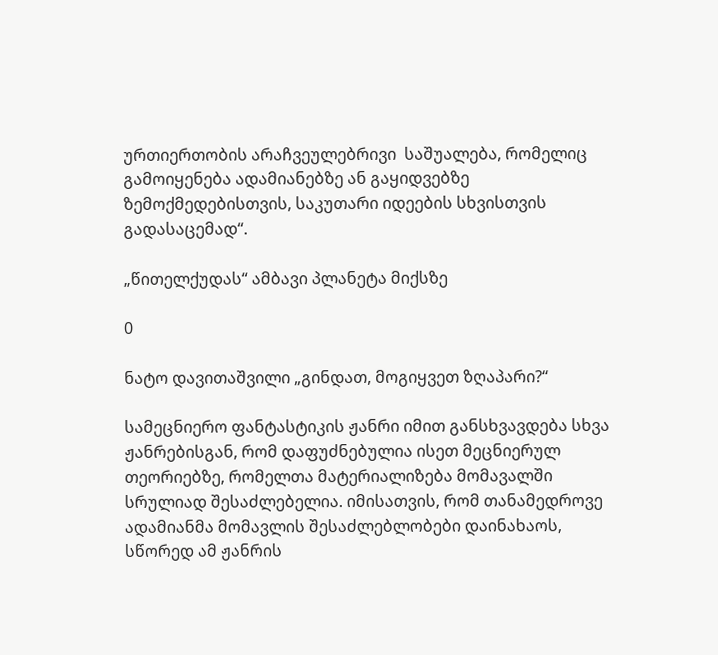ურთიერთობის არაჩვეულებრივი  საშუალება, რომელიც გამოიყენება ადამიანებზე ან გაყიდვებზე ზემოქმედებისთვის, საკუთარი იდეების სხვისთვის გადასაცემად“.

„წითელქუდას“ ამბავი პლანეტა მიქსზე

0

ნატო დავითაშვილი „გინდათ, მოგიყვეთ ზღაპარი?“

სამეცნიერო ფანტასტიკის ჟანრი იმით განსხვავდება სხვა ჟანრებისგან, რომ დაფუძნებულია ისეთ მეცნიერულ თეორიებზე, რომელთა მატერიალიზება მომავალში სრულიად შესაძლებელია. იმისათვის, რომ თანამედროვე ადამიანმა მომავლის შესაძლებლობები დაინახაოს,  სწორედ ამ ჟანრის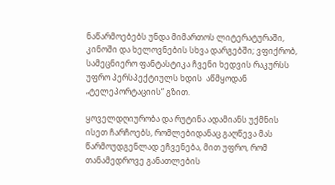ნაწარმოებებს უნდა მიმართოს ლიტერატურაში, კინოში და ხელოვნების სხვა დარგებში; ვფიქრობ, სამეცნიერო ფანტასტიკა ჩვენი ხედვის რაკურსს უფრო პერსპექტიულს ხდის  აწმყოდან „ტელეპორტაციის“ გზით.

ყოველდღიურობა და რუტინა ადამიანს უქმნის ისეთ ჩარჩოებს, რომლებიდანაც გაღწევა მას წარმოუდგენლად ეჩვენება, მით უფრო, რომ თანამედროვე განათლების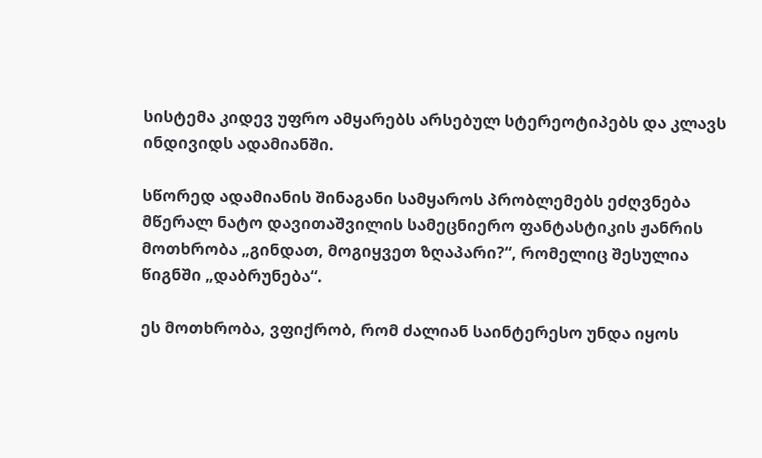სისტემა კიდევ უფრო ამყარებს არსებულ სტერეოტიპებს და კლავს ინდივიდს ადამიანში.

სწორედ ადამიანის შინაგანი სამყაროს პრობლემებს ეძღვნება მწერალ ნატო დავითაშვილის სამეცნიერო ფანტასტიკის ჟანრის მოთხრობა „გინდათ, მოგიყვეთ ზღაპარი?“, რომელიც შესულია წიგნში „დაბრუნება“.

ეს მოთხრობა, ვფიქრობ, რომ ძალიან საინტერესო უნდა იყოს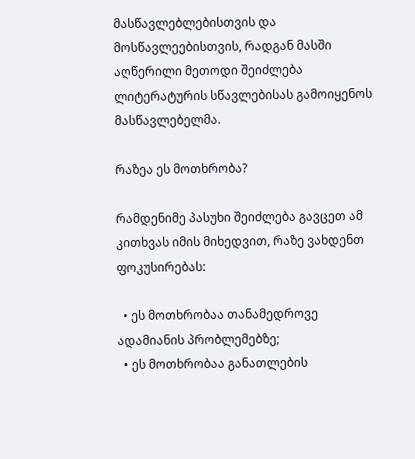მასწავლებლებისთვის და მოსწავლეებისთვის, რადგან მასში აღწერილი მეთოდი შეიძლება ლიტერატურის სწავლებისას გამოიყენოს მასწავლებელმა.

რაზეა ეს მოთხრობა?

რამდენიმე პასუხი შეიძლება გავცეთ ამ კითხვას იმის მიხედვით, რაზე ვახდენთ ფოკუსირებას:

  • ეს მოთხრობაა თანამედროვე ადამიანის პრობლემებზე;
  • ეს მოთხრობაა განათლების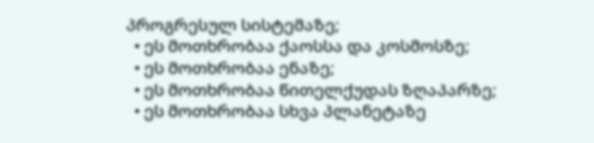პროგრესულ სისტემაზე;
  • ეს მოთხრობაა ქაოსსა და კოსმოსზე;
  • ეს მოთხრობაა ენაზე;
  • ეს მოთხრობაა წითელქუდას ზღაპარზე;
  • ეს მოთხრობაა სხვა პლანეტაზე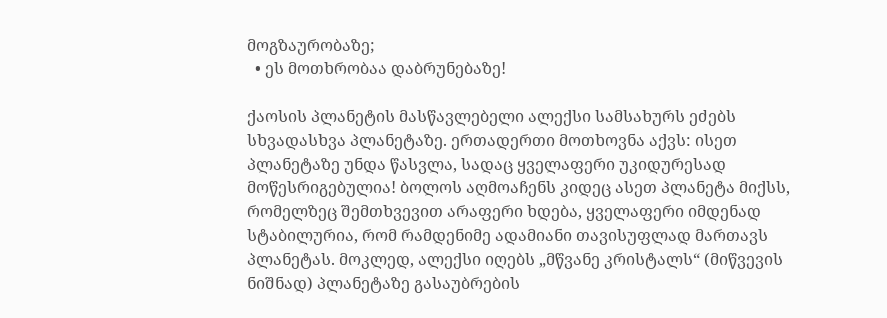მოგზაურობაზე;
  • ეს მოთხრობაა დაბრუნებაზე!

ქაოსის პლანეტის მასწავლებელი ალექსი სამსახურს ეძებს სხვადასხვა პლანეტაზე. ერთადერთი მოთხოვნა აქვს: ისეთ პლანეტაზე უნდა წასვლა, სადაც ყველაფერი უკიდურესად მოწესრიგებულია! ბოლოს აღმოაჩენს კიდეც ასეთ პლანეტა მიქსს, რომელზეც შემთხვევით არაფერი ხდება, ყველაფერი იმდენად სტაბილურია, რომ რამდენიმე ადამიანი თავისუფლად მართავს პლანეტას. მოკლედ, ალექსი იღებს „მწვანე კრისტალს“ (მიწვევის ნიშნად) პლანეტაზე გასაუბრების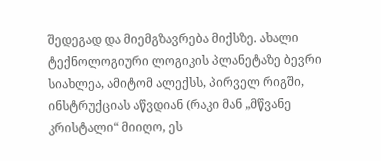შედეგად და მიემგზავრება მიქსზე. ახალი ტექნოლოგიური ლოგიკის პლანეტაზე ბევრი სიახლეა, ამიტომ ალექსს, პირველ რიგში, ინსტრუქციას აწვდიან (რაკი მან „მწვანე კრისტალი“ მიიღო, ეს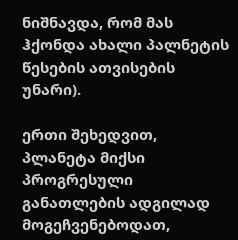ნიშნავდა, რომ მას ჰქონდა ახალი პალნეტის წესების ათვისების უნარი).

ერთი შეხედვით, პლანეტა მიქსი პროგრესული განათლების ადგილად მოგეჩვენებოდათ,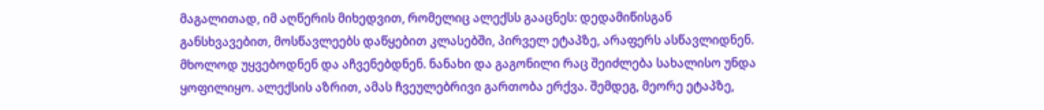მაგალითად, იმ აღწერის მიხედვით, რომელიც ალექსს გააცნეს: დედამიწისგან განსხვავებით, მოსწავლეებს დაწყებით კლასებში, პირველ ეტაპზე, არაფერს ასწავლიდნენ. მხოლოდ უყვებოდნენ და აჩვენებდნენ. ნანახი და გაგონილი რაც შეიძლება სახალისო უნდა ყოფილიყო. ალექსის აზრით, ამას ჩვეულებრივი გართობა ერქვა. შემდეგ, მეორე ეტაპზე,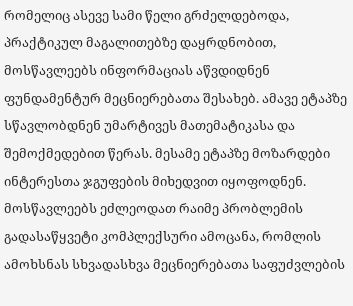რომელიც ასევე სამი წელი გრძელდებოდა, პრაქტიკულ მაგალითებზე დაყრდნობით, მოსწავლეებს ინფორმაციას აწვდიდნენ ფუნდამენტურ მეცნიერებათა შესახებ. ამავე ეტაპზე სწავლობდნენ უმარტივეს მათემატიკასა და შემოქმედებით წერას. მესამე ეტაპზე მოზარდები ინტერესთა ჯგუფების მიხედვით იყოფოდნენ. მოსწავლეებს ეძლეოდათ რაიმე პრობლემის გადასაწყვეტი კომპლექსური ამოცანა, რომლის ამოხსნას სხვადასხვა მეცნიერებათა საფუძვლების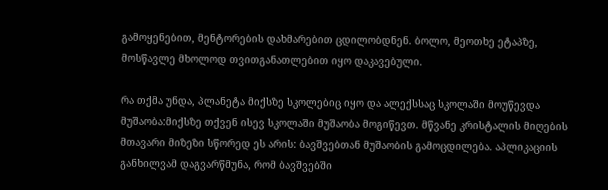გამოყენებით, მენტორების დახმარებით ცდილობდნენ. ბოლო, მეოთხე ეტაპზე, მოსწავლე მხოლოდ თვითგანათლებით იყო დაკავებული.

რა თქმა უნდა, პლანეტა მიქსზე სკოლებიც იყო და ალექსსაც სკოლაში მოუწევდა მუშაობა:მიქსზე თქვენ ისევ სკოლაში მუშაობა მოგიწევთ. მწვანე კრისტალის მიღების მთავარი მიზეზი სწორედ ეს არის: ბავშვებთან მუშაობის გამოცდილება. აპლიკაციის განხილვამ დაგვარწმუნა, რომ ბავშვებში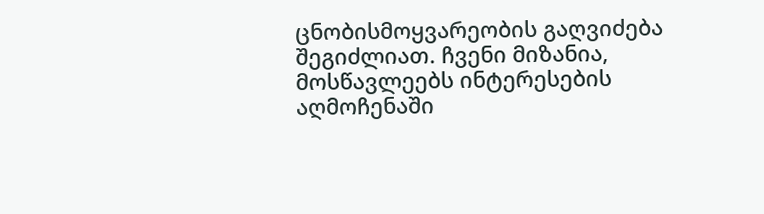ცნობისმოყვარეობის გაღვიძება შეგიძლიათ. ჩვენი მიზანია, მოსწავლეებს ინტერესების აღმოჩენაში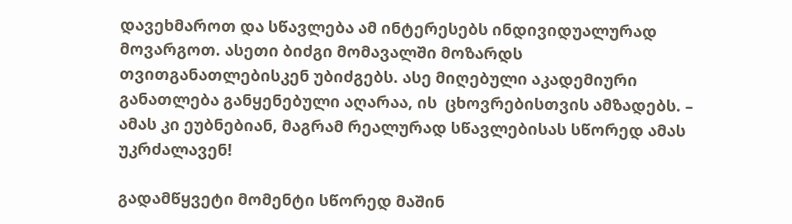დავეხმაროთ და სწავლება ამ ინტერესებს ინდივიდუალურად მოვარგოთ. ასეთი ბიძგი მომავალში მოზარდს თვითგანათლებისკენ უბიძგებს. ასე მიღებული აკადემიური განათლება განყენებული აღარაა, ის  ცხოვრებისთვის ამზადებს. – ამას კი ეუბნებიან, მაგრამ რეალურად სწავლებისას სწორედ ამას უკრძალავენ!

გადამწყვეტი მომენტი სწორედ მაშინ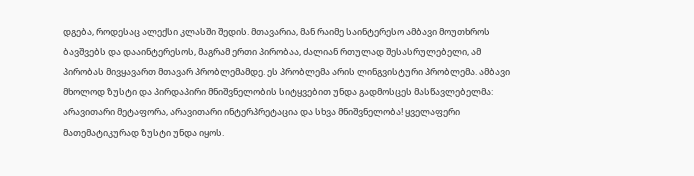დგება, როდესაც ალექსი კლასში შედის. მთავარია, მან რაიმე საინტერესო ამბავი მოუთხროს ბავშვებს და დააინტერესოს, მაგრამ ერთი პირობაა, ძალიან რთულად შესასრულებელი, ამ პირობას მივყავართ მთავარ პრობლემამდე. ეს პრობლემა არის ლინგვისტური პრობლემა. ამბავი მხოლოდ ზუსტი და პირდაპირი მნიშვნელობის სიტყვებით უნდა გადმოსცეს მასწავლებელმა: არავითარი მეტაფორა, არავითარი ინტერპრეტაცია და სხვა მნიშვნელობა! ყველაფერი მათემატიკურად ზუსტი უნდა იყოს.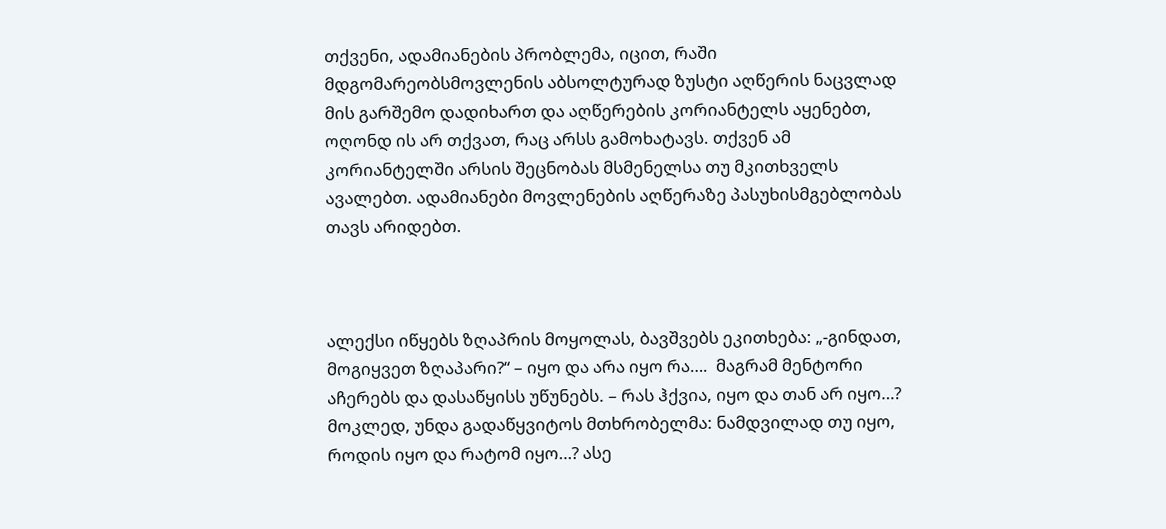თქვენი, ადამიანების პრობლემა, იცით, რაში მდგომარეობსმოვლენის აბსოლტურად ზუსტი აღწერის ნაცვლად მის გარშემო დადიხართ და აღწერების კორიანტელს აყენებთ, ოღონდ ის არ თქვათ, რაც არსს გამოხატავს. თქვენ ამ კორიანტელში არსის შეცნობას მსმენელსა თუ მკითხველს ავალებთ. ადამიანები მოვლენების აღწერაზე პასუხისმგებლობას თავს არიდებთ.



ალექსი იწყებს ზღაპრის მოყოლას, ბავშვებს ეკითხება: „-გინდათ, მოგიყვეთ ზღაპარი?“ – იყო და არა იყო რა….  მაგრამ მენტორი აჩერებს და დასაწყისს უწუნებს. – რას ჰქვია, იყო და თან არ იყო…? მოკლედ, უნდა გადაწყვიტოს მთხრობელმა: ნამდვილად თუ იყო, როდის იყო და რატომ იყო…? ასე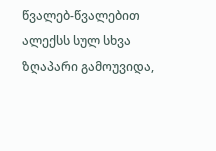წვალებ-წვალებით ალექსს სულ სხვა ზღაპარი გამოუვიდა,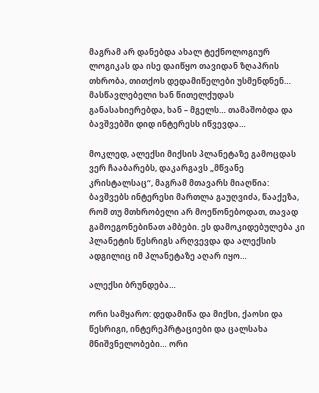მაგრამ არ დანებდა ახალ ტექნოლოგიურ ლოგიკას და ისე დაიწყო თავიდან ზღაპრის თხრობა, თითქოს დედამიწელები უსმენდნენ… მასწავლებელი ხან წითელქუდას განასახიერებდა, ხან – მგელს… თამაშობდა და ბავშვებში დიდ ინტერესს იწვევდა…

მოკლედ, ალექსი მიქსის პლანეტაზე გამოცდას ვერ ჩააბარებს, დაკარგავს „მწვანე კრისტალსაც“, მაგრამ მთავარს მიაღწია: ბავშვებს ინტერესი მართლა გაუღვიძა, წააქეზა, რომ თუ მთხრობელი არ მოეწონებოდათ, თავად გამოეგონებინათ ამბები. ეს დამოკიდებულება კი პლანეტის წესრიგს არღვევდა და ალექსის ადგილიც იმ პლანეტაზე აღარ იყო…

ალექსი ბრუნდება…

ორი სამყარო: დედამიწა და მიქსი, ქაოსი და წესრიგი, ინტერეპრტაციები და ცალსახა მნიშვნელობები… ორი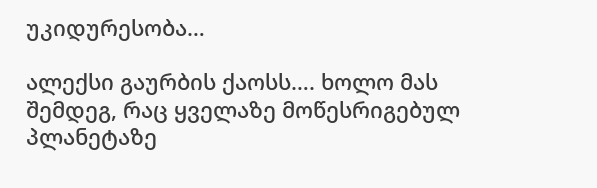უკიდურესობა…

ალექსი გაურბის ქაოსს…. ხოლო მას შემდეგ, რაც ყველაზე მოწესრიგებულ პლანეტაზე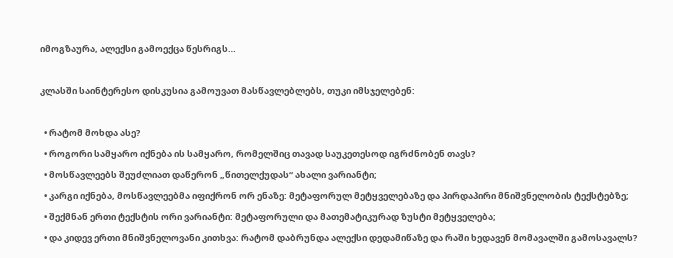იმოგზაურა, ალექსი გამოექცა წესრიგს…

კლასში საინტერესო დისკუსია გამოუვათ მასწავლებლებს, თუკი იმსჯელებენ:

  • რატომ მოხდა ასე?
  • როგორი სამყარო იქნება ის სამყარო, რომელშიც თავად საუკეთესოდ იგრძნობენ თავს?
  • მოსწავლეებს შეუძლიათ დაწერონ „წითელქუდას“ ახალი ვარიანტი;
  • კარგი იქნება, მოსწავლეებმა იფიქრონ ორ ენაზე: მეტაფორულ მეტყველებაზე და პირდაპირი მნიშვნელობის ტექსტებზე;
  • შექმნან ერთი ტექსტის ორი ვარიანტი: მეტაფორული და მათემატიკურად ზუსტი მეტყველება;
  • და კიდევ ერთი მნიშვნელოვანი კითხვა: რატომ დაბრუნდა ალექსი დედამიწაზე და რაში ხედავენ მომავალში გამოსავალს?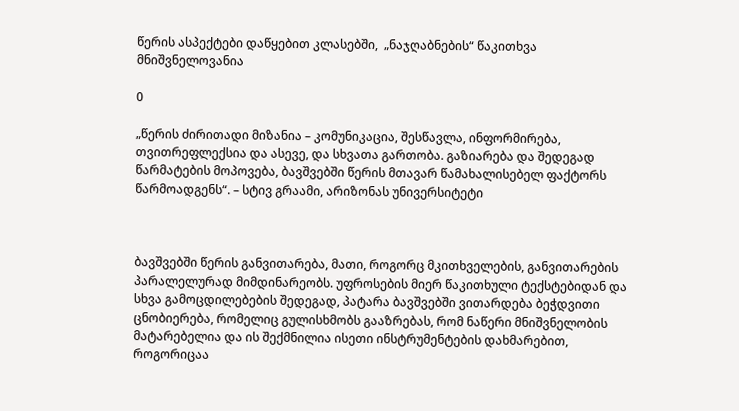წერის ასპექტები დაწყებით კლასებში,  „ნაჯღაბნების“ წაკითხვა მნიშვნელოვანია

0

„წერის ძირითადი მიზანია – კომუნიკაცია, შესწავლა, ინფორმირება, თვითრეფლექსია და ასევე, და სხვათა გართობა. გაზიარება და შედეგად წარმატების მოპოვება, ბავშვებში წერის მთავარ წამახალისებელ ფაქტორს წარმოადგენს“. – სტივ გრაამი, არიზონას უნივერსიტეტი



ბავშვებში წერის განვითარება, მათი, როგორც მკითხველების, განვითარების პარალელურად მიმდინარეობს. უფროსების მიერ წაკითხული ტექსტებიდან და სხვა გამოცდილებების შედეგად, პატარა ბავშვებში ვითარდება ბეჭდვითი ცნობიერება, რომელიც გულისხმობს გააზრებას, რომ ნაწერი მნიშვნელობის მატარებელია და ის შექმნილია ისეთი ინსტრუმენტების დახმარებით, როგორიცაა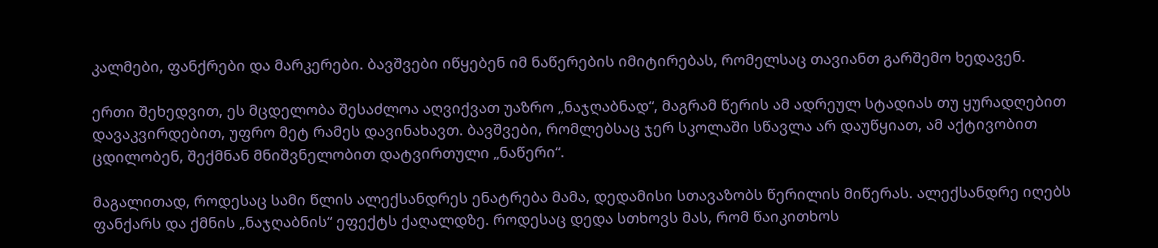კალმები, ფანქრები და მარკერები. ბავშვები იწყებენ იმ ნაწერების იმიტირებას, რომელსაც თავიანთ გარშემო ხედავენ.

ერთი შეხედვით, ეს მცდელობა შესაძლოა აღვიქვათ უაზრო „ნაჯღაბნად“, მაგრამ წერის ამ ადრეულ სტადიას თუ ყურადღებით დავაკვირდებით, უფრო მეტ რამეს დავინახავთ. ბავშვები, რომლებსაც ჯერ სკოლაში სწავლა არ დაუწყიათ, ამ აქტივობით ცდილობენ, შექმნან მნიშვნელობით დატვირთული „ნაწერი“.

მაგალითად, როდესაც სამი წლის ალექსანდრეს ენატრება მამა, დედამისი სთავაზობს წერილის მიწერას. ალექსანდრე იღებს ფანქარს და ქმნის „ნაჯღაბნის“ ეფექტს ქაღალდზე. როდესაც დედა სთხოვს მას, რომ წაიკითხოს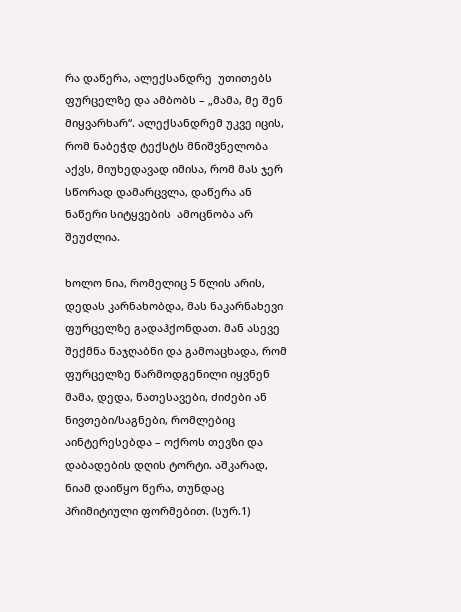რა დაწერა, ალექსანდრე  უთითებს ფურცელზე და ამბობს – „მამა, მე შენ მიყვარხარ“. ალექსანდრემ უკვე იცის, რომ ნაბეჭდ ტექსტს მნიშვნელობა აქვს, მიუხედავად იმისა, რომ მას ჯერ  სწორად დამარცვლა, დაწერა ან ნაწერი სიტყვების  ამოცნობა არ შეუძლია.

ხოლო ნია, რომელიც 5 წლის არის, დედას კარნახობდა, მას ნაკარნახევი ფურცელზე გადაჰქონდათ. მან ასევე შექმნა ნაჯღაბნი და გამოაცხადა, რომ ფურცელზე წარმოდგენილი იყვნენ მამა, დედა, ნათესავები, ძიძები ან ნივთები/საგნები, რომლებიც აინტერესებდა – ოქროს თევზი და  დაბადების დღის ტორტი. აშკარად, ნიამ დაიწყო წერა, თუნდაც პრიმიტიული ფორმებით. (სურ.1)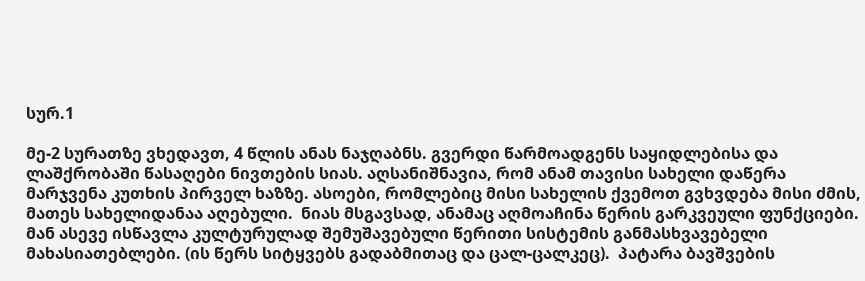სურ.1

მე-2 სურათზე ვხედავთ, 4 წლის ანას ნაჯღაბნს. გვერდი წარმოადგენს საყიდლებისა და ლაშქრობაში წასაღები ნივთების სიას. აღსანიშნავია, რომ ანამ თავისი სახელი დაწერა მარჯვენა კუთხის პირველ ხაზზე. ასოები, რომლებიც მისი სახელის ქვემოთ გვხვდება მისი ძმის, მათეს სახელიდანაა აღებული.  ნიას მსგავსად, ანამაც აღმოაჩინა წერის გარკვეული ფუნქციები. მან ასევე ისწავლა კულტურულად შემუშავებული წერითი სისტემის განმასხვავებელი მახასიათებლები. (ის წერს სიტყვებს გადაბმითაც და ცალ-ცალკეც).  პატარა ბავშვების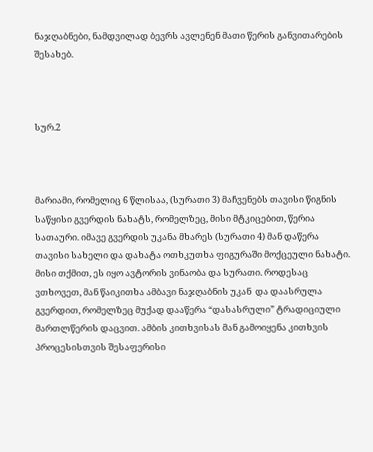ნაჯღაბნები, ნამდვილად ბევრს ავლენენ მათი წერის განვითარების შესახებ.



სურ.2



მარიამი, რომელიც 6 წლისაა, (სურათი 3) მაჩვენებს თავისი წიგნის საწყისი გვერდის ნახატს, რომელზეც, მისი მტკიცებით, წერია სათაური. იმავე გვერდის უკანა მხარეს (სურათი 4) მან დაწერა თავისი სახელი და დახატა ოთხკუთხა ფიგურაში მოქცეული ნახატი. მისი თქმით, ეს იყო ავტორის ვინაობა და სურათი. როდესაც ვთხოვეთ, მან წაიკითხა ამბავი ნაჯღაბნის უკან  და დაასრულა გვერდით, რომელზეც მუქად დააწერა “დასასრული” ტრადიციული მართლწერის დაცვით. ამბის კითხვისას მან გამოიყენა კითხვის პროცესისთვის შესაფერისი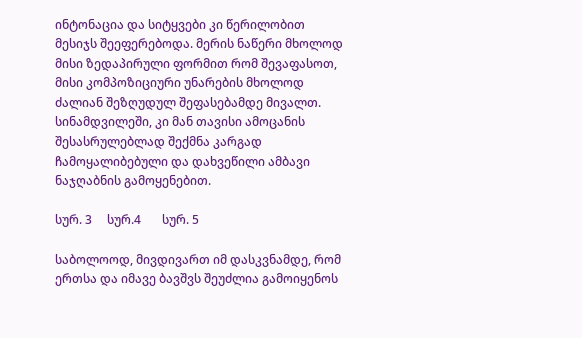ინტონაცია და სიტყვები კი წერილობით მესიჯს შეეფერებოდა. მერის ნაწერი მხოლოდ მისი ზედაპირული ფორმით რომ შევაფასოთ, მისი კომპოზიციური უნარების მხოლოდ ძალიან შეზღუდულ შეფასებამდე მივალთ. სინამდვილეში, კი მან თავისი ამოცანის შესასრულებლად შექმნა კარგად ჩამოყალიბებული და დახვეწილი ამბავი ნაჯღაბნის გამოყენებით.

სურ. 3     სურ.4       სურ. 5

საბოლოოდ, მივდივართ იმ დასკვნამდე, რომ  ერთსა და იმავე ბავშვს შეუძლია გამოიყენოს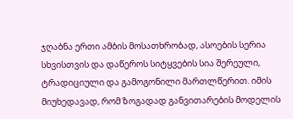ჯღაბნა ერთი ამბის მოსათხრობად, ასოების სერია სხვისთვის და დაწეროს სიტყვების სია შერეული, ტრადიციული და გამოგონილი მართლწერით. იმის მიუხედავად, რომ ზოგადად განვითარების მოდელის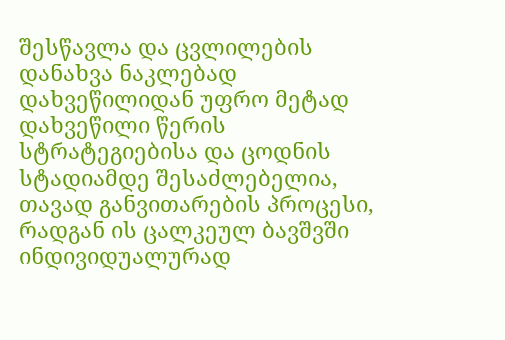შესწავლა და ცვლილების დანახვა ნაკლებად დახვეწილიდან უფრო მეტად დახვეწილი წერის სტრატეგიებისა და ცოდნის სტადიამდე შესაძლებელია, თავად განვითარების პროცესი, რადგან ის ცალკეულ ბავშვში ინდივიდუალურად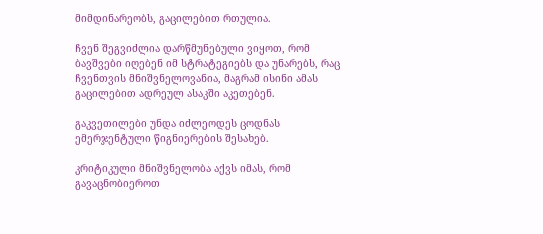მიმდინარეობს, გაცილებით რთულია.

ჩვენ შეგვიძლია დარწმუნებული ვიყოთ, რომ ბავშვები იღებენ იმ სტრატეგიებს და უნარებს, რაც ჩვენთვის მნიშვნელოვანია, მაგრამ ისინი ამას გაცილებით ადრეულ ასაკში აკეთებენ.

გაკვეთილები უნდა იძლეოდეს ცოდნას ემერჯენტული წიგნიერების შესახებ.

კრიტიკული მნიშვნელობა აქვს იმას, რომ გავაცნობიეროთ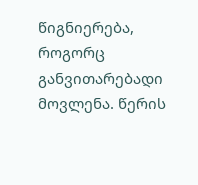წიგნიერება, როგორც განვითარებადი მოვლენა. წერის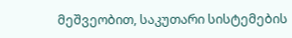მეშვეობით, საკუთარი სისტემების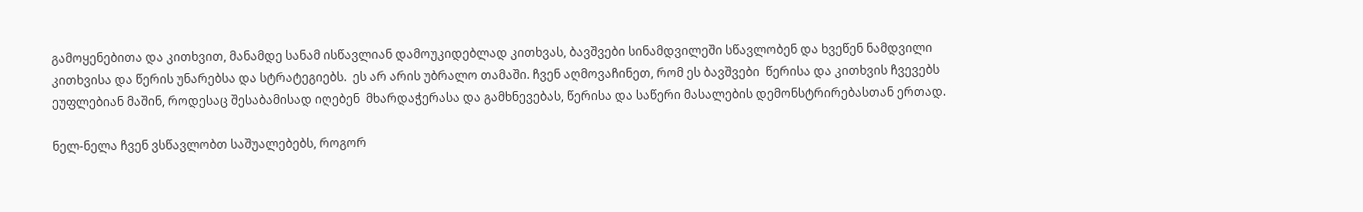გამოყენებითა და კითხვით, მანამდე სანამ ისწავლიან დამოუკიდებლად კითხვას, ბავშვები სინამდვილეში სწავლობენ და ხვეწენ ნამდვილი კითხვისა და წერის უნარებსა და სტრატეგიებს.  ეს არ არის უბრალო თამაში. ჩვენ აღმოვაჩინეთ, რომ ეს ბავშვები  წერისა და კითხვის ჩვევებს ეუფლებიან მაშინ, როდესაც შესაბამისად იღებენ  მხარდაჭერასა და გამხნევებას, წერისა და საწერი მასალების დემონსტრირებასთან ერთად.

ნელ-ნელა ჩვენ ვსწავლობთ საშუალებებს, როგორ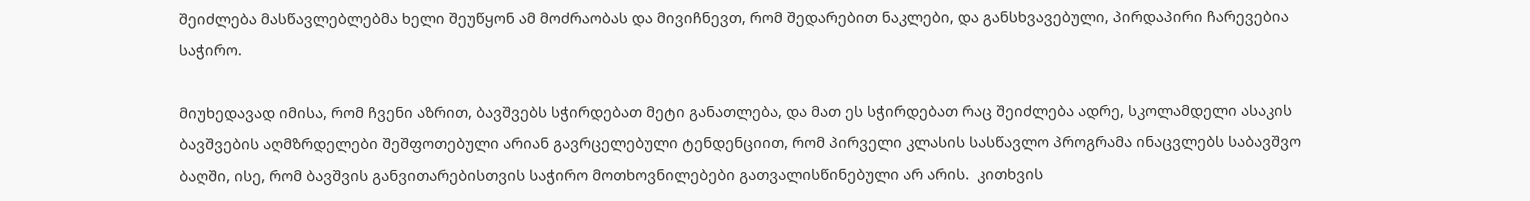შეიძლება მასწავლებლებმა ხელი შეუწყონ ამ მოძრაობას და მივიჩნევთ, რომ შედარებით ნაკლები, და განსხვავებული, პირდაპირი ჩარევებია საჭირო.

მიუხედავად იმისა, რომ ჩვენი აზრით, ბავშვებს სჭირდებათ მეტი განათლება, და მათ ეს სჭირდებათ რაც შეიძლება ადრე, სკოლამდელი ასაკის ბავშვების აღმზრდელები შეშფოთებული არიან გავრცელებული ტენდენციით, რომ პირველი კლასის სასწავლო პროგრამა ინაცვლებს საბავშვო ბაღში, ისე, რომ ბავშვის განვითარებისთვის საჭირო მოთხოვნილებები გათვალისწინებული არ არის.  კითხვის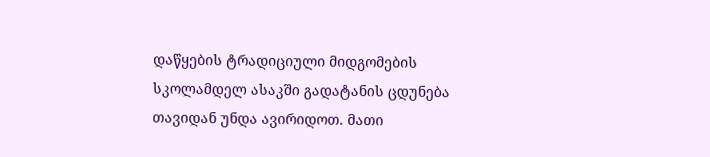დაწყების ტრადიციული მიდგომების სკოლამდელ ასაკში გადატანის ცდუნება თავიდან უნდა ავირიდოთ. მათი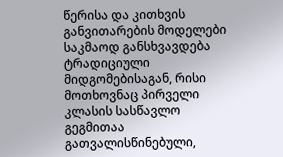წერისა და კითხვის განვითარების მოდელები საკმაოდ განსხვავდება ტრადიციული მიდგომებისაგან, რისი მოთხოვნაც პირველი კლასის სასწავლო გეგმითაა გათვალისწინებული,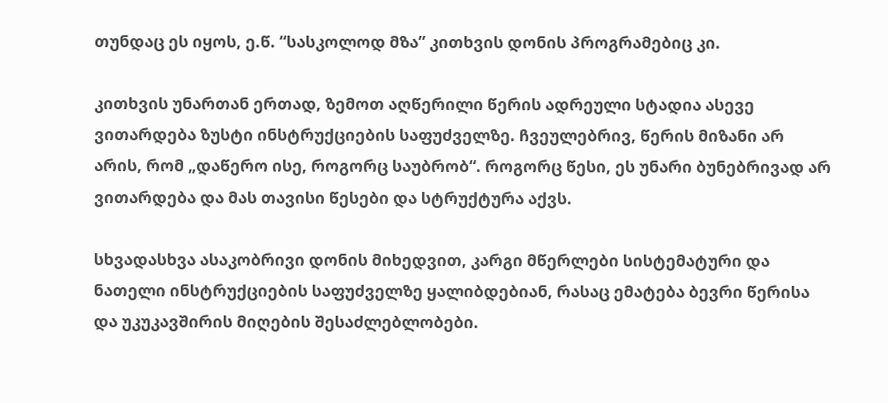თუნდაც ეს იყოს, ე.წ. “სასკოლოდ მზა” კითხვის დონის პროგრამებიც კი.

კითხვის უნართან ერთად, ზემოთ აღწერილი წერის ადრეული სტადია ასევე ვითარდება ზუსტი ინსტრუქციების საფუძველზე. ჩვეულებრივ, წერის მიზანი არ არის, რომ „დაწერო ისე, როგორც საუბრობ“. როგორც წესი, ეს უნარი ბუნებრივად არ ვითარდება და მას თავისი წესები და სტრუქტურა აქვს.

სხვადასხვა ასაკობრივი დონის მიხედვით, კარგი მწერლები სისტემატური და ნათელი ინსტრუქციების საფუძველზე ყალიბდებიან, რასაც ემატება ბევრი წერისა და უკუკავშირის მიღების შესაძლებლობები.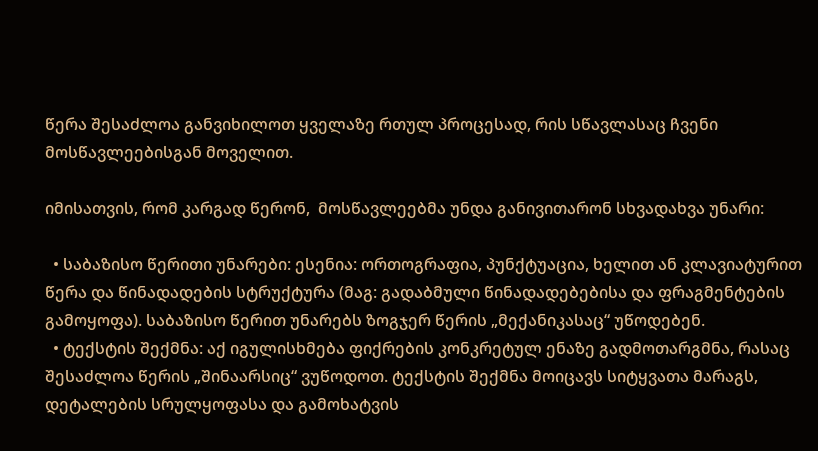წერა შესაძლოა განვიხილოთ ყველაზე რთულ პროცესად, რის სწავლასაც ჩვენი მოსწავლეებისგან მოველით.

იმისათვის, რომ კარგად წერონ,  მოსწავლეებმა უნდა განივითარონ სხვადახვა უნარი:

  • საბაზისო წერითი უნარები: ესენია: ორთოგრაფია, პუნქტუაცია, ხელით ან კლავიატურით წერა და წინადადების სტრუქტურა (მაგ: გადაბმული წინადადებებისა და ფრაგმენტების გამოყოფა). საბაზისო წერით უნარებს ზოგჯერ წერის „მექანიკასაც“ უწოდებენ.
  • ტექსტის შექმნა: აქ იგულისხმება ფიქრების კონკრეტულ ენაზე გადმოთარგმნა, რასაც შესაძლოა წერის „შინაარსიც“ ვუწოდოთ. ტექსტის შექმნა მოიცავს სიტყვათა მარაგს, დეტალების სრულყოფასა და გამოხატვის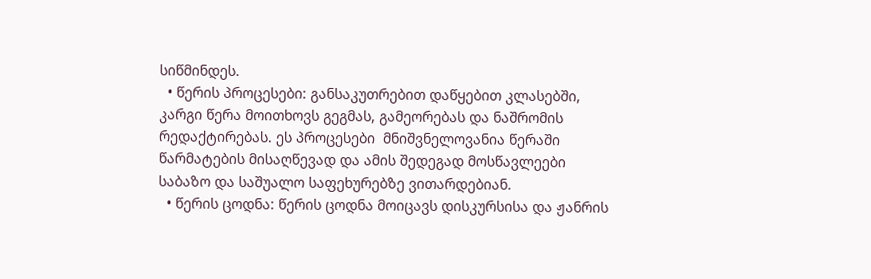სიწმინდეს.
  • წერის პროცესები: განსაკუთრებით დაწყებით კლასებში, კარგი წერა მოითხოვს გეგმას, გამეორებას და ნაშრომის რედაქტირებას. ეს პროცესები  მნიშვნელოვანია წერაში წარმატების მისაღწევად და ამის შედეგად მოსწავლეები საბაზო და საშუალო საფეხურებზე ვითარდებიან.
  • წერის ცოდნა: წერის ცოდნა მოიცავს დისკურსისა და ჟანრის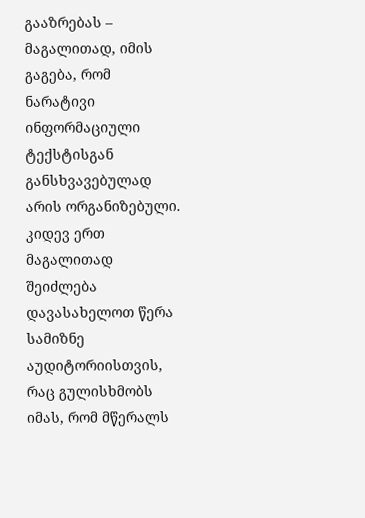გააზრებას – მაგალითად, იმის გაგება, რომ ნარატივი ინფორმაციული ტექსტისგან განსხვავებულად არის ორგანიზებული. კიდევ ერთ მაგალითად შეიძლება დავასახელოთ წერა სამიზნე აუდიტორიისთვის, რაც გულისხმობს იმას, რომ მწერალს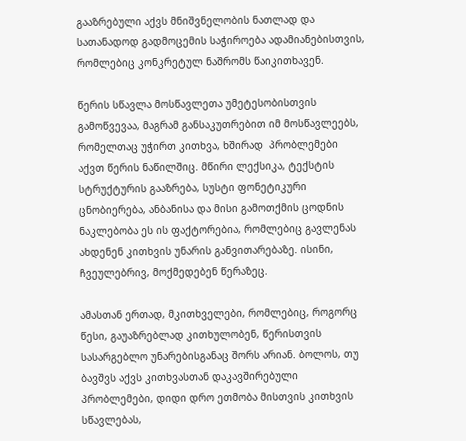გააზრებული აქვს მნიშვნელობის ნათლად და სათანადოდ გადმოცემის საჭიროება ადამიანებისთვის, რომლებიც კონკრეტულ ნაშრომს წაიკითხავენ.

წერის სწავლა მოსწავლეთა უმეტესობისთვის გამოწვევაა, მაგრამ განსაკუთრებით იმ მოსწავლეებს, რომელთაც უჭირთ კითხვა, ხშირად  პრობლემები აქვთ წერის ნაწილშიც. მწირი ლექსიკა, ტექსტის სტრუქტურის გააზრება, სუსტი ფონეტიკური ცნობიერება, ანბანისა და მისი გამოთქმის ცოდნის ნაკლებობა ეს ის ფაქტორებია, რომლებიც გავლენას ახდენენ კითხვის უნარის განვითარებაზე. ისინი, ჩვეულებრივ, მოქმედებენ წერაზეც.

ამასთან ერთად, მკითხველები, რომლებიც, როგორც წესი, გაუაზრებლად კითხულობენ, წერისთვის სასარგებლო უნარებისგანაც შორს არიან. ბოლოს, თუ ბავშვს აქვს კითხვასთან დაკავშირებული პრობლემები, დიდი დრო ეთმობა მისთვის კითხვის სწავლებას,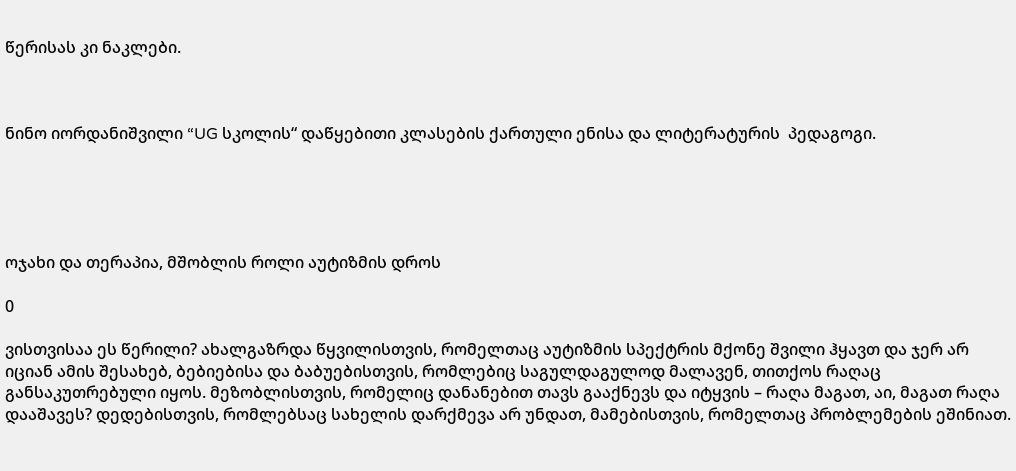წერისას კი ნაკლები.



ნინო იორდანიშვილი “UG სკოლის“ დაწყებითი კლასების ქართული ენისა და ლიტერატურის  პედაგოგი.





ოჯახი და თერაპია, მშობლის როლი აუტიზმის დროს

0

ვისთვისაა ეს წერილი? ახალგაზრდა წყვილისთვის, რომელთაც აუტიზმის სპექტრის მქონე შვილი ჰყავთ და ჯერ არ იციან ამის შესახებ, ბებიებისა და ბაბუებისთვის, რომლებიც საგულდაგულოდ მალავენ, თითქოს რაღაც განსაკუთრებული იყოს. მეზობლისთვის, რომელიც დანანებით თავს გააქნევს და იტყვის – რაღა მაგათ, აი, მაგათ რაღა დააშავეს? დედებისთვის, რომლებსაც სახელის დარქმევა არ უნდათ, მამებისთვის, რომელთაც პრობლემების ეშინიათ.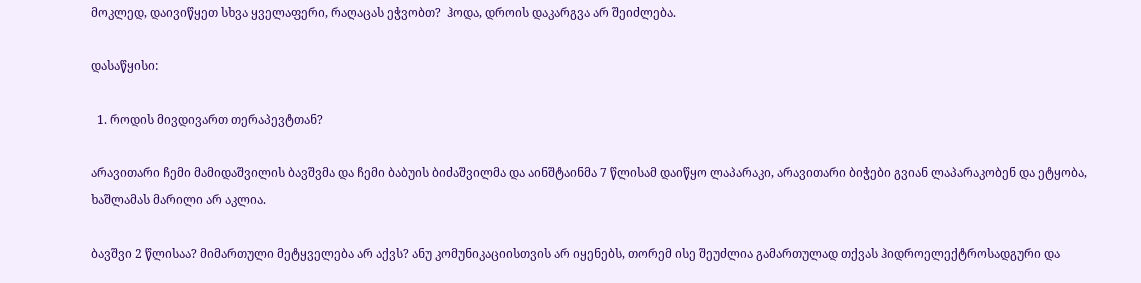მოკლედ, დაივიწყეთ სხვა ყველაფერი, რაღაცას ეჭვობთ?  ჰოდა, დროის დაკარგვა არ შეიძლება.

დასაწყისი:

  1. როდის მივდივართ თერაპევტთან?

არავითარი ჩემი მამიდაშვილის ბავშვმა და ჩემი ბაბუის ბიძაშვილმა და აინშტაინმა 7 წლისამ დაიწყო ლაპარაკი, არავითარი ბიჭები გვიან ლაპარაკობენ და ეტყობა,  ხაშლამას მარილი არ აკლია.

ბავშვი 2 წლისაა? მიმართული მეტყველება არ აქვს? ანუ კომუნიკაციისთვის არ იყენებს, თორემ ისე შეუძლია გამართულად თქვას ჰიდროელექტროსადგური და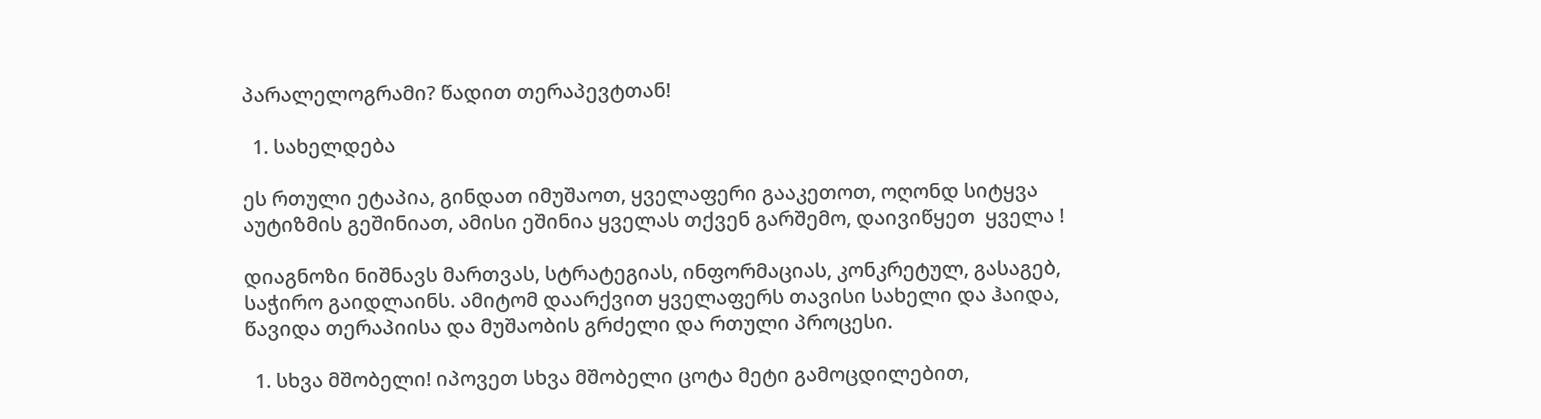პარალელოგრამი? წადით თერაპევტთან!

  1. სახელდება

ეს რთული ეტაპია, გინდათ იმუშაოთ, ყველაფერი გააკეთოთ, ოღონდ სიტყვა აუტიზმის გეშინიათ, ამისი ეშინია ყველას თქვენ გარშემო, დაივიწყეთ  ყველა !

დიაგნოზი ნიშნავს მართვას, სტრატეგიას, ინფორმაციას, კონკრეტულ, გასაგებ, საჭირო გაიდლაინს. ამიტომ დაარქვით ყველაფერს თავისი სახელი და ჰაიდა, წავიდა თერაპიისა და მუშაობის გრძელი და რთული პროცესი.

  1. სხვა მშობელი! იპოვეთ სხვა მშობელი ცოტა მეტი გამოცდილებით,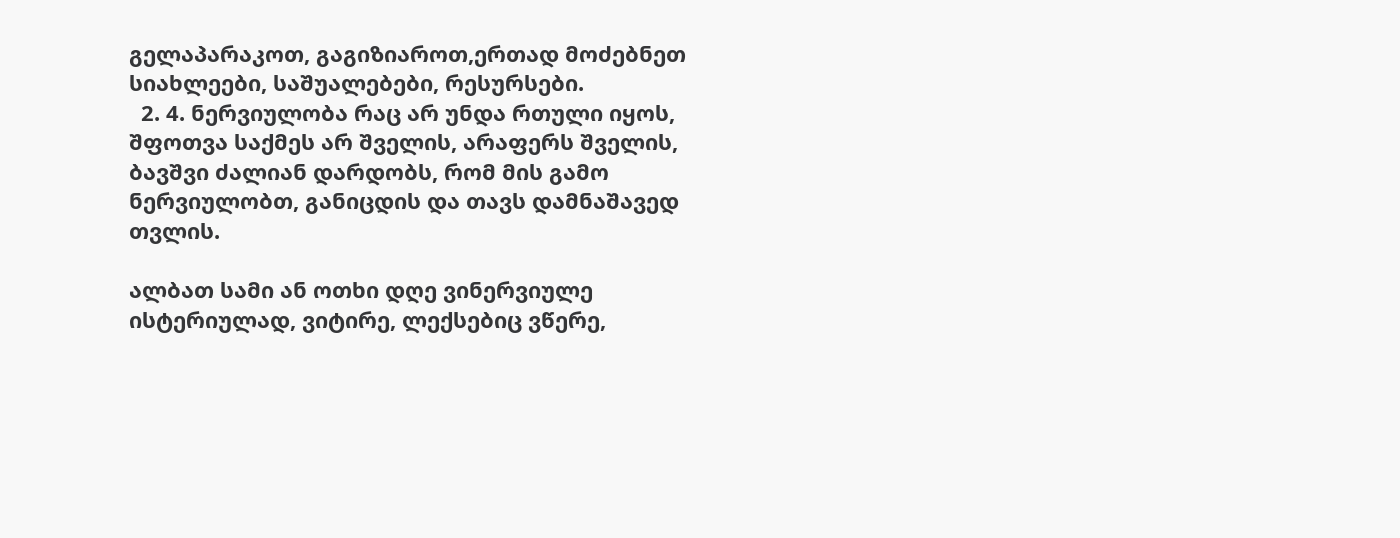გელაპარაკოთ, გაგიზიაროთ,ერთად მოძებნეთ სიახლეები, საშუალებები, რესურსები.
  2. 4. ნერვიულობა რაც არ უნდა რთული იყოს,  შფოთვა საქმეს არ შველის, არაფერს შველის, ბავშვი ძალიან დარდობს, რომ მის გამო ნერვიულობთ, განიცდის და თავს დამნაშავედ თვლის.

ალბათ სამი ან ოთხი დღე ვინერვიულე ისტერიულად, ვიტირე, ლექსებიც ვწერე,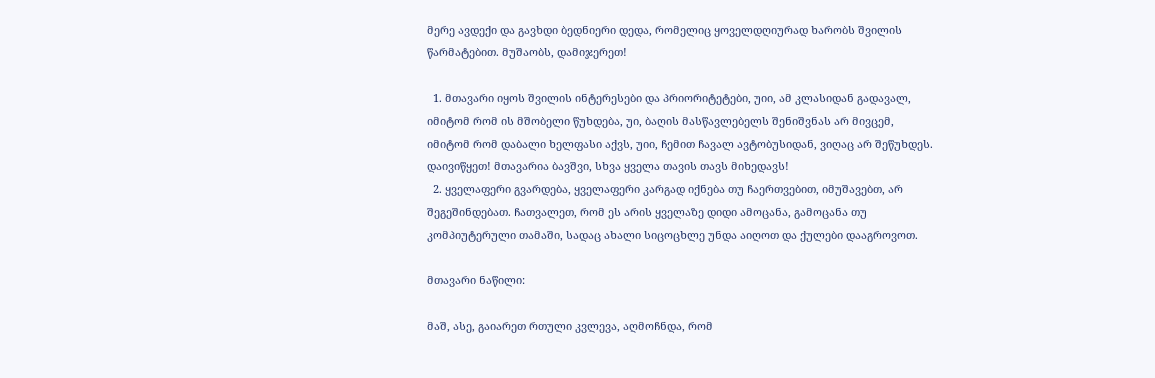მერე ავდექი და გავხდი ბედნიერი დედა, რომელიც ყოველდღიურად ხარობს შვილის წარმატებით. მუშაობს, დამიჯერეთ!

  1. მთავარი იყოს შვილის ინტერესები და პრიორიტეტები, უიი, ამ კლასიდან გადავალ, იმიტომ რომ ის მშობელი წუხდება, უი, ბაღის მასწავლებელს შენიშვნას არ მივცემ, იმიტომ რომ დაბალი ხელფასი აქვს, უიი, ჩემით ჩავალ ავტობუსიდან, ვიღაც არ შეწუხდეს. დაივიწყეთ! მთავარია ბავშვი, სხვა ყველა თავის თავს მიხედავს!
  2. ყველაფერი გვარდება, ყველაფერი კარგად იქნება თუ ჩაერთვებით, იმუშავებთ, არ შეგეშინდებათ. ჩათვალეთ, რომ ეს არის ყველაზე დიდი ამოცანა, გამოცანა თუ კომპიუტერული თამაში, სადაც ახალი სიცოცხლე უნდა აიღოთ და ქულები დააგროვოთ.

მთავარი ნაწილი:

მაშ, ასე, გაიარეთ რთული კვლევა, აღმოჩნდა, რომ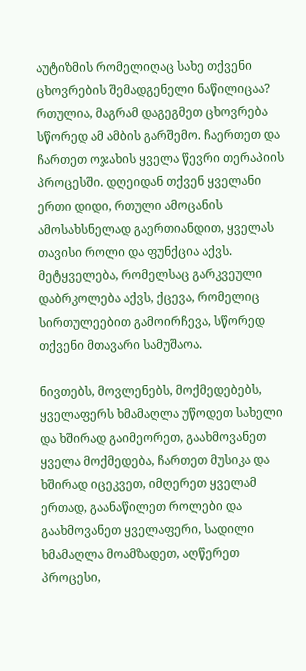აუტიზმის რომელიღაც სახე თქვენი ცხოვრების შემადგენელი ნაწილიცაა? რთულია, მაგრამ დაგეგმეთ ცხოვრება სწორედ ამ ამბის გარშემო. ჩაერთეთ და ჩართეთ ოჯახის ყველა წევრი თერაპიის პროცესში. დღეიდან თქვენ ყველანი ერთი დიდი, რთული ამოცანის ამოსახსნელად გაერთიანდით, ყველას თავისი როლი და ფუნქცია აქვს. მეტყველება, რომელსაც გარკვეული დაბრკოლება აქვს, ქცევა, რომელიც სირთულეებით გამოირჩევა, სწორედ თქვენი მთავარი სამუშაოა.

ნივთებს, მოვლენებს, მოქმედებებს, ყველაფერს ხმამაღლა უწოდეთ სახელი და ხშირად გაიმეორეთ, გაახმოვანეთ ყველა მოქმედება, ჩართეთ მუსიკა და ხშირად იცეკვეთ, იმღერეთ ყველამ ერთად, გაანაწილეთ როლები და გაახმოვანეთ ყველაფერი, სადილი ხმამაღლა მოამზადეთ, აღწერეთ პროცესი,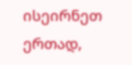ისეირნეთ ერთად,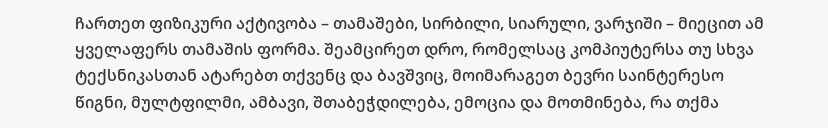ჩართეთ ფიზიკური აქტივობა – თამაშები, სირბილი, სიარული, ვარჯიში – მიეცით ამ ყველაფერს თამაშის ფორმა. შეამცირეთ დრო, რომელსაც კომპიუტერსა თუ სხვა ტექსნიკასთან ატარებთ თქვენც და ბავშვიც, მოიმარაგეთ ბევრი საინტერესო წიგნი, მულტფილმი, ამბავი, შთაბეჭდილება, ემოცია და მოთმინება, რა თქმა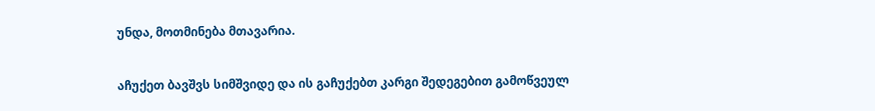უნდა, მოთმინება მთავარია.

აჩუქეთ ბავშვს სიმშვიდე და ის გაჩუქებთ კარგი შედეგებით გამოწვეულ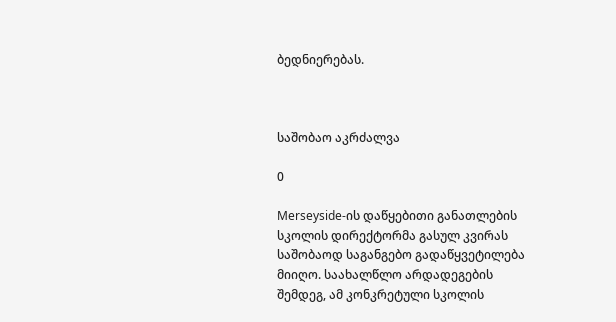ბედნიერებას.



საშობაო აკრძალვა

0

Merseyside-ის დაწყებითი განათლების სკოლის დირექტორმა გასულ კვირას საშობაოდ საგანგებო გადაწყვეტილება მიიღო. საახალწლო არდადეგების შემდეგ, ამ კონკრეტული სკოლის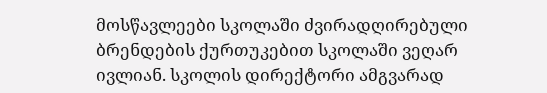მოსწავლეები სკოლაში ძვირადღირებული ბრენდების ქურთუკებით სკოლაში ვეღარ ივლიან. სკოლის დირექტორი ამგვარად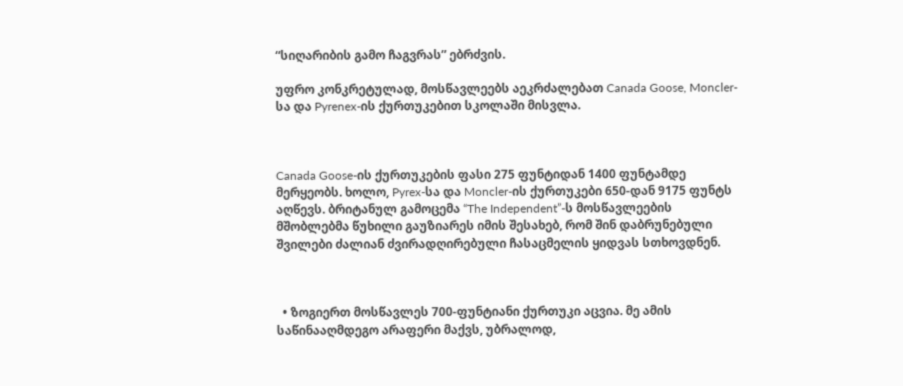“სიღარიბის გამო ჩაგვრას” ებრძვის.

უფრო კონკრეტულად, მოსწავლეებს აეკრძალებათ Canada Goose, Moncler-სა და Pyrenex-ის ქურთუკებით სკოლაში მისვლა.



Canada Goose-ის ქურთუკების ფასი 275 ფუნტიდან 1400 ფუნტამდე მერყეობს. ხოლო, Pyrex-სა და Moncler-ის ქურთუკები 650-დან 9175 ფუნტს აღწევს. ბრიტანულ გამოცემა “The Independent”-ს მოსწავლეების მშობლებმა წუხილი გაუზიარეს იმის შესახებ, რომ შინ დაბრუნებული შვილები ძალიან ძვირადღირებული ჩასაცმელის ყიდვას სთხოვდნენ.



  • ზოგიერთ მოსწავლეს 700-ფუნტიანი ქურთუკი აცვია. მე ამის საწინააღმდეგო არაფერი მაქვს, უბრალოდ,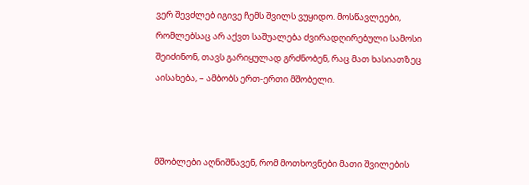ვერ შევძლებ იგივე ჩემს შვილს ვუყიდო. მოსწავლეები, რომლებსაც არ აქვთ საშუალება ძვირადღირებული სამოსი შეიძინონ, თავს გარიყულად გრძნობენ, რაც მათ ხასიათზეც აისახება, – ამბობს ერთ-ერთი მშობელი.



მშობლები აღნიშნავენ, რომ მოთხოვნები მათი შვილების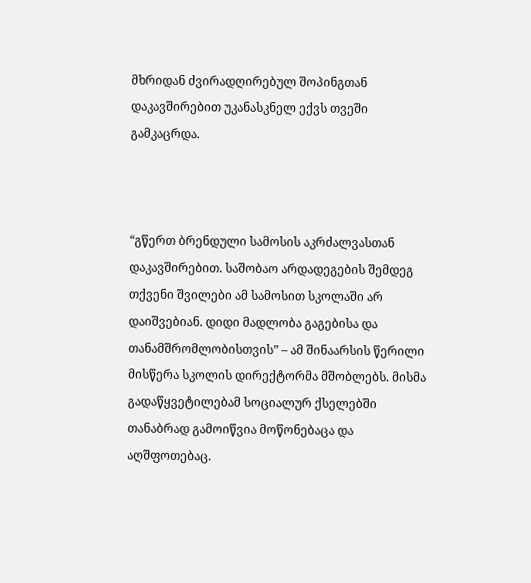მხრიდან ძვირადღირებულ შოპინგთან დაკავშირებით უკანასკნელ ექვს თვეში გამკაცრდა.



“გწერთ ბრენდული სამოსის აკრძალვასთან დაკავშირებით. საშობაო არდადეგების შემდეგ თქვენი შვილები ამ სამოსით სკოლაში არ დაიშვებიან. დიდი მადლობა გაგებისა და თანამშრომლობისთვის” – ამ შინაარსის წერილი მისწერა სკოლის დირექტორმა მშობლებს. მისმა გადაწყვეტილებამ სოციალურ ქსელებში თანაბრად გამოიწვია მოწონებაცა და აღშფოთებაც.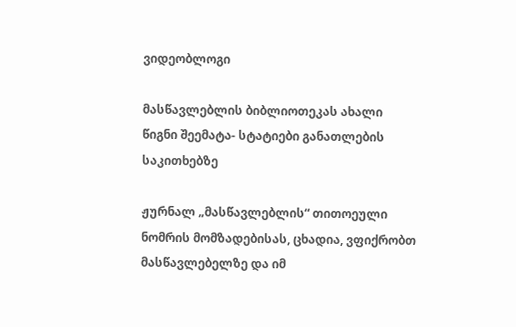ვიდეობლოგი

მასწავლებლის ბიბლიოთეკას ახალი წიგნი შეემატა- სტატიები განათლების საკითხებზე

ჟურნალ „მასწავლებლის“ თითოეული ნომრის მომზადებისას, ცხადია, ვფიქრობთ მასწავლებელზე და იმ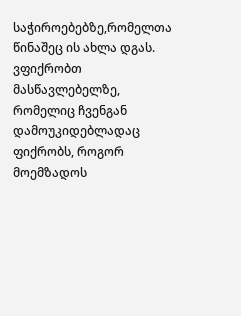საჭიროებებზე,რომელთა წინაშეც ის ახლა დგას. ვფიქრობთ მასწავლებელზე, რომელიც ჩვენგან დამოუკიდებლადაც ფიქრობს, როგორ მოემზადოს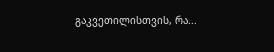გაკვეთილისთვის, რა...